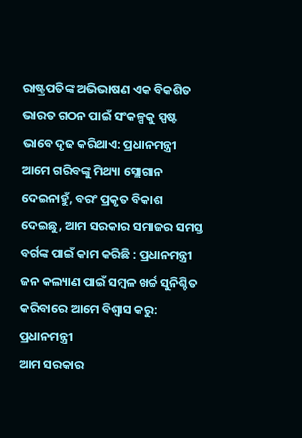ରାଷ୍ଟ୍ରପତିଙ୍କ ଅଭିଭାଷଣ ଏକ ବିକଶିତ ଭାରତ ଗଠନ ପାଇଁ ସଂକଳ୍ପକୁ ସ୍ପଷ୍ଟ ଭାବେ ଦୃଢ କରିଥାଏ: ପ୍ରଧାନମନ୍ତ୍ରୀ
ଆମେ ଗରିବଙ୍କୁ ମିଥ୍ୟା ସ୍ଲୋଗାନ ଦେଇନାହୁଁ, ବରଂ ପ୍ରକୃତ ବିକାଶ ଦେଇଛୁ, ଆମ ସରକାର ସମାଜର ସମସ୍ତ ବର୍ଗଙ୍କ ପାଇଁ କାମ କରିଛି : ପ୍ରଧାନମନ୍ତ୍ରୀ
ଜନ କଲ୍ୟାଣ ପାଇଁ ସମ୍ବଳ ଖର୍ଚ୍ଚ ସୁନିଶ୍ଚିତ କରିବାରେ ଆମେ ବିଶ୍ୱାସ କରୁ: ପ୍ରଧାନମନ୍ତ୍ରୀ
ଆମ ସରକାର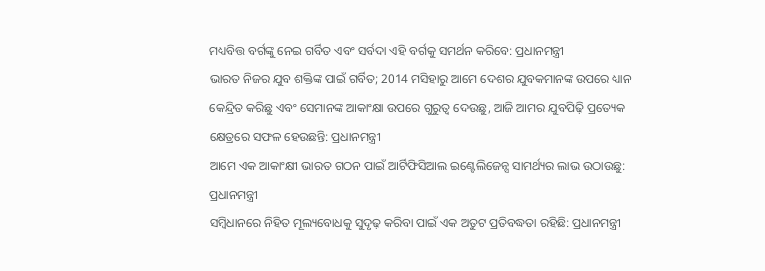ମଧ୍ୟବିତ୍ତ ବର୍ଗଙ୍କୁ ନେଇ ଗର୍ବିତ ଏବଂ ସର୍ବଦା ଏହି ବର୍ଗକୁ ସମର୍ଥନ କରିବେ: ପ୍ରଧାନମନ୍ତ୍ରୀ
ଭାରତ ନିଜର ଯୁବ ଶକ୍ତିଙ୍କ ପାଇଁ ଗର୍ବିତ; 2014 ମସିହାରୁ ଆମେ ଦେଶର ଯୁବକମାନଙ୍କ ଉପରେ ଧ୍ୟାନ କେନ୍ଦ୍ରିତ କରିଛୁ ଏବଂ ସେମାନଙ୍କ ଆକାଂକ୍ଷା ଉପରେ ଗୁରୁତ୍ୱ ଦେଉଛୁ, ଆଜି ଆମର ଯୁବପିଢ଼ି ପ୍ରତ୍ୟେକ କ୍ଷେତ୍ରରେ ସଫଳ ହେଉଛନ୍ତି: ପ୍ରଧାନମନ୍ତ୍ରୀ
ଆମେ ଏକ ଆକାଂକ୍ଷୀ ଭାରତ ଗଠନ ପାଇଁ ଆର୍ଟିଫିସିଆଲ ଇଣ୍ଟେଲିଜେନ୍ସ ସାମର୍ଥ୍ୟର ଲାଭ ଉଠାଉଛୁ: ପ୍ରଧାନମନ୍ତ୍ରୀ
ସମ୍ବିଧାନରେ ନିହିତ ମୂଲ୍ୟବୋଧକୁ ସୁଦୃଢ଼ କରିବା ପାଇଁ ଏକ ଅତୁଟ ପ୍ରତିବଦ୍ଧତା ରହିଛି: ପ୍ରଧାନମନ୍ତ୍ରୀ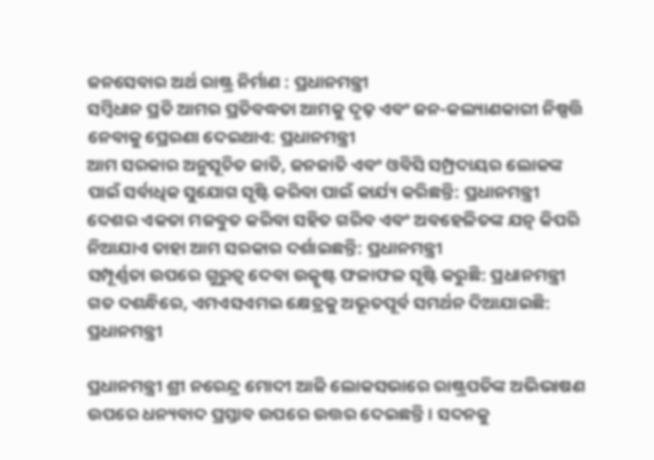ଜନସେବାର ଅର୍ଥ ରାଷ୍ଟ୍ର ନିର୍ମାଣ : ପ୍ରଧାନମନ୍ତ୍ରୀ
ସମ୍ବିଧାନ ପ୍ରତି ଆମର ପ୍ରତିବଦ୍ଧତା ଆମକୁ ଦୃଢ଼ ଏବଂ ଜନ-କଲ୍ୟାଣକାରୀ ନିଷ୍ପତ୍ତି ନେବାକୁ ପ୍ରେରଣା ଦେଇଥାଏ: ପ୍ରଧାନମନ୍ତ୍ରୀ
ଆମ ସରକାର ଅନୁସୂଚିତ ଜାତି, ଜନଜାତି ଏବଂ ଓବିସି ସମ୍ପ୍ରଦାୟର ଲୋକଙ୍କ ପାଇଁ ସର୍ବାଧିକ ସୁଯୋଗ ସୃଷ୍ଟି କରିବା ପାଇଁ କାର୍ଯ୍ୟ କରିଛନ୍ତି: ପ୍ରଧାନମନ୍ତ୍ରୀ
ଦେଶର ଏକତା ମଜବୁତ କରିବା ସହିତ ଗରିବ ଏବଂ ଅବହେଳିତଙ୍କ ଯତ୍ନ କିପରି ନିଆଯାଏ ତାହା ଆମ ସରକାର ଦର୍ଶାଇଛନ୍ତି: ପ୍ରଧାନମନ୍ତ୍ରୀ
ସମ୍ପୂର୍ଣ୍ଣତା ଉପରେ ଗୁରୁତ୍ୱ ଦେବା ଉତ୍କୃଷ୍ଟ ଫଳାଫଳ ସୃଷ୍ଟି କରୁଛି: ପ୍ରଧାନମନ୍ତ୍ରୀ
ଗତ ଦଶନ୍ଧିରେ, ଏମଏସଏମଇ କ୍ଷେତ୍ରକୁ ଅଭୂତପୂର୍ବ ସମର୍ଥନ ଦିଆଯାଇଛି: ପ୍ରଧାନମନ୍ତ୍ରୀ

ପ୍ରଧାନମନ୍ତ୍ରୀ ଶ୍ରୀ ନରେନ୍ଦ୍ର ମୋଦୀ ଆଜି ଲୋକସଭାରେ ରାଷ୍ଟ୍ରପତିଙ୍କ ଅଭିଭାଷଣ ଉପରେ ଧନ୍ୟବାଦ ପ୍ରସ୍ତାବ ଉପରେ ଉତ୍ତର ଦେଇଛନ୍ତି। ସଦନକୁ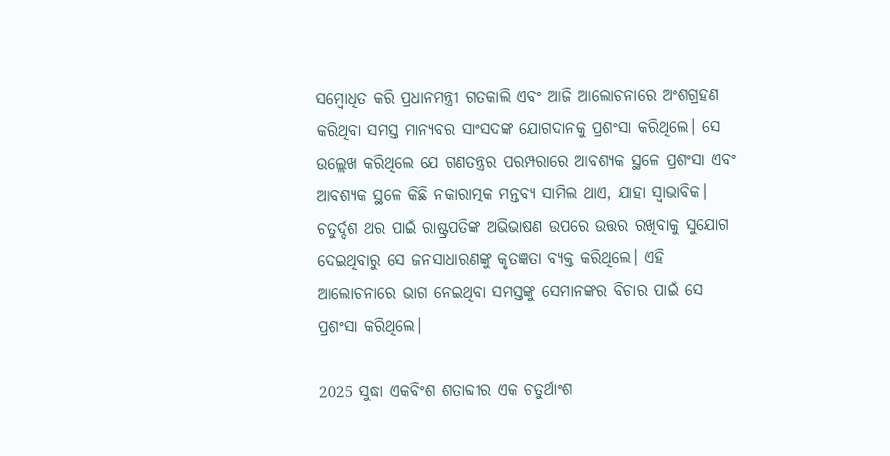ସମ୍ବୋଧିତ କରି ପ୍ରଧାନମନ୍ତ୍ରୀ ଗତକାଲି ଏବଂ ଆଜି ଆଲୋଚନାରେ ଅଂଶଗ୍ରହଣ କରିଥିବା ସମସ୍ତ ମାନ୍ୟବର ସାଂସଦଙ୍କ ଯୋଗଦାନକୁ ପ୍ରଶଂସା କରିଥିଲେ। ସେ ଉଲ୍ଲେଖ କରିଥିଲେ ଯେ ଗଣତନ୍ତ୍ରର ପରମ୍ପରାରେ ଆବଶ୍ୟକ ସ୍ଥଳେ ପ୍ରଶଂସା ଏବଂ ଆବଶ୍ୟକ ସ୍ଥଳେ କିଛି ନକାରାତ୍ମକ ମନ୍ତବ୍ୟ ସାମିଲ ଥାଏ, ଯାହା ସ୍ୱାଭାବିକ। ଚତୁର୍ଦ୍ଦଶ ଥର ପାଇଁ ରାଷ୍ଟ୍ରପତିଙ୍କ ଅଭିଭାଷଣ ଉପରେ ଉତ୍ତର ରଖିବାକୁ ସୁଯୋଗ ଦେଇଥିବାରୁ ସେ ଜନସାଧାରଣଙ୍କୁ କୃତଜ୍ଞତା ବ୍ୟକ୍ତ କରିଥିଲେ। ଏହି ଆଲୋଚନାରେ ଭାଗ ନେଇଥିବା ସମସ୍ତଙ୍କୁ ସେମାନଙ୍କର ବିଚାର ପାଇଁ ସେ ପ୍ରଶଂସା କରିଥିଲେ।

2025 ସୁଦ୍ଧା ଏକବିଂଶ ଶତାବ୍ଦୀର ଏକ ଚତୁର୍ଥାଂଶ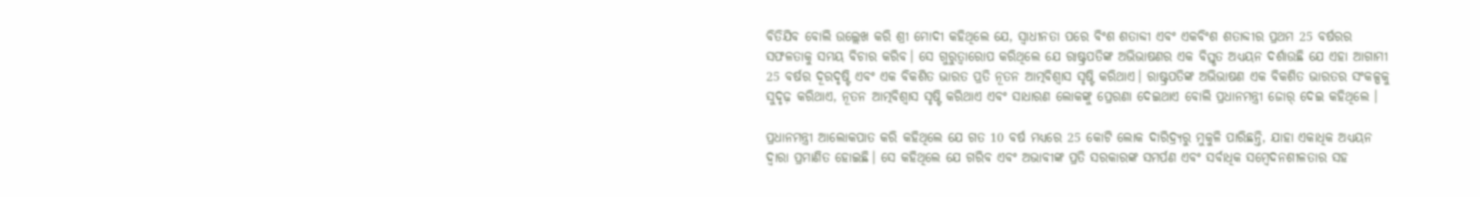ବିତିଯିବ ବୋଲି ଉଲ୍ଲେଖ କରି ଶ୍ରୀ ମୋଦୀ କହିଥିଲେ ଯେ, ସ୍ୱାଧୀନତା ପରେ ବିଂଶ ଶତାବ୍ଦୀ ଏବଂ ଏକବିଂଶ ଶତାବ୍ଦୀର ପ୍ରଥମ 25 ବର୍ଷରର ସଫଳତାକୁ ସମୟ ବିଚାର କରିବ। ସେ ଗୁରୁତ୍ୱାରୋପ କରିଥିଲେ ଯେ ରାଷ୍ଟ୍ରପତିଙ୍କ ଅଭିଭାଷଣର ଏକ ବିସ୍ତୃତ ଅଧ୍ୟୟନ ଦର୍ଶାଉଛି ଯେ ଏହା ଆଗାମୀ 25 ବର୍ଷର ଦୂରଦୃଷ୍ଟି ଏବଂ ଏକ ବିକଶିତ ଭାରତ ପ୍ରତି ନୂତନ ଆତ୍ମବିଶ୍ୱାସ ସୃଷ୍ଟି କରିଥାଏ। ରାଷ୍ଟ୍ରପତିଙ୍କ ଅଭିଭାଷଣ ଏକ ବିକଶିତ ଭାରତର ସଂକଳ୍ପକୁ ସୁଦୃଢ଼ କରିଥାଏ, ନୂତନ ଆତ୍ମବିଶ୍ୱାସ ସୃଷ୍ଟି କରିଥାଏ ଏବଂ ସାଧାରଣ ଲୋକଙ୍କୁ ପ୍ରେରଣା ଦେଇଥାଏ ବୋଲି ପ୍ରଧାନମନ୍ତ୍ରୀ ଜୋର୍‌ ଦେଇ କହିଥିଲେ ।

ପ୍ରଧାନମନ୍ତ୍ରୀ ଆଲୋକପାତ କରି କହିଥିଲେ ଯେ ଗତ 10 ବର୍ଷ ମଧ୍ୟରେ 25 କୋଟି ଲୋକ ଦାରିଦ୍ର୍ୟରୁ ମୁକୁଳି ପାରିଛନ୍ତି, ଯାହା ଏକାଧିକ ଅଧ୍ୟୟନ ଦ୍ୱାରା ପ୍ରମାଣିତ ହୋଇଛି। ସେ କହିଥିଲେ ଯେ ଗରିବ ଏବଂ ଅଭାବୀଙ୍କ ପ୍ରତି ସରକାରଙ୍କ ସମର୍ପଣ ଏବଂ ସର୍ବାଧିକ ସମ୍ବେଦନଶୀଳତାର ସହ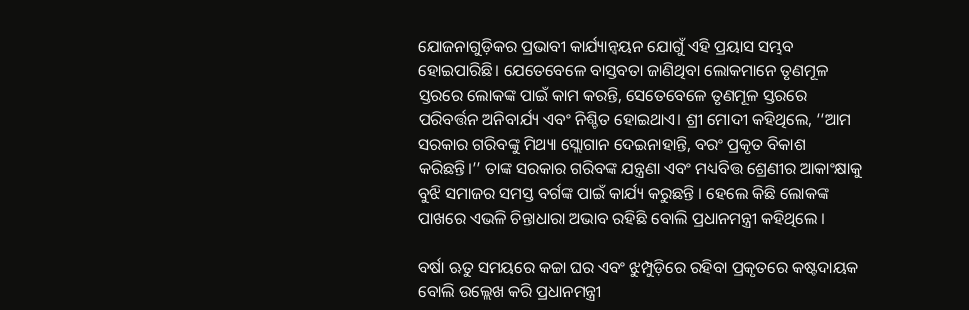ଯୋଜନାଗୁଡ଼ିକର ପ୍ରଭାବୀ କାର୍ଯ୍ୟାନ୍ୱୟନ ଯୋଗୁଁ ଏହି ପ୍ରୟାସ ସମ୍ଭବ ହୋଇପାରିଛି। ଯେତେବେଳେ ବାସ୍ତବତା ଜାଣିଥିବା ଲୋକମାନେ ତୃଣମୂଳ ସ୍ତରରେ ଲୋକଙ୍କ ପାଇଁ କାମ କରନ୍ତି, ସେତେବେଳେ ତୃଣମୂଳ ସ୍ତରରେ ପରିବର୍ତ୍ତନ ଅନିବାର୍ଯ୍ୟ ଏବଂ ନିଶ୍ଚିତ ହୋଇଥାଏ। ଶ୍ରୀ ମୋଦୀ କହିଥିଲେ, ‘‘ଆମ ସରକାର ଗରିବଙ୍କୁ ମିଥ୍ୟା ସ୍ଲୋଗାନ ଦେଇନାହାନ୍ତି, ବରଂ ପ୍ରକୃତ ବିକାଶ କରିଛନ୍ତି।’’ ତାଙ୍କ ସରକାର ଗରିବଙ୍କ ଯନ୍ତ୍ରଣା ଏବଂ ମଧ୍ୟବିତ୍ତ ଶ୍ରେଣୀର ଆକାଂକ୍ଷାକୁ ବୁଝି ସମାଜର ସମସ୍ତ ବର୍ଗଙ୍କ ପାଇଁ କାର୍ଯ୍ୟ କରୁଛନ୍ତି । ହେଲେ କିଛି ଲୋକଙ୍କ ପାଖରେ ଏଭଳି ଚିନ୍ତାଧାରା ଅଭାବ ରହିଛି ବୋଲି ପ୍ରଧାନମନ୍ତ୍ରୀ କହିଥିଲେ ।

ବର୍ଷା ଋତୁ ସମୟରେ କଚ୍ଚା ଘର ଏବଂ ଝୁମ୍ପୁଡ଼ିରେ ରହିବା ପ୍ରକୃତରେ କଷ୍ଟଦାୟକ ବୋଲି ଉଲ୍ଲେଖ କରି ପ୍ରଧାନମନ୍ତ୍ରୀ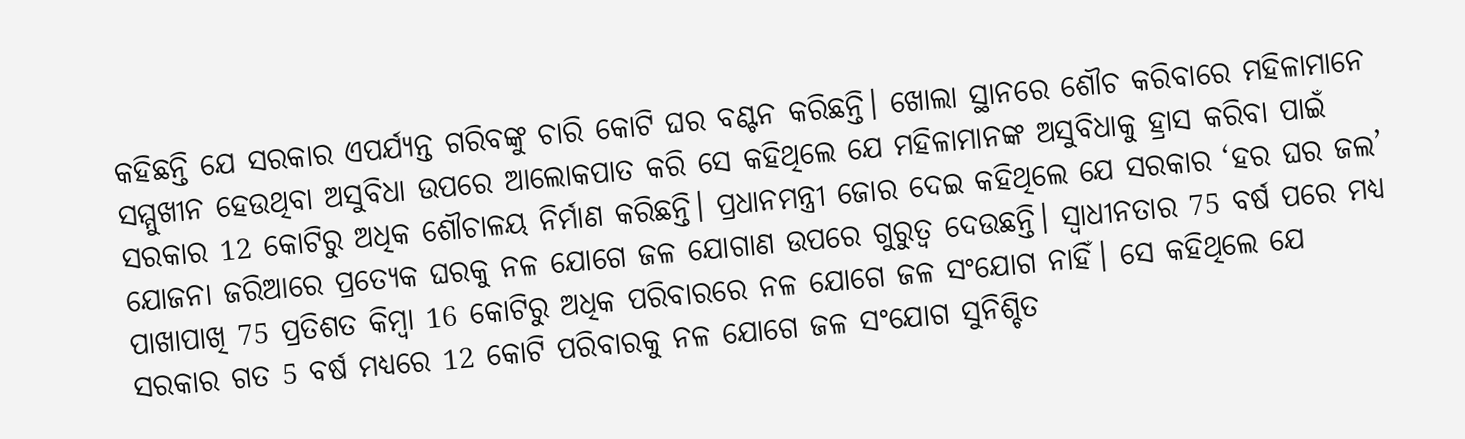କହିଛନ୍ତି ଯେ ସରକାର ଏପର୍ଯ୍ୟନ୍ତ ଗରିବଙ୍କୁ ଚାରି କୋଟି ଘର ବଣ୍ଟନ କରିଛନ୍ତି। ଖୋଲା ସ୍ଥାନରେ ଶୌଚ କରିବାରେ ମହିଳାମାନେ ସମ୍ମୁଖୀନ ହେଉଥିବା ଅସୁବିଧା ଉପରେ ଆଲୋକପାତ କରି ସେ କହିଥିଲେ ଯେ ମହିଳାମାନଙ୍କ ଅସୁବିଧାକୁ ହ୍ରାସ କରିବା ପାଇଁ ସରକାର 12 କୋଟିରୁ ଅଧିକ ଶୌଚାଳୟ ନିର୍ମାଣ କରିଛନ୍ତି। ପ୍ରଧାନମନ୍ତ୍ରୀ ଜୋର ଦେଇ କହିଥିଲେ ଯେ ସରକାର ‘ହର ଘର ଜଲ’ ଯୋଜନା ଜରିଆରେ ପ୍ରତ୍ୟେକ ଘରକୁ ନଳ ଯୋଗେ ଜଳ ଯୋଗାଣ ଉପରେ ଗୁରୁତ୍ୱ ଦେଉଛନ୍ତି। ସ୍ୱାଧୀନତାର 75 ବର୍ଷ ପରେ ମଧ୍ୟ ପାଖାପାଖି 75 ପ୍ରତିଶତ କିମ୍ବା 16 କୋଟିରୁ ଅଧିକ ପରିବାରରେ ନଳ ଯୋଗେ ଜଳ ସଂଯୋଗ ନାହିଁ। ସେ କହିଥିଲେ ଯେ ସରକାର ଗତ 5 ବର୍ଷ ମଧ୍ୟରେ 12 କୋଟି ପରିବାରକୁ ନଳ ଯୋଗେ ଜଳ ସଂଯୋଗ ସୁନିଶ୍ଚିତ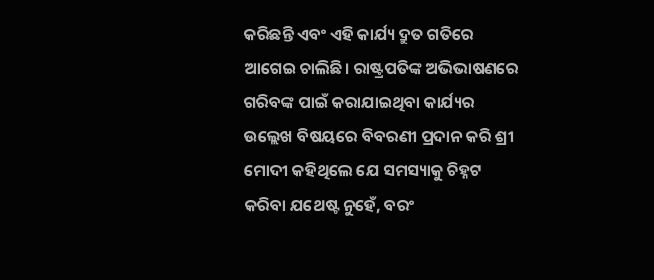କରିଛନ୍ତି ଏବଂ ଏହି କାର୍ଯ୍ୟ ଦ୍ରୁତ ଗତିରେ ଆଗେଇ ଚାଲିଛି। ରାଷ୍ଟ୍ରପତିଙ୍କ ଅଭିଭାଷଣରେ ଗରିବଙ୍କ ପାଇଁ କରାଯାଇଥିବା କାର୍ଯ୍ୟର ଉଲ୍ଲେଖ ବିଷୟରେ ବିବରଣୀ ପ୍ରଦାନ କରି ଶ୍ରୀ ମୋଦୀ କହିଥିଲେ ଯେ ସମସ୍ୟାକୁ ଚିହ୍ନଟ କରିବା ଯଥେଷ୍ଟ ନୁହେଁ, ବରଂ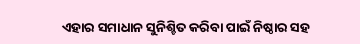ଏହାର ସମାଧାନ ସୁନିଶ୍ଚିତ କରିବା ପାଇଁ ନିଷ୍ଠାର ସହ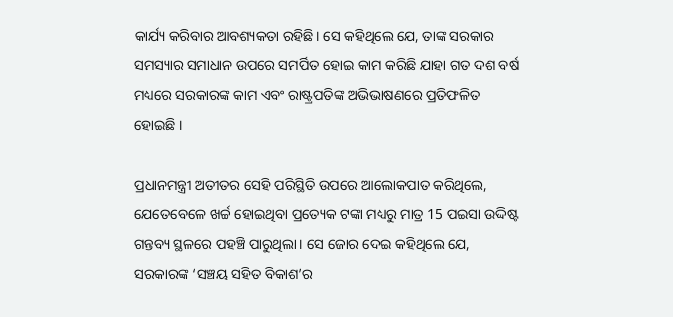କାର୍ଯ୍ୟ କରିବାର ଆବଶ୍ୟକତା ରହିଛି। ସେ କହିଥିଲେ ଯେ, ତାଙ୍କ ସରକାର ସମସ୍ୟାର ସମାଧାନ ଉପରେ ସମର୍ପିତ ହୋଇ କାମ କରିଛି ଯାହା ଗତ ଦଶ ବର୍ଷ ମଧ୍ୟରେ ସରକାରଙ୍କ କାମ ଏବଂ ରାଷ୍ଟ୍ରପତିଙ୍କ ଅଭିଭାଷଣରେ ପ୍ରତିଫଳିତ ହୋଇଛି ।

ପ୍ରଧାନମନ୍ତ୍ରୀ ଅତୀତର ସେହି ପରିସ୍ଥିତି ଉପରେ ଆଲୋକପାତ କରିଥିଲେ, ଯେତେବେଳେ ଖର୍ଚ୍ଚ ହୋଇଥିବା ପ୍ରତ୍ୟେକ ଟଙ୍କା ମଧ୍ୟରୁ ମାତ୍ର 15 ପଇସା ଉଦ୍ଦିଷ୍ଟ ଗନ୍ତବ୍ୟ ସ୍ଥଳରେ ପହଞ୍ଚି ପାରୁଥିଲା। ସେ ଜୋର ଦେଇ କହିଥିଲେ ଯେ, ସରକାରଙ୍କ ‘ସଞ୍ଚୟ ସହିତ ବିକାଶ’ର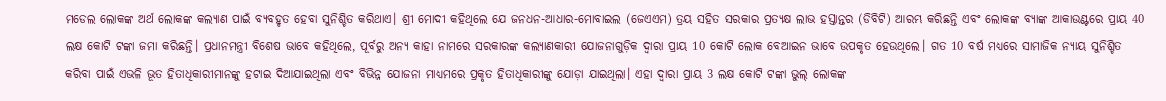ମଡେଲ ଲୋକଙ୍କ ଅର୍ଥ ଲୋକଙ୍କ କଲ୍ୟାଣ ପାଇଁ ବ୍ୟବହୃତ ହେବା ସୁନିଶ୍ଚିତ କରିଥାଏ। ଶ୍ରୀ ମୋଦୀ କହିଥିଲେ ଯେ ଜନଧନ-ଆଧାର-ମୋବାଇଲ (ଜେଏଏମ) ତ୍ରୟ ସହିତ ସରକାର ପ୍ରତ୍ୟକ୍ଷ ଲାଭ ହସ୍ତାନ୍ତର (ଡିବିଟି) ଆରମ୍ଭ କରିଛନ୍ତି ଏବଂ ଲୋକଙ୍କ ବ୍ୟାଙ୍କ ଆକାଉଣ୍ଟରେ ପ୍ରାୟ 40 ଲକ୍ଷ କୋଟି ଟଙ୍କା ଜମା କରିଛନ୍ତି। ପ୍ରଧାନମନ୍ତ୍ରୀ ବିଶେଷ ଭାବେ କହିଥିଲେ, ପୂର୍ବରୁ ଅନ୍ୟ କାହା ନାମରେ ସରକାରଙ୍କ କଲ୍ୟାଣକାରୀ ଯୋଜନାଗୁଡ଼ିକ ଦ୍ୱାରା ପ୍ରାୟ 10 କୋଟି ଲୋକ ବେଆଇନ ଭାବେ ଉପକୃତ ହେଉଥିଲେ। ଗତ 10 ବର୍ଷ ମଧ୍ୟରେ ସାମାଜିକ ନ୍ୟାୟ ସୁନିଶ୍ଚିତ କରିବା ପାଇଁ ଏଭଳି ଭୂତ ହିତାଧିକାରୀମାନଙ୍କୁ ହଟାଇ ଦିଆଯାଇଥିଲା ଏବଂ ବିଭିନ୍ନ ଯୋଜନା ମାଧ୍ୟମରେ ପ୍ରକୃତ ହିତାଧିକାରୀଙ୍କୁ ଯୋଡ଼ା ଯାଇଥିଲା। ଏହା ଦ୍ୱାରା ପ୍ରାୟ 3 ଲକ୍ଷ କୋଟି ଟଙ୍କା ଭୁଲ୍ ଲୋକଙ୍କ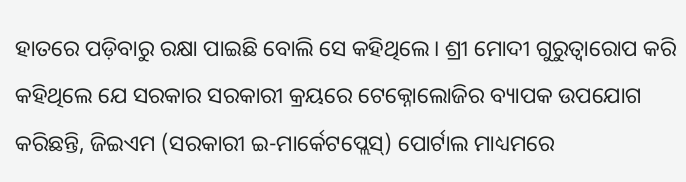ହାତରେ ପଡ଼ିବାରୁ ରକ୍ଷା ପାଇଛି ବୋଲି ସେ କହିଥିଲେ। ଶ୍ରୀ ମୋଦୀ ଗୁରୁତ୍ୱାରୋପ କରି କହିଥିଲେ ଯେ ସରକାର ସରକାରୀ କ୍ରୟରେ ଟେକ୍ନୋଲୋଜିର ବ୍ୟାପକ ଉପଯୋଗ କରିଛନ୍ତି, ଜିଇଏମ (ସରକାରୀ ଇ-ମାର୍କେଟପ୍ଲେସ୍) ପୋର୍ଟାଲ ମାଧ୍ୟମରେ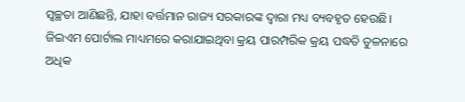ସ୍ୱଚ୍ଛତା ଆଣିଛନ୍ତି, ଯାହା ବର୍ତ୍ତମାନ ରାଜ୍ୟ ସରକାରଙ୍କ ଦ୍ୱାରା ମଧ୍ୟ ବ୍ୟବହୃତ ହେଉଛି। ଜିଇଏମ ପୋର୍ଟାଲ ମାଧ୍ୟମରେ କରାଯାଇଥିବା କ୍ରୟ ପାରମ୍ପରିକ କ୍ରୟ ପଦ୍ଧତି ତୁଳନାରେ ଅଧିକ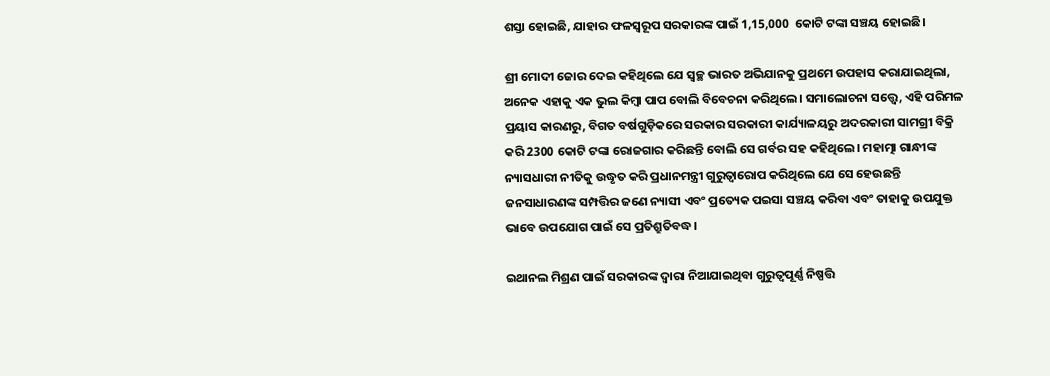ଶସ୍ତା ହୋଇଛି, ଯାହାର ଫଳସ୍ୱରୂପ ସରକାରଙ୍କ ପାଇଁ 1,15,000  କୋଟି ଟଙ୍କା ସଞ୍ଚୟ ହୋଇଛି।

ଶ୍ରୀ ମୋଦୀ ଜୋର ଦେଇ କହିଥିଲେ ଯେ ସ୍ୱଚ୍ଛ ଭାରତ ଅଭିଯାନକୁ ପ୍ରଥମେ ଉପହାସ କରାଯାଇଥିଲା, ଅନେକ ଏହାକୁ ଏକ ଭୁଲ କିମ୍ବା ପାପ ବୋଲି ବିବେଚନା କରିଥିଲେ। ସମାଲୋଚନା ସତ୍ତ୍ୱେ, ଏହି ପରିମଳ ପ୍ରୟାସ କାରଣରୁ, ବିଗତ ବର୍ଷଗୁଡ଼ିକରେ ସରକାର ସରକାରୀ କାର୍ଯ୍ୟାଳୟରୁ ଅଦରକାରୀ ସାମଗ୍ରୀ ବିକ୍ରି କରି 2300 କୋଟି ଟଙ୍କା ରୋଜଗାର କରିଛନ୍ତି ବୋଲି ସେ ଗର୍ବର ସହ କହିଥିଲେ। ମହାତ୍ମା ଗାନ୍ଧୀଙ୍କ ନ୍ୟାସଧାରୀ ନୀତିକୁ ଉଦ୍ଧୃତ କରି ପ୍ରଧାନମନ୍ତ୍ରୀ ଗୁରୁତ୍ୱାରୋପ କରିଥିଲେ ଯେ ସେ ହେଉଛନ୍ତି ଜନସାଧାରଣଙ୍କ ସମ୍ପତ୍ତିର ଜଣେ ନ୍ୟାସୀ ଏବଂ ପ୍ରତ୍ୟେକ ପଇସା ସଞ୍ଚୟ କରିବା ଏବଂ ତାହାକୁ ଉପଯୁକ୍ତ ଭାବେ ଉପଯୋଗ ପାଇଁ ସେ ପ୍ରତିଶ୍ରୁତିବଦ୍ଧ।

ଇଥାନଲ ମିଶ୍ରଣ ପାଇଁ ସରକାରଙ୍କ ଦ୍ୱାରା ନିଆଯାଇଥିବା ଗୁରୁତ୍ୱପୂର୍ଣ୍ଣ ନିଷ୍ପତ୍ତି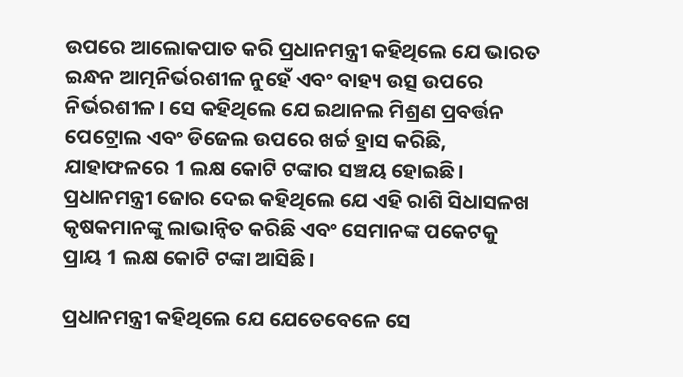ଉପରେ ଆଲୋକପାତ କରି ପ୍ରଧାନମନ୍ତ୍ରୀ କହିଥିଲେ ଯେ ଭାରତ ଇନ୍ଧନ ଆତ୍ମନିର୍ଭରଶୀଳ ନୁହେଁ ଏବଂ ବାହ୍ୟ ଉତ୍ସ ଉପରେ ନିର୍ଭରଶୀଳ। ସେ କହିଥିଲେ ଯେ ଇଥାନଲ ମିଶ୍ରଣ ପ୍ରବର୍ତ୍ତନ ପେଟ୍ରୋଲ ଏବଂ ଡିଜେଲ ଉପରେ ଖର୍ଚ୍ଚ ହ୍ରାସ କରିଛି, ଯାହାଫଳରେ 1 ଲକ୍ଷ କୋଟି ଟଙ୍କାର ସଞ୍ଚୟ ହୋଇଛି। ପ୍ରଧାନମନ୍ତ୍ରୀ ଜୋର ଦେଇ କହିଥିଲେ ଯେ ଏହି ରାଶି ସିଧାସଳଖ କୃଷକମାନଙ୍କୁ ଲାଭାନ୍ୱିତ କରିଛି ଏବଂ ସେମାନଙ୍କ ପକେଟକୁ ପ୍ରାୟ 1 ଲକ୍ଷ କୋଟି ଟଙ୍କା ଆସିଛି।

ପ୍ରଧାନମନ୍ତ୍ରୀ କହିଥିଲେ ଯେ ଯେତେବେଳେ ସେ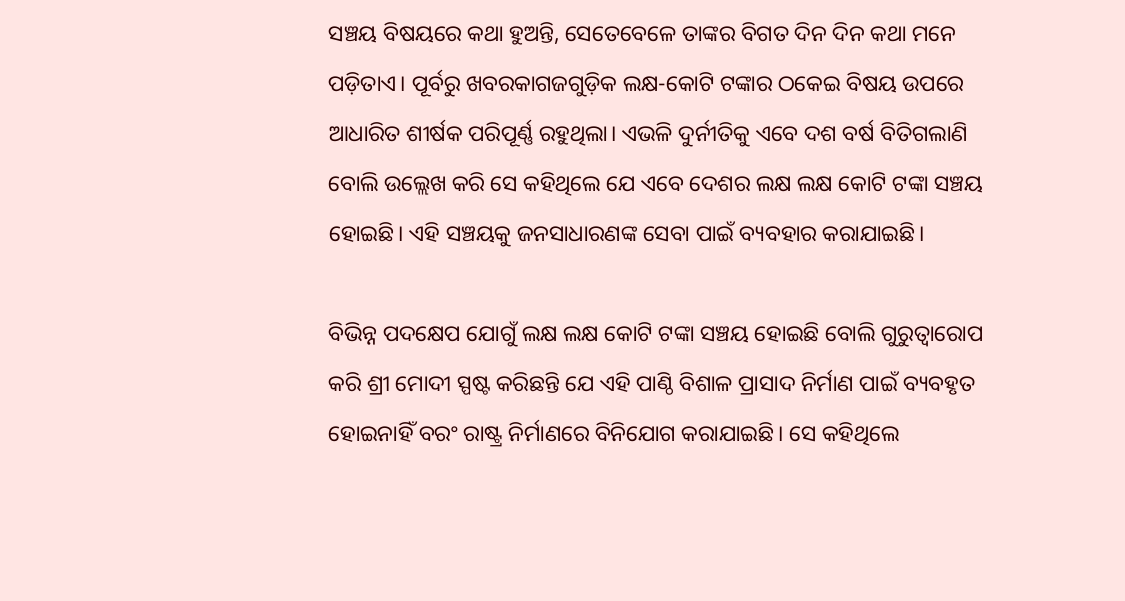ସଞ୍ଚୟ ବିଷୟରେ କଥା ହୁଅନ୍ତି, ସେତେବେଳେ ତାଙ୍କର ବିଗତ ଦିନ ଦିନ କଥା ମନେ ପଡ଼ିତାଏ। ପୂର୍ବରୁ ଖବରକାଗଜଗୁଡ଼ିକ ଲକ୍ଷ-କୋଟି ଟଙ୍କାର ଠକେଇ ବିଷୟ ଉପରେ ଆଧାରିତ ଶୀର୍ଷକ ପରିପୂର୍ଣ୍ଣ ରହୁଥିଲା। ଏଭଳି ଦୁର୍ନୀତିକୁ ଏବେ ଦଶ ବର୍ଷ ବିତିଗଲାଣି ବୋଲି ଉଲ୍ଲେଖ କରି ସେ କହିଥିଲେ ଯେ ଏବେ ଦେଶର ଲକ୍ଷ ଲକ୍ଷ କୋଟି ଟଙ୍କା ସଞ୍ଚୟ ହୋଇଛି। ଏହି ସଞ୍ଚୟକୁ ଜନସାଧାରଣଙ୍କ ସେବା ପାଇଁ ବ୍ୟବହାର କରାଯାଇଛି।

ବିଭିନ୍ନ ପଦକ୍ଷେପ ଯୋଗୁଁ ଲକ୍ଷ ଲକ୍ଷ କୋଟି ଟଙ୍କା ସଞ୍ଚୟ ହୋଇଛି ବୋଲି ଗୁରୁତ୍ୱାରୋପ କରି ଶ୍ରୀ ମୋଦୀ ସ୍ପଷ୍ଟ କରିଛନ୍ତି ଯେ ଏହି ପାଣ୍ଠି ବିଶାଳ ପ୍ରାସାଦ ନିର୍ମାଣ ପାଇଁ ବ୍ୟବହୃତ ହୋଇନାହିଁ ବରଂ ରାଷ୍ଟ୍ର ନିର୍ମାଣରେ ବିନିଯୋଗ କରାଯାଇଛି। ସେ କହିଥିଲେ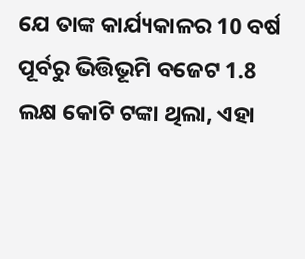ଯେ ତାଙ୍କ କାର୍ଯ୍ୟକାଳର 10 ବର୍ଷ ପୂର୍ବରୁ ଭିତ୍ତିଭୂମି ବଜେଟ 1.8 ଲକ୍ଷ କୋଟି ଟଙ୍କା ଥିଲା, ଏହା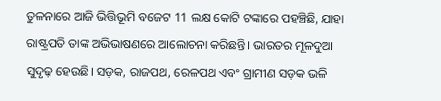ତୁଳନାରେ ଆଜି ଭିତ୍ତିଭୂମି ବଜେଟ 11 ଲକ୍ଷ କୋଟି ଟଙ୍କାରେ ପହଞ୍ଚିଛି, ଯାହା ରାଷ୍ଟ୍ରପତି ତାଙ୍କ ଅଭିଭାଷଣରେ ଆଲୋଚନା କରିଛନ୍ତି। ଭାରତର ମୂଳଦୁଆ ସୁଦୃଢ଼ ହେଉଛି। ସଡ଼କ, ରାଜପଥ, ରେଳପଥ ଏବଂ ଗ୍ରାମୀଣ ସଡ଼କ ଭଳି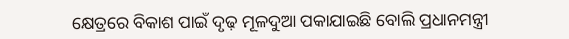କ୍ଷେତ୍ରରେ ବିକାଶ ପାଇଁ ଦୃଢ଼ ମୂଳଦୁଆ ପକାଯାଇଛି ବୋଲି ପ୍ରଧାନମନ୍ତ୍ରୀ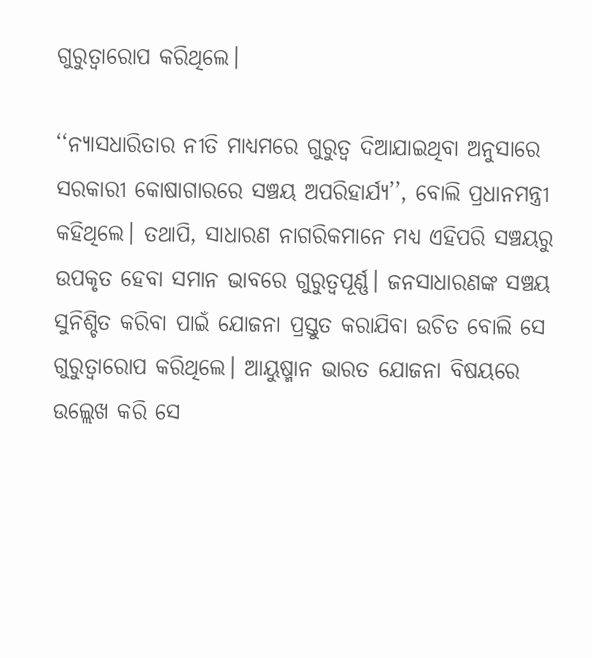ଗୁରୁତ୍ୱାରୋପ କରିଥିଲେ।

‘‘ନ୍ୟାସଧାରିତାର ନୀତି ମାଧ୍ୟମରେ ଗୁରୁତ୍ୱ ଦିଆଯାଇଥିବା ଅନୁସାରେ ସରକାରୀ କୋଷାଗାରରେ ସଞ୍ଚୟ ଅପରିହାର୍ଯ୍ୟ’’, ବୋଲି ପ୍ରଧାନମନ୍ତ୍ରୀ କହିଥିଲେ। ତଥାପି, ସାଧାରଣ ନାଗରିକମାନେ ମଧ୍ୟ ଏହିପରି ସଞ୍ଚୟରୁ ଉପକୃତ ହେବା ସମାନ ଭାବରେ ଗୁରୁତ୍ୱପୂର୍ଣ୍ଣ। ଜନସାଧାରଣଙ୍କ ସଞ୍ଚୟ ସୁନିଶ୍ଚିତ କରିବା ପାଇଁ ଯୋଜନା ପ୍ରସ୍ତୁତ କରାଯିବା ଉଚିତ ବୋଲି ସେ ଗୁରୁତ୍ୱାରୋପ କରିଥିଲେ। ଆୟୁଷ୍ମାନ ଭାରତ ଯୋଜନା ବିଷୟରେ ଉଲ୍ଲେଖ କରି ସେ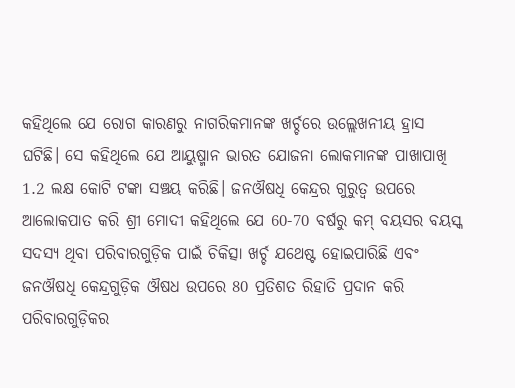କହିଥିଲେ ଯେ ରୋଗ କାରଣରୁ ନାଗରିକମାନଙ୍କ ଖର୍ଚ୍ଚରେ ଉଲ୍ଲେଖନୀୟ ହ୍ରାସ ଘଟିଛି। ସେ କହିଥିଲେ ଯେ ଆୟୁଷ୍ମାନ ଭାରତ ଯୋଜନା ଲୋକମାନଙ୍କ ପାଖାପାଖି 1.2 ଲକ୍ଷ କୋଟି ଟଙ୍କା ସଞ୍ଚୟ କରିଛି। ଜନଔଷଧି କେନ୍ଦ୍ରର ଗୁରୁତ୍ୱ ଉପରେ ଆଲୋକପାତ କରି ଶ୍ରୀ ମୋଦୀ କହିଥିଲେ ଯେ 60-70 ବର୍ଷରୁ କମ୍ ବୟସର ବୟସ୍କ ସଦସ୍ୟ ଥିବା ପରିବାରଗୁଡ଼ିକ ପାଇଁ ଚିକିତ୍ସା ଖର୍ଚ୍ଚ ଯଥେଷ୍ଟ ହୋଇପାରିଛି ଏବଂ ଜନଔଷଧି କେନ୍ଦ୍ରଗୁଡ଼ିକ ଔଷଧ ଉପରେ 80 ପ୍ରତିଶତ ରିହାତି ପ୍ରଦାନ କରି ପରିବାରଗୁଡ଼ିକର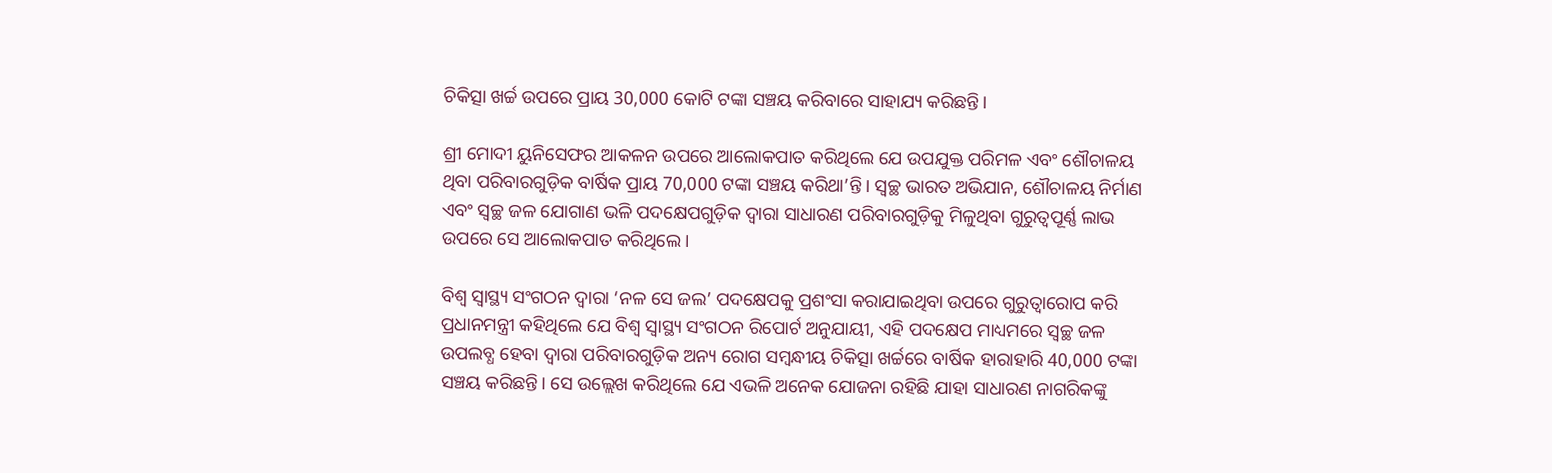ଚିକିତ୍ସା ଖର୍ଚ୍ଚ ଉପରେ ପ୍ରାୟ 30,000 କୋଟି ଟଙ୍କା ସଞ୍ଚୟ କରିବାରେ ସାହାଯ୍ୟ କରିଛନ୍ତି।

ଶ୍ରୀ ମୋଦୀ ୟୁନିସେଫର ଆକଳନ ଉପରେ ଆଲୋକପାତ କରିଥିଲେ ଯେ ଉପଯୁକ୍ତ ପରିମଳ ଏବଂ ଶୌଚାଳୟ ଥିବା ପରିବାରଗୁଡ଼ିକ ବାର୍ଷିକ ପ୍ରାୟ 70,000 ଟଙ୍କା ସଞ୍ଚୟ କରିଥା’ନ୍ତି। ସ୍ୱଚ୍ଛ ଭାରତ ଅଭିଯାନ, ଶୌଚାଳୟ ନିର୍ମାଣ ଏବଂ ସ୍ୱଚ୍ଛ ଜଳ ଯୋଗାଣ ଭଳି ପଦକ୍ଷେପଗୁଡ଼ିକ ଦ୍ୱାରା ସାଧାରଣ ପରିବାରଗୁଡ଼ିକୁ ମିଳୁଥିବା ଗୁରୁତ୍ୱପୂର୍ଣ୍ଣ ଲାଭ ଉପରେ ସେ ଆଲୋକପାତ କରିଥିଲେ।

ବିଶ୍ୱ ସ୍ୱାସ୍ଥ୍ୟ ସଂଗଠନ ଦ୍ୱାରା ‘ନଳ ସେ ଜଲ’ ପଦକ୍ଷେପକୁ ପ୍ରଶଂସା କରାଯାଇଥିବା ଉପରେ ଗୁରୁତ୍ୱାରୋପ କରି ପ୍ରଧାନମନ୍ତ୍ରୀ କହିଥିଲେ ଯେ ବିଶ୍ୱ ସ୍ୱାସ୍ଥ୍ୟ ସଂଗଠନ ରିପୋର୍ଟ ଅନୁଯାୟୀ, ଏହି ପଦକ୍ଷେପ ମାଧ୍ୟମରେ ସ୍ୱଚ୍ଛ ଜଳ ଉପଲବ୍ଧ ହେବା ଦ୍ୱାରା ପରିବାରଗୁଡ଼ିକ ଅନ୍ୟ ରୋଗ ସମ୍ବନ୍ଧୀୟ ଚିକିତ୍ସା ଖର୍ଚ୍ଚରେ ବାର୍ଷିକ ହାରାହାରି 40,000 ଟଙ୍କା ସଞ୍ଚୟ କରିଛନ୍ତି। ସେ ଉଲ୍ଲେଖ କରିଥିଲେ ଯେ ଏଭଳି ଅନେକ ଯୋଜନା ରହିଛି ଯାହା ସାଧାରଣ ନାଗରିକଙ୍କୁ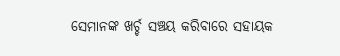ସେମାନଙ୍କ ଖର୍ଚ୍ଚ ସଞ୍ଚୟ କରିବାରେ ସହାୟକ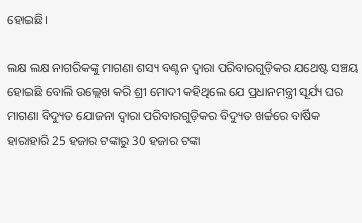ହୋଇଛି।

ଲକ୍ଷ ଲକ୍ଷ ନାଗରିକଙ୍କୁ ମାଗଣା ଶସ୍ୟ ବଣ୍ଟନ ଦ୍ୱାରା ପରିବାରଗୁଡ଼ିକର ଯଥେଷ୍ଟ ସଞ୍ଚୟ ହୋଇଛି ବୋଲି ଉଲ୍ଲେଖ କରି ଶ୍ରୀ ମୋଦୀ କହିଥିଲେ ଯେ ପ୍ରଧାନମନ୍ତ୍ରୀ ସୂର୍ଯ୍ୟ ଘର ମାଗଣା ବିଦ୍ୟୁତ ଯୋଜନା ଦ୍ୱାରା ପରିବାରଗୁଡ଼ିକର ବିଦ୍ୟୁତ ଖର୍ଚ୍ଚରେ ବାର୍ଷିକ ହାରାହାରି 25 ହଜାର ଟଙ୍କାରୁ 30 ହଜାର ଟଙ୍କା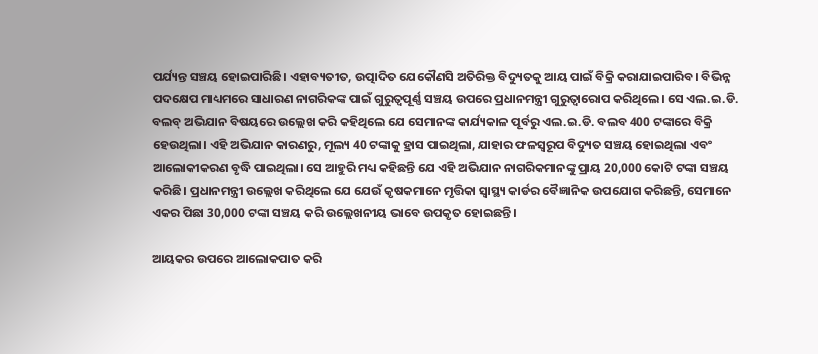ପର୍ଯ୍ୟନ୍ତ ସଞ୍ଚୟ ହୋଇପାରିଛି। ଏହାବ୍ୟତୀତ, ଉତ୍ପାଦିତ ଯେକୌଣସି ଅତିରିକ୍ତ ବିଦ୍ୟୁତକୁ ଆୟ ପାଇଁ ବିକ୍ରି କରାଯାଇପାରିବ। ବିଭିନ୍ନ ପଦକ୍ଷେପ ମାଧ୍ୟମରେ ସାଧାରଣ ନାଗରିକଙ୍କ ପାଇଁ ଗୁରୁତ୍ୱପୂର୍ଣ୍ଣ ସଞ୍ଚୟ ଉପରେ ପ୍ରଧାନମନ୍ତ୍ରୀ ଗୁରୁତ୍ୱାରୋପ କରିଥିଲେ। ସେ ଏଲ.ଇ.ଡି. ବଲବ୍‌ ଅଭିଯାନ ବିଷୟରେ ଉଲ୍ଲେଖ କରି କହିଥିଲେ ଯେ ସେମାନଙ୍କ କାର୍ଯ୍ୟକାଳ ପୂର୍ବରୁ ଏଲ.ଇ.ଡି. ବଲବ 400 ଟଙ୍କାରେ ବିକ୍ରି ହେଉଥିଲା। ଏହି ଅଭିଯାନ କାରଣରୁ, ମୂଲ୍ୟ 40 ଟଙ୍କାକୁ ହ୍ରାସ ପାଇଥିଲା, ଯାହାର ଫଳସ୍ୱରୂପ ବିଦ୍ୟୁତ ସଞ୍ଚୟ ହୋଇଥିଲା ଏବଂ ଆଲୋକୀକରଣ ବୃଦ୍ଧି ପାଇଥିଲା। ସେ ଆହୁରି ମଧ୍ୟ କହିଛନ୍ତି ଯେ ଏହି ଅଭିଯାନ ନାଗରିକମାନଙ୍କୁ ପ୍ରାୟ 20,000 କୋଟି ଟଙ୍କା ସଞ୍ଚୟ କରିଛି। ପ୍ରଧାନମନ୍ତ୍ରୀ ଉଲ୍ଲେଖ କରିଥିଲେ ଯେ ଯେଉଁ କୃଷକମାନେ ମୃତ୍ତିକା ସ୍ୱାସ୍ଥ୍ୟ କାର୍ଡର ବୈଜ୍ଞାନିକ ଉପଯୋଗ କରିଛନ୍ତି, ସେମାନେ ଏକର ପିଛା 30,000 ଟଙ୍କା ସଞ୍ଚୟ କରି ଉଲ୍ଲେଖନୀୟ ଭାବେ ଉପକୃତ ହୋଇଛନ୍ତି।

ଆୟକର ଉପରେ ଆଲୋକପାତ କରି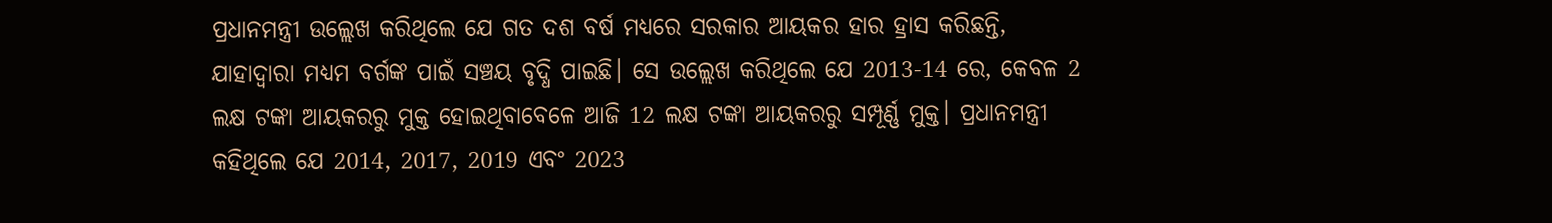ପ୍ରଧାନମନ୍ତ୍ରୀ ଉଲ୍ଲେଖ କରିଥିଲେ ଯେ ଗତ ଦଶ ବର୍ଷ ମଧ୍ୟରେ ସରକାର ଆୟକର ହାର ହ୍ରାସ କରିଛନ୍ତି, ଯାହାଦ୍ୱାରା ମଧ୍ୟମ ବର୍ଗଙ୍କ ପାଇଁ ସଞ୍ଚୟ ବୃଦ୍ଧି ପାଇଛି। ସେ ଉଲ୍ଲେଖ କରିଥିଲେ ଯେ 2013-14 ରେ, କେବଳ 2 ଲକ୍ଷ ଟଙ୍କା ଆୟକରରୁ ମୁକ୍ତ ହୋଇଥିବାବେଳେ ଆଜି 12 ଲକ୍ଷ ଟଙ୍କା ଆୟକରରୁ ସମ୍ପୂର୍ଣ୍ଣ ମୁକ୍ତ। ପ୍ରଧାନମନ୍ତ୍ରୀ କହିଥିଲେ ଯେ 2014, 2017, 2019 ଏବଂ 2023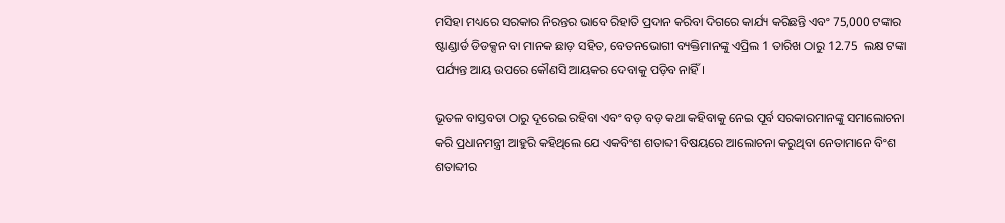ମସିହା ମଧ୍ୟରେ ସରକାର ନିରନ୍ତର ଭାବେ ରିହାତି ପ୍ରଦାନ କରିବା ଦିଗରେ କାର୍ଯ୍ୟ କରିଛନ୍ତି ଏବଂ 75,000 ଟଙ୍କାର ଷ୍ଟାଣ୍ଡାର୍ଡ ଡିଡକ୍ସନ ବା ମାନକ ଛାଡ଼ ସହିତ, ବେତନଭୋଗୀ ବ୍ୟକ୍ତିମାନଙ୍କୁ ଏପ୍ରିଲ 1 ତାରିଖ ଠାରୁ 12.75  ଲକ୍ଷ ଟଙ୍କା ପର୍ଯ୍ୟନ୍ତ ଆୟ ଉପରେ କୌଣସି ଆୟକର ଦେବାକୁ ପଡ଼ିବ ନାହିଁ।

ଭୂତଳ ବାସ୍ତବତା ଠାରୁ ଦୂରେଇ ରହିବା ଏବଂ ବଡ଼ ବଡ଼ କଥା କହିବାକୁ ନେଇ ପୂର୍ବ ସରକାରମାନଙ୍କୁ ସମାଲୋଚନା କରି ପ୍ରଧାନମନ୍ତ୍ରୀ ଆହୁରି କହିଥିଲେ ଯେ ଏକବିଂଶ ଶତାବ୍ଦୀ ବିଷୟରେ ଆଲୋଚନା କରୁଥିବା ନେତାମାନେ ବିଂଶ ଶତାବ୍ଦୀର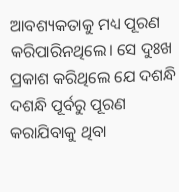ଆବଶ୍ୟକତାକୁ ମଧ୍ୟ ପୂରଣ କରିପାରିନଥିଲେ। ସେ ଦୁଃଖ ପ୍ରକାଶ କରିଥିଲେ ଯେ ଦଶନ୍ଧି ଦଶନ୍ଧି ପୂର୍ବରୁ ପୂରଣ କରାଯିବାକୁ ଥିବା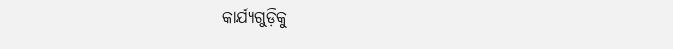କାର୍ଯ୍ୟଗୁଡ଼ିକୁ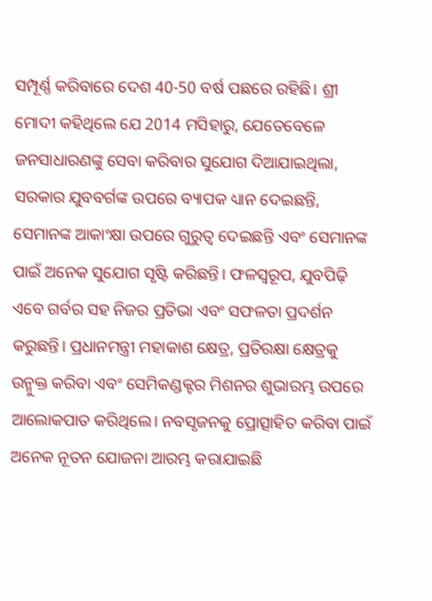ସମ୍ପୂର୍ଣ୍ଣ କରିବାରେ ଦେଶ 40-50 ବର୍ଷ ପଛରେ ରହିଛି। ଶ୍ରୀ ମୋଦୀ କହିଥିଲେ ଯେ 2014 ମସିହାରୁ, ଯେତେବେଳେ ଜନସାଧାରଣଙ୍କୁ ସେବା କରିବାର ସୁଯୋଗ ଦିଆଯାଇଥିଲା, ସରକାର ଯୁବବର୍ଗଙ୍କ ଉପରେ ବ୍ୟାପକ ଧ୍ୟାନ ଦେଇଛନ୍ତି, ସେମାନଙ୍କ ଆକାଂକ୍ଷା ଉପରେ ଗୁରୁତ୍ୱ ଦେଇଛନ୍ତି ଏବଂ ସେମାନଙ୍କ ପାଇଁ ଅନେକ ସୁଯୋଗ ସୃଷ୍ଟି କରିଛନ୍ତି। ଫଳସ୍ୱରୂପ, ଯୁବପିଢ଼ି ଏବେ ଗର୍ବର ସହ ନିଜର ପ୍ରତିଭା ଏବଂ ସଫଳତା ପ୍ରଦର୍ଶନ କରୁଛନ୍ତି। ପ୍ରଧାନମନ୍ତ୍ରୀ ମହାକାଶ କ୍ଷେତ୍ର, ପ୍ରତିରକ୍ଷା କ୍ଷେତ୍ରକୁ ଉନ୍ମୁକ୍ତ କରିବା ଏବଂ ସେମିକଣ୍ଡକ୍ଟର ମିଶନର ଶୁଭାରମ୍ଭ ଉପରେ ଆଲୋକପାତ କରିଥିଲେ। ନବସୃଜନକୁ ପ୍ରୋତ୍ସାହିତ କରିବା ପାଇଁ ଅନେକ ନୂତନ ଯୋଜନା ଆରମ୍ଭ କରାଯାଇଛି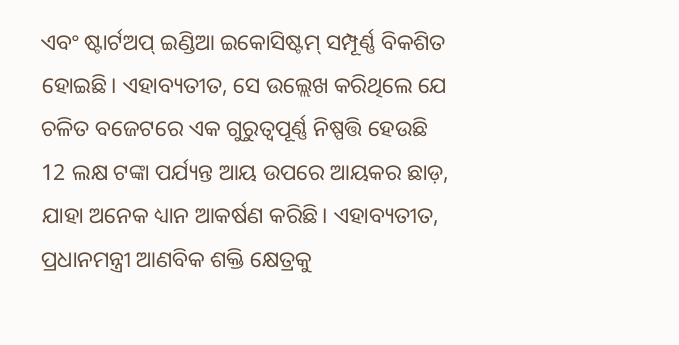ଏବଂ ଷ୍ଟାର୍ଟଅପ୍ ଇଣ୍ଡିଆ ଇକୋସିଷ୍ଟମ୍ ସମ୍ପୂର୍ଣ୍ଣ ବିକଶିତ ହୋଇଛି। ଏହାବ୍ୟତୀତ, ସେ ଉଲ୍ଲେଖ କରିଥିଲେ ଯେ ଚଳିତ ବଜେଟରେ ଏକ ଗୁରୁତ୍ୱପୂର୍ଣ୍ଣ ନିଷ୍ପତ୍ତି ହେଉଛି 12 ଲକ୍ଷ ଟଙ୍କା ପର୍ଯ୍ୟନ୍ତ ଆୟ ଉପରେ ଆୟକର ଛାଡ଼, ଯାହା ଅନେକ ଧ୍ୟାନ ଆକର୍ଷଣ କରିଛି। ଏହାବ୍ୟତୀତ, ପ୍ରଧାନମନ୍ତ୍ରୀ ଆଣବିକ ଶକ୍ତି କ୍ଷେତ୍ରକୁ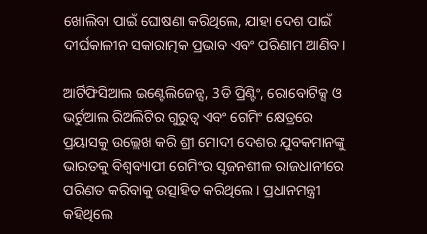ଖୋଲିବା ପାଇଁ ଘୋଷଣା କରିଥିଲେ, ଯାହା ଦେଶ ପାଇଁ ଦୀର୍ଘକାଳୀନ ସକାରାତ୍ମକ ପ୍ରଭାବ ଏବଂ ପରିଣାମ ଆଣିବ।

ଆର୍ଟିଫିସିଆଲ ଇଣ୍ଟେଲିଜେନ୍ସ, 3ଡି ପ୍ରିଣ୍ଟିଂ, ରୋବୋଟିକ୍ସ ଓ ଭର୍ଚୁଆଲ ରିଅଲିଟିର ଗୁରୁତ୍ୱ ଏବଂ ଗେମିଂ କ୍ଷେତ୍ରରେ ପ୍ରୟାସକୁ ଉଲ୍ଲେଖ କରି ଶ୍ରୀ ମୋଦୀ ଦେଶର ଯୁବକମାନଙ୍କୁ ଭାରତକୁ ବିଶ୍ୱବ୍ୟାପୀ ଗେମିଂର ସୃଜନଶୀଳ ରାଜଧାନୀରେ ପରିଣତ କରିବାକୁ ଉତ୍ସାହିତ କରିଥିଲେ। ପ୍ରଧାନମନ୍ତ୍ରୀ କହିଥିଲେ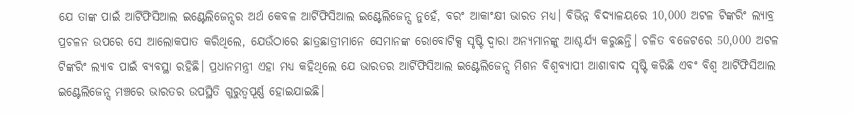ଯେ ତାଙ୍କ ପାଇଁ ଆର୍ଟିଫିସିଆଲ ଇଣ୍ଟେଲିଜେନ୍ସର ଅର୍ଥ କେବଳ ଆର୍ଟିଫିସିଆଲ ଇଣ୍ଟେଲିଜେନ୍ସ ନୁହେଁ, ବରଂ ଆକାଂକ୍ଷୀ ଭାରତ ମଧ୍ୟ। ବିଭିନ୍ନ ବିଦ୍ୟାଳୟରେ 10,000 ଅଟଳ ଟିଙ୍କରିଂ ଲ୍ୟାବ୍ର ପ୍ରଚଳନ ଉପରେ ସେ ଆଲୋକପାତ କରିଥିଲେ, ଯେଉଁଠାରେ ଛାତ୍ରଛାତ୍ରୀମାନେ ସେମାନଙ୍କ ରୋବୋଟିକ୍ସ ସୃଷ୍ଟି ଦ୍ୱାରା ଅନ୍ୟମାନଙ୍କୁ ଆଶ୍ଚର୍ଯ୍ୟ କରୁଛନ୍ତି। ଚଳିତ ବଜେଟରେ 50,000 ଅଟଳ ଟିଙ୍କରିଂ ଲ୍ୟାବ ପାଇଁ ବ୍ୟବସ୍ଥା ରହିଛି। ପ୍ରଧାନମନ୍ତ୍ରୀ ଏହା ମଧ୍ୟ କହିଥିଲେ ଯେ ଭାରତର ଆର୍ଟିଫିସିଆଲ ଇଣ୍ଟେଲିଜେନ୍ସ ମିଶନ ବିଶ୍ୱବ୍ୟାପୀ ଆଶାବାଦ ସୃଷ୍ଟି କରିଛି ଏବଂ ବିଶ୍ୱ ଆର୍ଟିଫିସିଆଲ ଇଣ୍ଟେଲିଜେନ୍ସ ମଞ୍ଚରେ ଭାରତର ଉପସ୍ଥିତି ଗୁରୁତ୍ୱପୂର୍ଣ୍ଣ ହୋଇଯାଇଛି।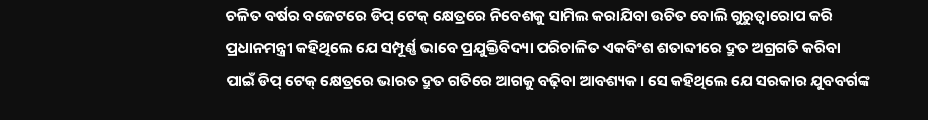ଚଳିତ ବର୍ଷର ବଜେଟରେ ଡିପ୍‌ ଟେକ୍‌ କ୍ଷେତ୍ରରେ ନିବେଶକୁ ସାମିଲ କରାଯିବା ଉଚିତ ବୋଲି ଗୁରୁତ୍ୱାରୋପ କରି ପ୍ରଧାନମନ୍ତ୍ରୀ କହିଥିଲେ ଯେ ସମ୍ପୂର୍ଣ୍ଣ ଭାବେ ପ୍ରଯୁକ୍ତିବିଦ୍ୟା ପରିଚାଳିତ ଏକବିଂଶ ଶତାବ୍ଦୀରେ ଦ୍ରୁତ ଅଗ୍ରଗତି କରିବା ପାଇଁ ଡିପ୍‌ ଟେକ୍‌ କ୍ଷେତ୍ରରେ ଭାରତ ଦ୍ରୁତ ଗତିରେ ଆଗକୁ ବଢ଼ିବା ଆବଶ୍ୟକ। ସେ କହିଥିଲେ ଯେ ସରକାର ଯୁବବର୍ଗଙ୍କ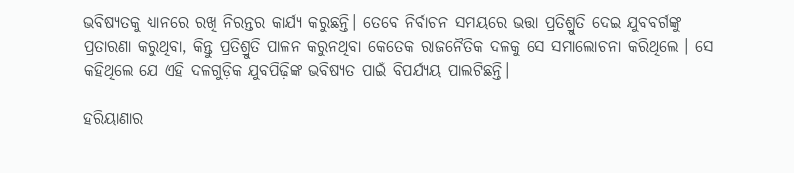ଭବିଷ୍ୟତକୁ ଧ୍ୟାନରେ ରଖି ନିରନ୍ତର କାର୍ଯ୍ୟ କରୁଛନ୍ତି। ତେବେ ନିର୍ବାଚନ ସମୟରେ ଭତ୍ତା ପ୍ରତିଶ୍ରୁତି ଦେଇ ଯୁବବର୍ଗଙ୍କୁ ପ୍ରତାରଣା କରୁଥିବା, କିନ୍ତୁ ପ୍ରତିଶ୍ରୁତି ପାଳନ କରୁନଥିବା କେତେକ ରାଜନୈତିକ ଦଳକୁ ସେ ସମାଲୋଚନା କରିଥିଲେ । ସେ କହିଥିଲେ ଯେ ଏହି ଦଳଗୁଡ଼ିକ ଯୁବପିଢ଼ିଙ୍କ ଭବିଷ୍ୟତ ପାଇଁ ବିପର୍ଯ୍ୟୟ ପାଲଟିଛନ୍ତି।

ହରିୟାଣାର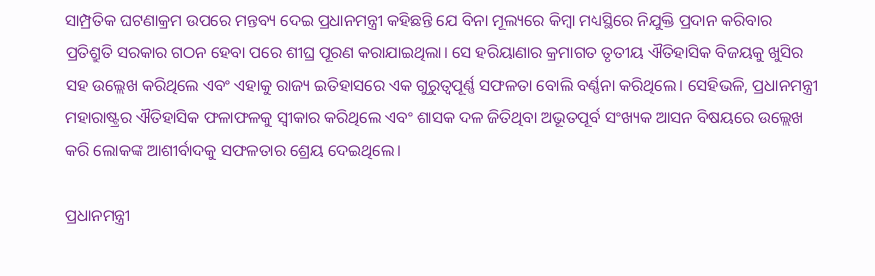ସାମ୍ପ୍ରତିକ ଘଟଣାକ୍ରମ ଉପରେ ମନ୍ତବ୍ୟ ଦେଇ ପ୍ରଧାନମନ୍ତ୍ରୀ କହିଛନ୍ତି ଯେ ବିନା ମୂଲ୍ୟରେ କିମ୍ବା ମଧ୍ୟସ୍ଥିରେ ନିଯୁକ୍ତି ପ୍ରଦାନ କରିବାର ପ୍ରତିଶ୍ରୁତି ସରକାର ଗଠନ ହେବା ପରେ ଶୀଘ୍ର ପୂରଣ କରାଯାଇଥିଲା। ସେ ହରିୟାଣାର କ୍ରମାଗତ ତୃତୀୟ ଐତିହାସିକ ବିଜୟକୁ ଖୁସିର ସହ ଉଲ୍ଲେଖ କରିଥିଲେ ଏବଂ ଏହାକୁ ରାଜ୍ୟ ଇତିହାସରେ ଏକ ଗୁରୁତ୍ୱପୂର୍ଣ୍ଣ ସଫଳତା ବୋଲି ବର୍ଣ୍ଣନା କରିଥିଲେ। ସେହିଭଳି, ପ୍ରଧାନମନ୍ତ୍ରୀ ମହାରାଷ୍ଟ୍ରର ଐତିହାସିକ ଫଳାଫଳକୁ ସ୍ୱୀକାର କରିଥିଲେ ଏବଂ ଶାସକ ଦଳ ଜିତିଥିବା ଅଭୂତପୂର୍ବ ସଂଖ୍ୟକ ଆସନ ବିଷୟରେ ଉଲ୍ଲେଖ କରି ଲୋକଙ୍କ ଆଶୀର୍ବାଦକୁ ସଫଳତାର ଶ୍ରେୟ ଦେଇଥିଲେ।

ପ୍ରଧାନମନ୍ତ୍ରୀ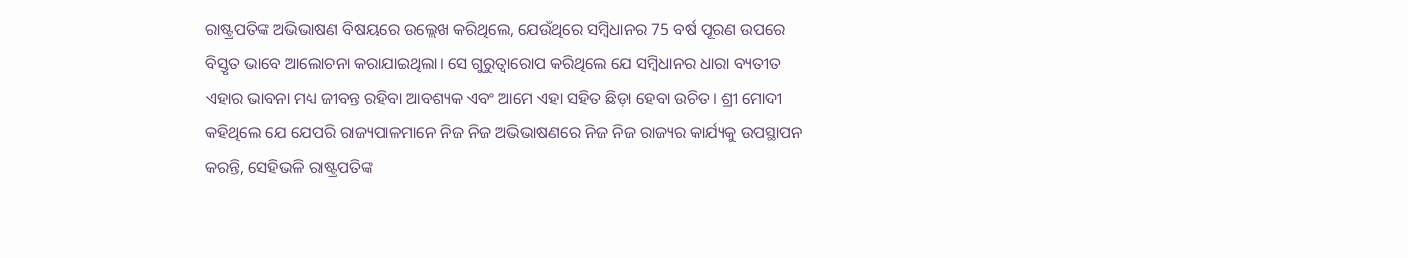ରାଷ୍ଟ୍ରପତିଙ୍କ ଅଭିଭାଷଣ ବିଷୟରେ ଉଲ୍ଲେଖ କରିଥିଲେ, ଯେଉଁଥିରେ ସମ୍ବିଧାନର 75 ବର୍ଷ ପୂରଣ ଉପରେ ବିସ୍ତୃତ ଭାବେ ଆଲୋଚନା କରାଯାଇଥିଲା। ସେ ଗୁରୁତ୍ୱାରୋପ କରିଥିଲେ ଯେ ସମ୍ବିଧାନର ଧାରା ବ୍ୟତୀତ ଏହାର ଭାବନା ମଧ୍ୟ ଜୀବନ୍ତ ରହିବା ଆବଶ୍ୟକ ଏବଂ ଆମେ ଏହା ସହିତ ଛିଡ଼ା ହେବା ଉଚିତ। ଶ୍ରୀ ମୋଦୀ କହିଥିଲେ ଯେ ଯେପରି ରାଜ୍ୟପାଳମାନେ ନିଜ ନିଜ ଅଭିଭାଷଣରେ ନିଜ ନିଜ ରାଜ୍ୟର କାର୍ଯ୍ୟକୁ ଉପସ୍ଥାପନ କରନ୍ତି, ସେହିଭଳି ରାଷ୍ଟ୍ରପତିଙ୍କ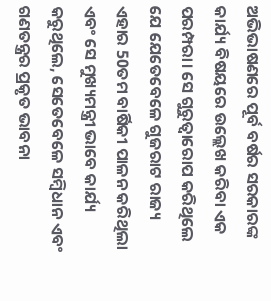ଅଭିଭାଷଣରେ ପୂର୍ବ ବର୍ଷର ସରକାରଙ୍କ କାର୍ଯ୍ୟ ବିଷୟରେ ଉଲ୍ଲେଖ କରିବା ଏକ ପରମ୍ପରା। ସେ ଗୁରୁତ୍ୱାରୋପ କରିଥିଲେ ଯେ ଯେତେବେଳେ ଗୁଜରାଟ ରାଜ୍ୟ ଏହାର 50ତମ ବାର୍ଷିକୀ ପାଳନ କରିଥିଲା ଏବଂ ସେ ମୁଖ୍ୟମନ୍ତ୍ରୀ ଭାବେ କାର୍ଯ୍ୟ କରୁଥିଲେ, ସେତେବେଳେ ସମ୍ବିଧାନ ଏବଂ ଗଣତନ୍ତ୍ରର ପ୍ରକୃତ ଭାବନା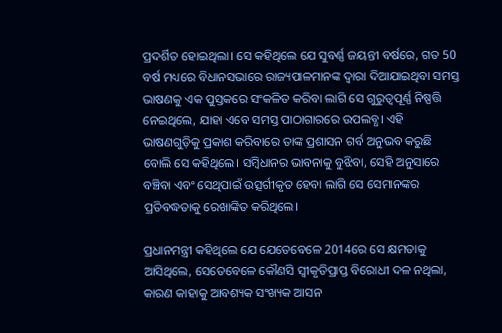ପ୍ରଦର୍ଶିତ ହୋଇଥିଲା। ସେ କହିଥିଲେ ଯେ ସୁବର୍ଣ୍ଣ ଜୟନ୍ତୀ ବର୍ଷରେ, ଗତ 50 ବର୍ଷ ମଧ୍ୟରେ ବିଧାନସଭାରେ ରାଜ୍ୟପାଳମାନଙ୍କ ଦ୍ୱାରା ଦିଆଯାଇଥିବା ସମସ୍ତ ଭାଷଣକୁ ଏକ ପୁସ୍ତକରେ ସଂକଳିତ କରିବା ଲାଗି ସେ ଗୁରୁତ୍ୱପୂର୍ଣ୍ଣ ନିଷ୍ପତ୍ତି ନେଇଥିଲେ, ଯାହା ଏବେ ସମସ୍ତ ପାଠାଗାରରେ ଉପଲବ୍ଧ। ଏହି ଭାଷଣଗୁଡ଼ିକୁ ପ୍ରକାଶ କରିବାରେ ତାଙ୍କ ପ୍ରଶାସନ ଗର୍ବ ଅନୁଭବ କରୁଛି ବୋଲି ସେ କହିଥିଲେ। ସମ୍ବିଧାନର ଭାବନାକୁ ବୁଝିବା, ସେହି ଅନୁସାରେ ବଞ୍ଚିବା ଏବଂ ସେଥିପାଇଁ ଉତ୍ସର୍ଗୀକୃତ ହେବା ଲାଗି ସେ ସେମାନଙ୍କର ପ୍ରତିବଦ୍ଧତାକୁ ରେଖାଙ୍କିତ କରିଥିଲେ।

ପ୍ରଧାନମନ୍ତ୍ରୀ କହିଥିଲେ ଯେ ଯେତେବେଳେ 2014ରେ ସେ କ୍ଷମତାକୁ ଆସିଥିଲେ, ସେତେବେଳେ କୌଣସି ସ୍ୱୀକୃତିପ୍ରାପ୍ତ ବିରୋଧୀ ଦଳ ନଥିଲା, କାରଣ କାହାକୁ ଆବଶ୍ୟକ ସଂଖ୍ୟକ ଆସନ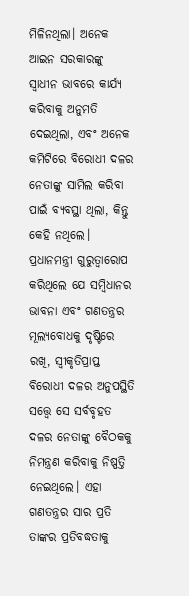ମିଳିନଥିଲା। ଅନେକ ଆଇନ ସରକାରଙ୍କୁ ସ୍ୱାଧୀନ ଭାବରେ କାର୍ଯ୍ୟ କରିବାକୁ ଅନୁମତି ଦେଇଥିଲା, ଏବଂ ଅନେକ କମିଟିରେ ବିରୋଧୀ ଦଳର ନେତାଙ୍କୁ ସାମିଲ କରିବା ପାଇଁ ବ୍ୟବସ୍ଥା ଥିଲା, କିନ୍ତୁ କେହି ନଥିଲେ। ପ୍ରଧାନମନ୍ତ୍ରୀ ଗୁରୁତ୍ୱାରୋପ କରିଥିଲେ ଯେ ସମ୍ବିଧାନର ଭାବନା ଏବଂ ଗଣତନ୍ତ୍ରର ମୂଲ୍ୟବୋଧକୁ ଦୃଷ୍ଟିରେ ରଖି, ସ୍ୱୀକୃତିପ୍ରାପ୍ତ ବିରୋଧୀ ଦଳର ଅନୁପସ୍ଥିତି ସତ୍ତ୍ୱେ ସେ ସର୍ବବୃହତ ଦଳର ନେତାଙ୍କୁ ବୈଠକକୁ ନିମନ୍ତ୍ରଣ କରିବାକୁ ନିଷ୍ପତ୍ତି ନେଇଥିଲେ। ଏହା ଗଣତନ୍ତ୍ରର ସାର ପ୍ରତି ତାଙ୍କର ପ୍ରତିବଦ୍ଧତାକୁ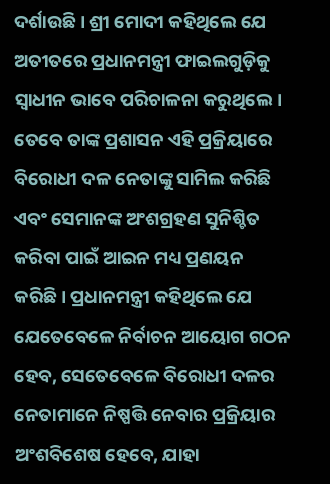ଦର୍ଶାଉଛି। ଶ୍ରୀ ମୋଦୀ କହିଥିଲେ ଯେ ଅତୀତରେ ପ୍ରଧାନମନ୍ତ୍ରୀ ଫାଇଲଗୁଡ଼ିକୁ ସ୍ୱାଧୀନ ଭାବେ ପରିଚାଳନା କରୁଥିଲେ। ତେବେ ତାଙ୍କ ପ୍ରଶାସନ ଏହି ପ୍ରକ୍ରିୟାରେ ବିରୋଧୀ ଦଳ ନେତାଙ୍କୁ ସାମିଲ କରିଛି ଏବଂ ସେମାନଙ୍କ ଅଂଶଗ୍ରହଣ ସୁନିଶ୍ଚିତ କରିବା ପାଇଁ ଆଇନ ମଧ୍ୟ ପ୍ରଣୟନ କରିଛି। ପ୍ରଧାନମନ୍ତ୍ରୀ କହିଥିଲେ ଯେ ଯେତେବେଳେ ନିର୍ବାଚନ ଆୟୋଗ ଗଠନ ହେବ, ସେତେବେଳେ ବିରୋଧୀ ଦଳର ନେତାମାନେ ନିଷ୍ପତ୍ତି ନେବାର ପ୍ରକ୍ରିୟାର ଅଂଶବିଶେଷ ହେବେ, ଯାହା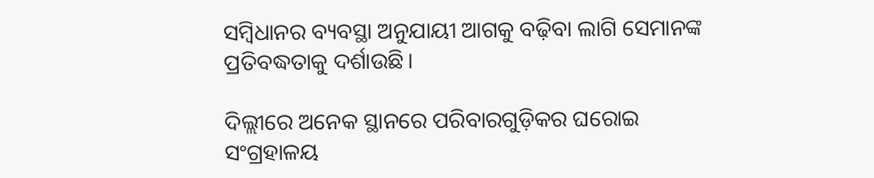ସମ୍ବିଧାନର ବ୍ୟବସ୍ଥା ଅନୁଯାୟୀ ଆଗକୁ ବଢ଼ିବା ଲାଗି ସେମାନଙ୍କ ପ୍ରତିବଦ୍ଧତାକୁ ଦର୍ଶାଉଛି।

ଦିଲ୍ଲୀରେ ଅନେକ ସ୍ଥାନରେ ପରିବାରଗୁଡ଼ିକର ଘରୋଇ ସଂଗ୍ରହାଳୟ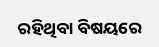ରହିଥିବା ବିଷୟରେ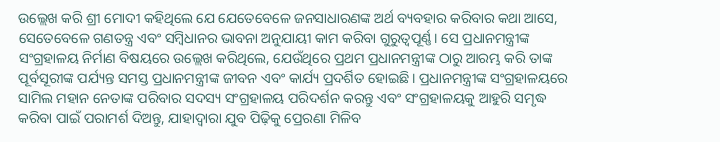ଉଲ୍ଲେଖ କରି ଶ୍ରୀ ମୋଦୀ କହିଥିଲେ ଯେ ଯେତେବେଳେ ଜନସାଧାରଣଙ୍କ ଅର୍ଥ ବ୍ୟବହାର କରିବାର କଥା ଆସେ, ସେତେବେଳେ ଗଣତନ୍ତ୍ର ଏବଂ ସମ୍ବିଧାନର ଭାବନା ଅନୁଯାୟୀ କାମ କରିବା ଗୁରୁତ୍ୱପୂର୍ଣ୍ଣ। ସେ ପ୍ରଧାନମନ୍ତ୍ରୀଙ୍କ ସଂଗ୍ରହାଳୟ ନିର୍ମାଣ ବିଷୟରେ ଉଲ୍ଲେଖ କରିଥିଲେ, ଯେଉଁଥିରେ ପ୍ରଥମ ପ୍ରଧାନମନ୍ତ୍ରୀଙ୍କ ଠାରୁ ଆରମ୍ଭ କରି ତାଙ୍କ ପୂର୍ବସୂରୀଙ୍କ ପର୍ଯ୍ୟନ୍ତ ସମସ୍ତ ପ୍ରଧାନମନ୍ତ୍ରୀଙ୍କ ଜୀବନ ଏବଂ କାର୍ଯ୍ୟ ପ୍ରଦର୍ଶିତ ହୋଇଛି। ପ୍ରଧାନମନ୍ତ୍ରୀଙ୍କ ସଂଗ୍ରହାଳୟରେ ସାମିଲ ମହାନ ନେତାଙ୍କ ପରିବାର ସଦସ୍ୟ ସଂଗ୍ରହାଳୟ ପରିଦର୍ଶନ କରନ୍ତୁ ଏବଂ ସଂଗ୍ରହାଳୟକୁ ଆହୁରି ସମୃଦ୍ଧ କରିବା ପାଇଁ ପରାମର୍ଶ ଦିଅନ୍ତୁ, ଯାହାଦ୍ୱାରା ଯୁବ ପିଢ଼ିକୁ ପ୍ରେରଣା ମିଳିବ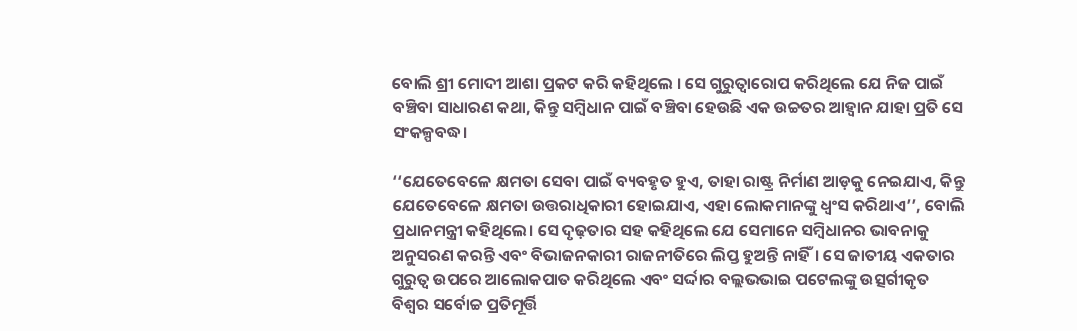ବୋଲି ଶ୍ରୀ ମୋଦୀ ଆଶା ପ୍ରକଟ କରି କହିଥିଲେ । ସେ ଗୁରୁତ୍ୱାରୋପ କରିଥିଲେ ଯେ ନିଜ ପାଇଁ ବଞ୍ଚିବା ସାଧାରଣ କଥା, କିନ୍ତୁ ସମ୍ବିଧାନ ପାଇଁ ବଞ୍ଚିବା ହେଉଛି ଏକ ଉଚ୍ଚତର ଆହ୍ୱାନ ଯାହା ପ୍ରତି ସେ ସଂକଳ୍ପବଦ୍ଧ।

‘‘ଯେତେବେଳେ କ୍ଷମତା ସେବା ପାଇଁ ବ୍ୟବହୃତ ହୁଏ, ତାହା ରାଷ୍ଟ୍ର ନିର୍ମାଣ ଆଡ଼କୁ ନେଇଯାଏ, କିନ୍ତୁ ଯେତେବେଳେ କ୍ଷମତା ଉତ୍ତରାଧିକାରୀ ହୋଇଯାଏ, ଏହା ଲୋକମାନଙ୍କୁ ଧ୍ୱଂସ କରିଥାଏ’’, ବୋଲି ପ୍ରଧାନମନ୍ତ୍ରୀ କହିଥିଲେ। ସେ ଦୃଢ଼ତାର ସହ କହିଥିଲେ ଯେ ସେମାନେ ସମ୍ବିଧାନର ଭାବନାକୁ ଅନୁସରଣ କରନ୍ତି ଏବଂ ବିଭାଜନକାରୀ ରାଜନୀତିରେ ଲିପ୍ତ ହୁଅନ୍ତି ନାହିଁ। ସେ ଜାତୀୟ ଏକତାର ଗୁରୁତ୍ୱ ଉପରେ ଆଲୋକପାତ କରିଥିଲେ ଏବଂ ସର୍ଦ୍ଦାର ବଲ୍ଲଭଭାଇ ପଟେଲଙ୍କୁ ଉତ୍ସର୍ଗୀକୃତ ବିଶ୍ୱର ସର୍ବୋଚ୍ଚ ପ୍ରତିମୂର୍ତ୍ତି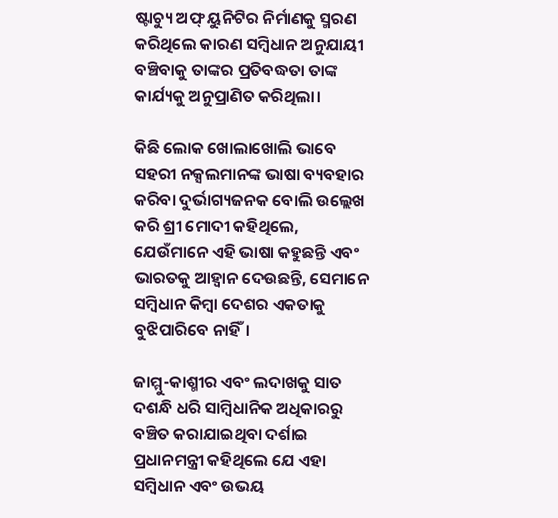ଷ୍ଟାଚ୍ୟୁ ଅଫ୍ ୟୁନିଟିର ନିର୍ମାଣକୁ ସ୍ମରଣ କରିଥିଲେ କାରଣ ସମ୍ବିଧାନ ଅନୁଯାୟୀ ବଞ୍ଚିବାକୁ ତାଙ୍କର ପ୍ରତିବଦ୍ଧତା ତାଙ୍କ କାର୍ଯ୍ୟକୁ ଅନୁପ୍ରାଣିତ କରିଥିଲା।

କିଛି ଲୋକ ଖୋଲାଖୋଲି ଭାବେ ସହରୀ ନକ୍ସଲମାନଙ୍କ ଭାଷା ବ୍ୟବହାର କରିବା ଦୁର୍ଭାଗ୍ୟଜନକ ବୋଲି ଉଲ୍ଲେଖ କରି ଶ୍ରୀ ମୋଦୀ କହିଥିଲେ, ଯେଉଁମାନେ ଏହି ଭାଷା କହୁଛନ୍ତି ଏବଂ ଭାରତକୁ ଆହ୍ୱାନ ଦେଉଛନ୍ତି, ସେମାନେ ସମ୍ବିଧାନ କିମ୍ବା ଦେଶର ଏକତାକୁ ବୁଝିପାରିବେ ନାହିଁ।

ଜାମ୍ମୁ-କାଶ୍ମୀର ଏବଂ ଲଦାଖକୁ ସାତ ଦଶନ୍ଧି ଧରି ସାମ୍ବିଧାନିକ ଅଧିକାରରୁ ବଞ୍ଚିତ କରାଯାଇଥିବା ଦର୍ଶାଇ ପ୍ରଧାନମନ୍ତ୍ରୀ କହିଥିଲେ ଯେ ଏହା ସମ୍ବିଧାନ ଏବଂ ଉଭୟ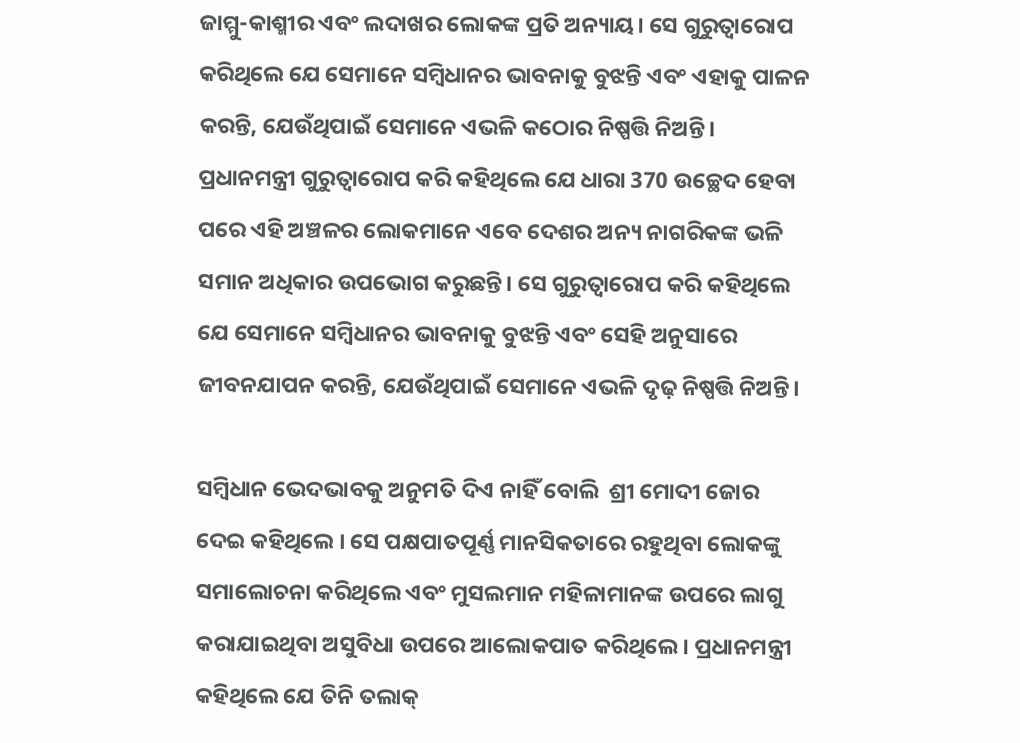ଜାମ୍ମୁ-କାଶ୍ମୀର ଏବଂ ଲଦାଖର ଲୋକଙ୍କ ପ୍ରତି ଅନ୍ୟାୟ। ସେ ଗୁରୁତ୍ୱାରୋପ କରିଥିଲେ ଯେ ସେମାନେ ସମ୍ବିଧାନର ଭାବନାକୁ ବୁଝନ୍ତି ଏବଂ ଏହାକୁ ପାଳନ କରନ୍ତି, ଯେଉଁଥିପାଇଁ ସେମାନେ ଏଭଳି କଠୋର ନିଷ୍ପତ୍ତି ନିଅନ୍ତି। ପ୍ରଧାନମନ୍ତ୍ରୀ ଗୁରୁତ୍ୱାରୋପ କରି କହିଥିଲେ ଯେ ଧାରା 370 ଉଚ୍ଛେଦ ହେବା ପରେ ଏହି ଅଞ୍ଚଳର ଲୋକମାନେ ଏବେ ଦେଶର ଅନ୍ୟ ନାଗରିକଙ୍କ ଭଳି ସମାନ ଅଧିକାର ଉପଭୋଗ କରୁଛନ୍ତି। ସେ ଗୁରୁତ୍ୱାରୋପ କରି କହିଥିଲେ ଯେ ସେମାନେ ସମ୍ବିଧାନର ଭାବନାକୁ ବୁଝନ୍ତି ଏବଂ ସେହି ଅନୁସାରେ ଜୀବନଯାପନ କରନ୍ତି, ଯେଉଁଥିପାଇଁ ସେମାନେ ଏଭଳି ଦୃଢ଼ ନିଷ୍ପତ୍ତି ନିଅନ୍ତି।

ସମ୍ବିଧାନ ଭେଦଭାବକୁ ଅନୁମତି ଦିଏ ନାହିଁ ବୋଲି  ଶ୍ରୀ ମୋଦୀ ଜୋର ଦେଇ କହିଥିଲେ । ସେ ପକ୍ଷପାତପୂର୍ଣ୍ଣ ମାନସିକତାରେ ରହୁଥିବା ଲୋକଙ୍କୁ ସମାଲୋଚନା କରିଥିଲେ ଏବଂ ମୁସଲମାନ ମହିଳାମାନଙ୍କ ଉପରେ ଲାଗୁ କରାଯାଇଥିବା ଅସୁବିଧା ଉପରେ ଆଲୋକପାତ କରିଥିଲେ। ପ୍ରଧାନମନ୍ତ୍ରୀ କହିଥିଲେ ଯେ ତିନି ତଲାକ୍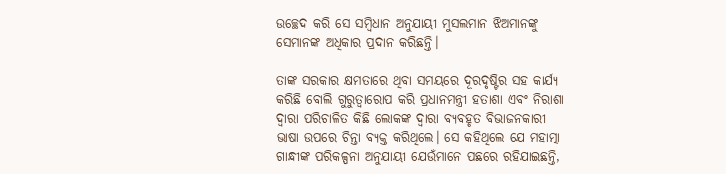ଉଚ୍ଛେଦ କରି ସେ ସମ୍ବିଧାନ ଅନୁଯାୟୀ ମୁସଲମାନ ଝିଅମାନଙ୍କୁ ସେମାନଙ୍କ ଅଧିକାର ପ୍ରଦାନ କରିଛନ୍ତି।

ତାଙ୍କ ସରକାର କ୍ଷମତାରେ ଥିବା ସମୟରେ ଦୂରଦୃଷ୍ଟିର ସହ କାର୍ଯ୍ୟ କରିଛି ବୋଲି ଗୁରୁତ୍ୱାରୋପ କରି ପ୍ରଧାନମନ୍ତ୍ରୀ ହତାଶା ଏବଂ ନିରାଶା ଦ୍ୱାରା ପରିଚାଳିତ କିଛି ଲୋକଙ୍କ ଦ୍ୱାରା ବ୍ୟବହୃତ ବିଭାଜନକାରୀ ଭାଷା ଉପରେ ଚିନ୍ତା ବ୍ୟକ୍ତ କରିଥିଲେ। ସେ କହିଥିଲେ ଯେ ମହାତ୍ମା ଗାନ୍ଧୀଙ୍କ ପରିକଳ୍ପନା ଅନୁଯାୟୀ ଯେଉଁମାନେ ପଛରେ ରହିଯାଇଛନ୍ତି,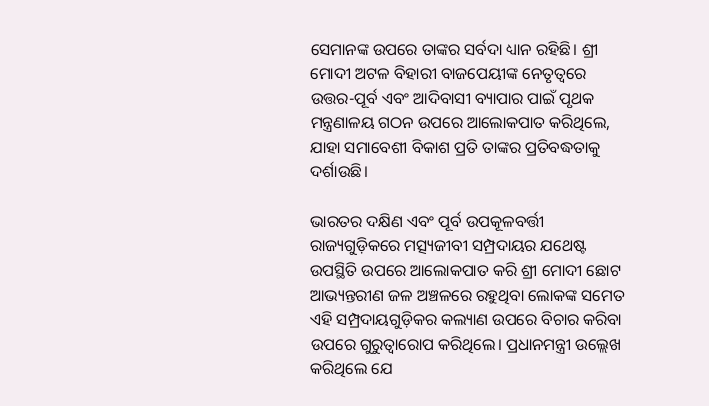ସେମାନଙ୍କ ଉପରେ ତାଙ୍କର ସର୍ବଦା ଧ୍ୟାନ ରହିଛି। ଶ୍ରୀ ମୋଦୀ ଅଟଳ ବିହାରୀ ବାଜପେୟୀଙ୍କ ନେତୃତ୍ୱରେ ଉତ୍ତର-ପୂର୍ବ ଏବଂ ଆଦିବାସୀ ବ୍ୟାପାର ପାଇଁ ପୃଥକ ମନ୍ତ୍ରଣାଳୟ ଗଠନ ଉପରେ ଆଲୋକପାତ କରିଥିଲେ, ଯାହା ସମାବେଶୀ ବିକାଶ ପ୍ରତି ତାଙ୍କର ପ୍ରତିବଦ୍ଧତାକୁ ଦର୍ଶାଉଛି।

ଭାରତର ଦକ୍ଷିଣ ଏବଂ ପୂର୍ବ ଉପକୂଳବର୍ତ୍ତୀ ରାଜ୍ୟଗୁଡ଼ିକରେ ମତ୍ସ୍ୟଜୀବୀ ସମ୍ପ୍ରଦାୟର ଯଥେଷ୍ଟ ଉପସ୍ଥିତି ଉପରେ ଆଲୋକପାତ କରି ଶ୍ରୀ ମୋଦୀ ଛୋଟ ଆଭ୍ୟନ୍ତରୀଣ ଜଳ ଅଞ୍ଚଳରେ ରହୁଥିବା ଲୋକଙ୍କ ସମେତ ଏହି ସମ୍ପ୍ରଦାୟଗୁଡ଼ିକର କଲ୍ୟାଣ ଉପରେ ବିଚାର କରିବା ଉପରେ ଗୁରୁତ୍ୱାରୋପ କରିଥିଲେ। ପ୍ରଧାନମନ୍ତ୍ରୀ ଉଲ୍ଲେଖ କରିଥିଲେ ଯେ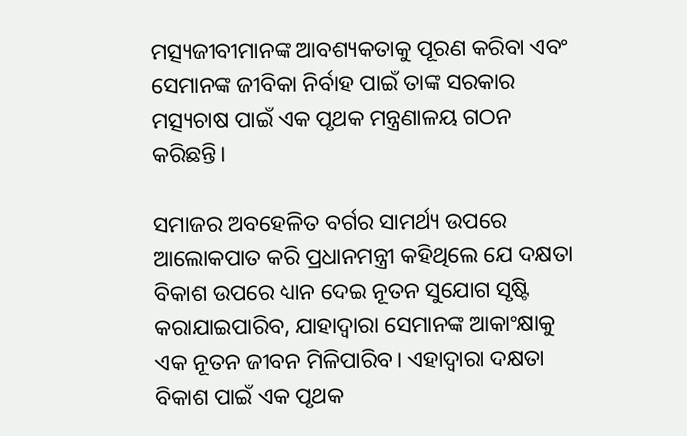ମତ୍ସ୍ୟଜୀବୀମାନଙ୍କ ଆବଶ୍ୟକତାକୁ ପୂରଣ କରିବା ଏବଂ ସେମାନଙ୍କ ଜୀବିକା ନିର୍ବାହ ପାଇଁ ତାଙ୍କ ସରକାର ମତ୍ସ୍ୟଚାଷ ପାଇଁ ଏକ ପୃଥକ ମନ୍ତ୍ରଣାଳୟ ଗଠନ କରିଛନ୍ତି।

ସମାଜର ଅବହେଳିତ ବର୍ଗର ସାମର୍ଥ୍ୟ ଉପରେ ଆଲୋକପାତ କରି ପ୍ରଧାନମନ୍ତ୍ରୀ କହିଥିଲେ ଯେ ଦକ୍ଷତା ବିକାଶ ଉପରେ ଧ୍ୟାନ ଦେଇ ନୂତନ ସୁଯୋଗ ସୃଷ୍ଟି କରାଯାଇପାରିବ, ଯାହାଦ୍ୱାରା ସେମାନଙ୍କ ଆକାଂକ୍ଷାକୁ ଏକ ନୂତନ ଜୀବନ ମିଳିପାରିବ। ଏହାଦ୍ୱାରା ଦକ୍ଷତା ବିକାଶ ପାଇଁ ଏକ ପୃଥକ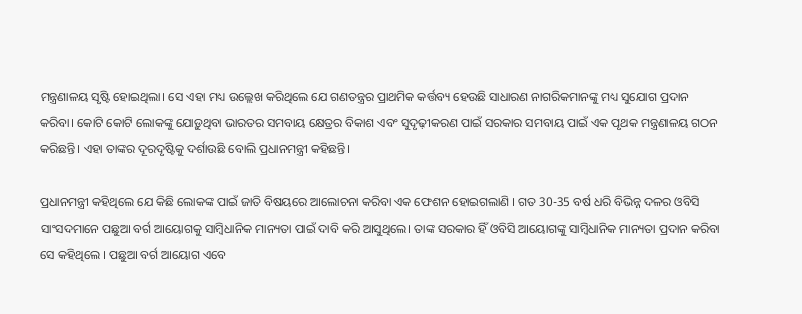ମନ୍ତ୍ରଣାଳୟ ସୃଷ୍ଟି ହୋଇଥିଲା। ସେ ଏହା ମଧ୍ୟ ଉଲ୍ଲେଖ କରିଥିଲେ ଯେ ଗଣତନ୍ତ୍ରର ପ୍ରାଥମିକ କର୍ତ୍ତବ୍ୟ ହେଉଛି ସାଧାରଣ ନାଗରିକମାନଙ୍କୁ ମଧ୍ୟ ସୁଯୋଗ ପ୍ରଦାନ କରିବା। କୋଟି କୋଟି ଲୋକଙ୍କୁ ଯୋଡ଼ୁଥିବା ଭାରତର ସମବାୟ କ୍ଷେତ୍ରର ବିକାଶ ଏବଂ ସୁଦୃଢ଼ୀକରଣ ପାଇଁ ସରକାର ସମବାୟ ପାଇଁ ଏକ ପୃଥକ ମନ୍ତ୍ରଣାଳୟ ଗଠନ କରିଛନ୍ତି। ଏହା ତାଙ୍କର ଦୂରଦୃଷ୍ଟିକୁ ଦର୍ଶାଉଛି ବୋଲି ପ୍ରଧାନମନ୍ତ୍ରୀ କହିଛନ୍ତି।

ପ୍ରଧାନମନ୍ତ୍ରୀ କହିଥିଲେ ଯେ କିଛି ଲୋକଙ୍କ ପାଇଁ ଜାତି ବିଷୟରେ ଆଲୋଚନା କରିବା ଏକ ଫେଶନ ହୋଇଗଲାଣି । ଗତ 30-35 ବର୍ଷ ଧରି ବିଭିନ୍ନ ଦଳର ଓବିସି ସାଂସଦମାନେ ପଛୁଆ ବର୍ଗ ଆୟୋଗକୁ ସାମ୍ବିଧାନିକ ମାନ୍ୟତା ପାଇଁ ଦାବି କରି ଆସୁଥିଲେ। ତାଙ୍କ ସରକାର ହିଁ ଓବିସି ଆୟୋଗଙ୍କୁ ସାମ୍ବିଧାନିକ ମାନ୍ୟତା ପ୍ରଦାନ କରିବା ସେ କହିଥିଲେ । ପଛୁଆ ବର୍ଗ ଆୟୋଗ ଏବେ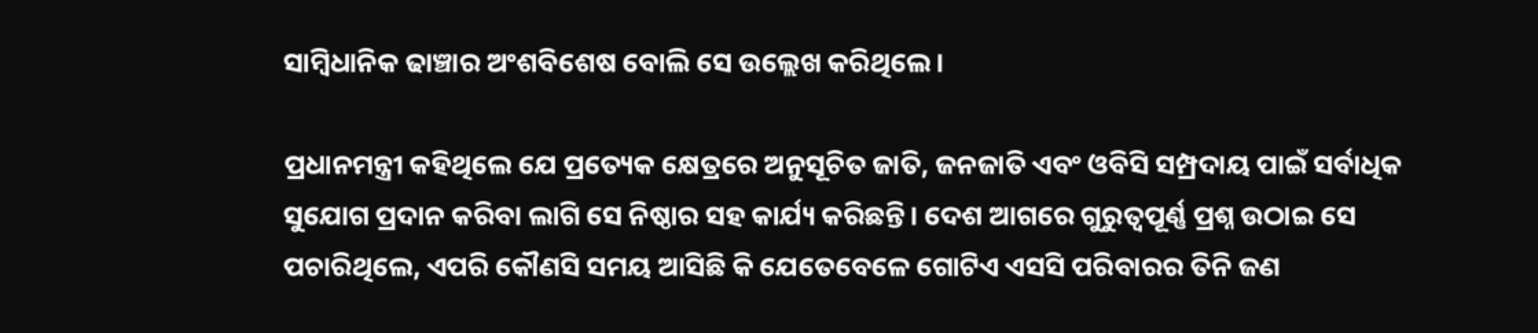ସାମ୍ବିଧାନିକ ଢାଞ୍ଚାର ଅଂଶବିଶେଷ ବୋଲି ସେ ଉଲ୍ଲେଖ କରିଥିଲେ।

ପ୍ରଧାନମନ୍ତ୍ରୀ କହିଥିଲେ ଯେ ପ୍ରତ୍ୟେକ କ୍ଷେତ୍ରରେ ଅନୁସୂଚିତ ଜାତି, ଜନଜାତି ଏବଂ ଓବିସି ସମ୍ପ୍ରଦାୟ ପାଇଁ ସର୍ବାଧିକ ସୁଯୋଗ ପ୍ରଦାନ କରିବା ଲାଗି ସେ ନିଷ୍ଠାର ସହ କାର୍ଯ୍ୟ କରିଛନ୍ତି। ଦେଶ ଆଗରେ ଗୁରୁତ୍ୱପୂର୍ଣ୍ଣ ପ୍ରଶ୍ନ ଉଠାଇ ସେ ପଚାରିଥିଲେ, ଏପରି କୌଣସି ସମୟ ଆସିଛି କି ଯେତେବେଳେ ଗୋଟିଏ ଏସସି ପରିବାରର ତିନି ଜଣ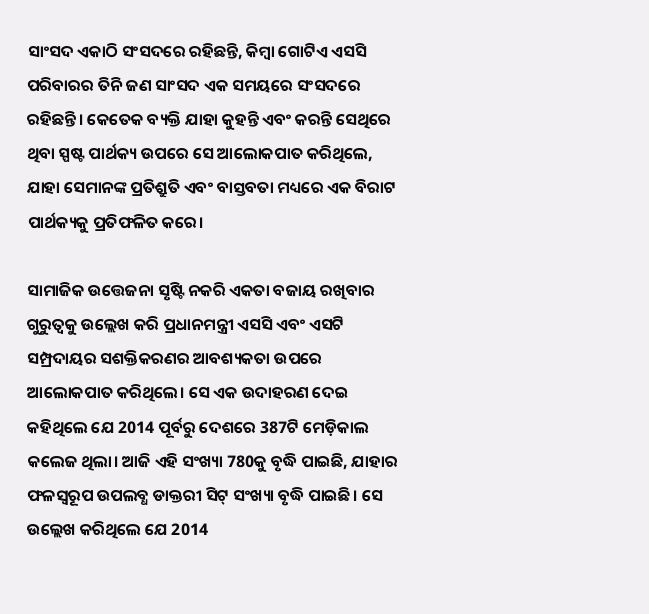ସାଂସଦ ଏକାଠି ସଂସଦରେ ରହିଛନ୍ତି, କିମ୍ବା ଗୋଟିଏ ଏସସି ପରିବାରର ତିନି ଜଣ ସାଂସଦ ଏକ ସମୟରେ ସଂସଦରେ ରହିଛନ୍ତି। କେତେକ ବ୍ୟକ୍ତି ଯାହା କୁହନ୍ତି ଏବଂ କରନ୍ତି ସେଥିରେ ଥିବା ସ୍ପଷ୍ଟ ପାର୍ଥକ୍ୟ ଉପରେ ସେ ଆଲୋକପାତ କରିଥିଲେ, ଯାହା ସେମାନଙ୍କ ପ୍ରତିଶ୍ରୁତି ଏବଂ ବାସ୍ତବତା ମଧ୍ୟରେ ଏକ ବିରାଟ ପାର୍ଥକ୍ୟକୁ ପ୍ରତିଫଳିତ କରେ।

ସାମାଜିକ ଉତ୍ତେଜନା ସୃଷ୍ଟି ନକରି ଏକତା ବଜାୟ ରଖିବାର ଗୁରୁତ୍ୱକୁ ଉଲ୍ଲେଖ କରି ପ୍ରଧାନମନ୍ତ୍ରୀ ଏସସି ଏବଂ ଏସଟି ସମ୍ପ୍ରଦାୟର ସଶକ୍ତିକରଣର ଆବଶ୍ୟକତା ଉପରେ ଆଲୋକପାତ କରିଥିଲେ। ସେ ଏକ ଉଦାହରଣ ଦେଇ କହିଥିଲେ ଯେ 2014 ପୂର୍ବରୁ ଦେଶରେ 387ଟି ମେଡ଼ିକାଲ କଲେଜ ଥିଲା। ଆଜି ଏହି ସଂଖ୍ୟା 780କୁ ବୃଦ୍ଧି ପାଇଛି, ଯାହାର ଫଳସ୍ୱରୂପ ଉପଲବ୍ଧ ଡାକ୍ତରୀ ସିଟ୍‌ ସଂଖ୍ୟା ବୃଦ୍ଧି ପାଇଛି। ସେ ଉଲ୍ଲେଖ କରିଥିଲେ ଯେ 2014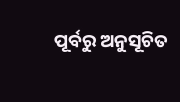ପୂର୍ବରୁ ଅନୁସୂଚିତ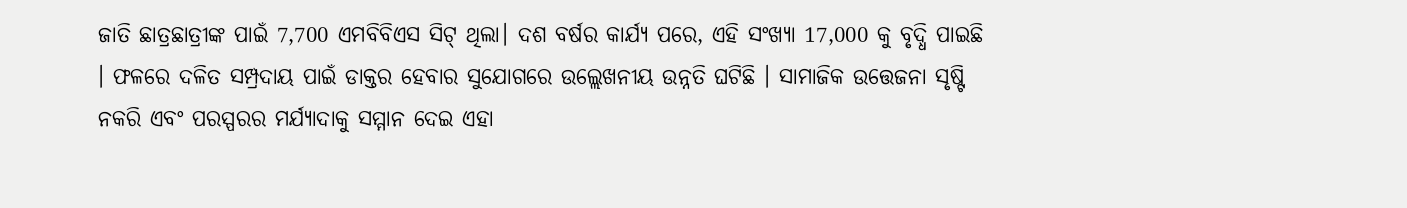ଜାତି ଛାତ୍ରଛାତ୍ରୀଙ୍କ ପାଇଁ 7,700 ଏମବିବିଏସ ସିଟ୍‌ ଥିଲା। ଦଶ ବର୍ଷର କାର୍ଯ୍ୟ ପରେ, ଏହି ସଂଖ୍ୟା 17,000 କୁ ବୃଦ୍ଧି ପାଇଛି । ଫଳରେ ଦଳିତ ସମ୍ପ୍ରଦାୟ ପାଇଁ ଡାକ୍ତର ହେବାର ସୁଯୋଗରେ ଉଲ୍ଲେଖନୀୟ ଉନ୍ନତି ଘଟିଛି । ସାମାଜିକ ଉତ୍ତେଜନା ସୃଷ୍ଟି ନକରି ଏବଂ ପରସ୍ପରର ମର୍ଯ୍ୟାଦାକୁ ସମ୍ମାନ ଦେଇ ଏହା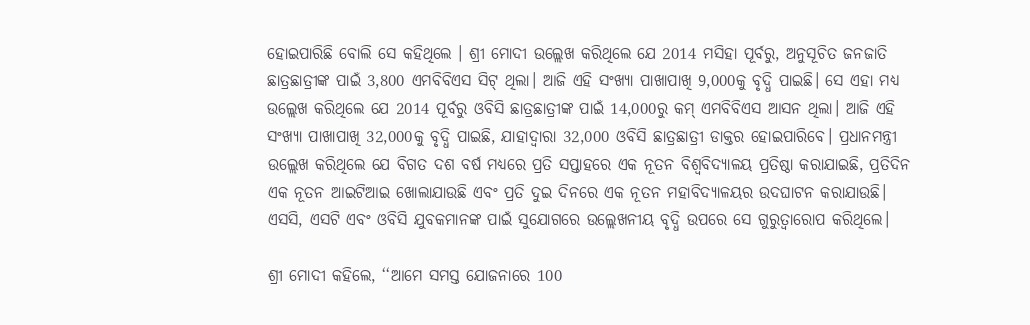ହୋଇପାରିଛି ବୋଲି ସେ କହିଥିଲେ । ଶ୍ରୀ ମୋଦୀ ଉଲ୍ଲେଖ କରିଥିଲେ ଯେ 2014 ମସିହା ପୂର୍ବରୁ, ଅନୁସୂଚିତ ଜନଜାତି ଛାତ୍ରଛାତ୍ରୀଙ୍କ ପାଇଁ 3,800 ଏମବିବିଏସ ସିଟ୍ ଥିଲା। ଆଜି ଏହି ସଂଖ୍ୟା ପାଖାପାଖି 9,000କୁ ବୃଦ୍ଧି ପାଇଛି। ସେ ଏହା ମଧ୍ୟ ଉଲ୍ଲେଖ କରିଥିଲେ ଯେ 2014 ପୂର୍ବରୁ ଓବିସି ଛାତ୍ରଛାତ୍ରୀଙ୍କ ପାଇଁ 14,000ରୁ କମ୍ ଏମବିବିଏସ ଆସନ ଥିଲା। ଆଜି ଏହି ସଂଖ୍ୟା ପାଖାପାଖି 32,000କୁ ବୃଦ୍ଧି ପାଇଛି, ଯାହାଦ୍ୱାରା 32,000 ଓବିସି ଛାତ୍ରଛାତ୍ରୀ ଡାକ୍ତର ହୋଇପାରିବେ। ପ୍ରଧାନମନ୍ତ୍ରୀ ଉଲ୍ଲେଖ କରିଥିଲେ ଯେ ବିଗତ ଦଶ ବର୍ଷ ମଧ୍ୟରେ ପ୍ରତି ସପ୍ତାହରେ ଏକ ନୂତନ ବିଶ୍ୱବିଦ୍ୟାଳୟ ପ୍ରତିଷ୍ଠା କରାଯାଇଛି, ପ୍ରତିଦିନ ଏକ ନୂତନ ଆଇଟିଆଇ ଖୋଲାଯାଉଛି ଏବଂ ପ୍ରତି ଦୁଇ ଦିନରେ ଏକ ନୂତନ ମହାବିଦ୍ୟାଳୟର ଉଦଘାଟନ କରାଯାଉଛି। ଏସସି, ଏସଟି ଏବଂ ଓବିସି ଯୁବକମାନଙ୍କ ପାଇଁ ସୁଯୋଗରେ ଉଲ୍ଲେଖନୀୟ ବୃଦ୍ଧି ଉପରେ ସେ ଗୁରୁତ୍ୱାରୋପ କରିଥିଲେ।

ଶ୍ରୀ ମୋଦୀ କହିଲେ, ‘‘ଆମେ ସମସ୍ତ ଯୋଜନାରେ 100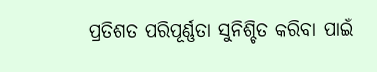ପ୍ରତିଶତ ପରିପୂର୍ଣ୍ଣତା ସୁନିଶ୍ଚିତ କରିବା ପାଇଁ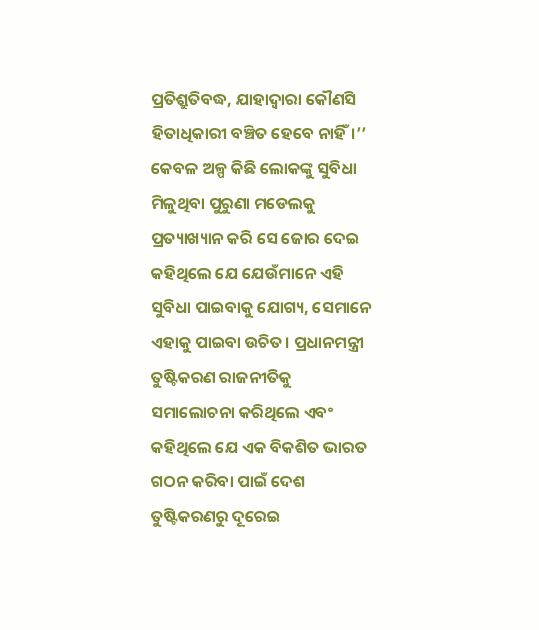ପ୍ରତିଶ୍ରୁତିବଦ୍ଧ, ଯାହାଦ୍ୱାରା କୌଣସି ହିତାଧିକାରୀ ବଞ୍ଚିତ ହେବେ ନାହିଁ।’’ କେବଳ ଅଳ୍ପ କିଛି ଲୋକଙ୍କୁ ସୁବିଧା ମିଳୁଥିବା ପୁରୁଣା ମଡେଲକୁ ପ୍ରତ୍ୟାଖ୍ୟାନ କରି ସେ ଜୋର ଦେଇ କହିଥିଲେ ଯେ ଯେଉଁମାନେ ଏହି ସୁବିଧା ପାଇବାକୁ ଯୋଗ୍ୟ, ସେମାନେ ଏହାକୁ ପାଇବା ଉଚିତ। ପ୍ରଧାନମନ୍ତ୍ରୀ ତୁଷ୍ଟିକରଣ ରାଜନୀତିକୁ ସମାଲୋଚନା କରିଥିଲେ ଏବଂ କହିଥିଲେ ଯେ ଏକ ବିକଶିତ ଭାରତ ଗଠନ କରିବା ପାଇଁ ଦେଶ ତୁଷ୍ଟିକରଣରୁ ଦୂରେଇ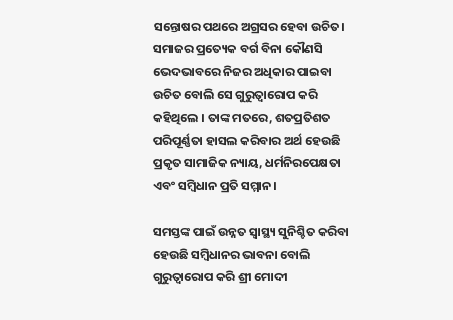ସନ୍ତୋଷର ପଥରେ ଅଗ୍ରସର ହେବା ଉଚିତ। ସମାଜର ପ୍ରତ୍ୟେକ ବର୍ଗ ବିନା କୌଣସି ଭେଦଭାବରେ ନିଜର ଅଧିକାର ପାଇବା ଉଚିତ ବୋଲି ସେ ଗୁରୁତ୍ୱାରୋପ କରି କହିଥିଲେ । ତାଙ୍କ ମତରେ, ଶତପ୍ରତିଶତ ପରିପୂର୍ଣ୍ଣତା ହାସଲ କରିବାର ଅର୍ଥ ହେଉଛି ପ୍ରକୃତ ସାମାଜିକ ନ୍ୟାୟ, ଧର୍ମନିରପେକ୍ଷତା ଏବଂ ସମ୍ବିଧାନ ପ୍ରତି ସମ୍ମାନ।

ସମସ୍ତଙ୍କ ପାଇଁ ଉନ୍ନତ ସ୍ୱାସ୍ଥ୍ୟ ସୁନିଶ୍ଚିତ କରିବା ହେଉଛି ସମ୍ବିଧାନର ଭାବନା ବୋଲି ଗୁରୁତ୍ୱାରୋପ କରି ଶ୍ରୀ ମୋଦୀ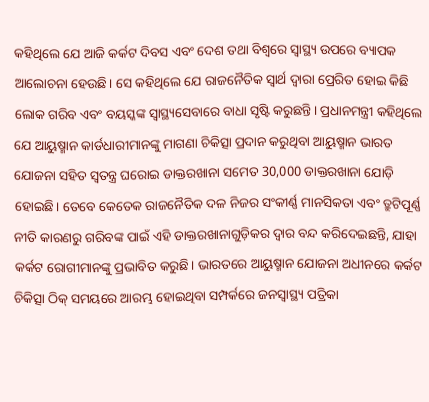କହିଥିଲେ ଯେ ଆଜି କର୍କଟ ଦିବସ ଏବଂ ଦେଶ ତଥା ବିଶ୍ୱରେ ସ୍ୱାସ୍ଥ୍ୟ ଉପରେ ବ୍ୟାପକ ଆଲୋଚନା ହେଉଛି। ସେ କହିଥିଲେ ଯେ ରାଜନୈତିକ ସ୍ୱାର୍ଥ ଦ୍ୱାରା ପ୍ରେରିତ ହୋଇ କିଛି ଲୋକ ଗରିବ ଏବଂ ବୟସ୍କଙ୍କ ସ୍ୱାସ୍ଥ୍ୟସେବାରେ ବାଧା ସୃଷ୍ଟି କରୁଛନ୍ତି। ପ୍ରଧାନମନ୍ତ୍ରୀ କହିଥିଲେ ଯେ ଆୟୁଷ୍ମାନ କାର୍ଡଧାରୀମାନଙ୍କୁ ମାଗଣା ଚିକିତ୍ସା ପ୍ରଦାନ କରୁଥିବା ଆୟୁଷ୍ମାନ ଭାରତ ଯୋଜନା ସହିତ ସ୍ୱତନ୍ତ୍ର ଘରୋଇ ଡାକ୍ତରଖାନା ସମେତ 30,000 ଡାକ୍ତରଖାନା ଯୋଡ଼ି ହୋଇଛି। ତେବେ କେତେକ ରାଜନୈତିକ ଦଳ ନିଜର ସଂକୀର୍ଣ୍ଣ ମାନସିକତା ଏବଂ ତ୍ରୁଟିପୂର୍ଣ୍ଣ ନୀତି କାରଣରୁ ଗରିବଙ୍କ ପାଇଁ ଏହି ଡାକ୍ତରଖାନାଗୁଡ଼ିକର ଦ୍ୱାର ବନ୍ଦ କରିଦେଇଛନ୍ତି, ଯାହା କର୍କଟ ରୋଗୀମାନଙ୍କୁ ପ୍ରଭାବିତ କରୁଛି। ଭାରତରେ ଆୟୁଷ୍ମାନ ଯୋଜନା ଅଧୀନରେ କର୍କଟ ଚିକିତ୍ସା ଠିକ୍ ସମୟରେ ଆରମ୍ଭ ହୋଇଥିବା ସମ୍ପର୍କରେ ଜନସ୍ୱାସ୍ଥ୍ୟ ପତ୍ରିକା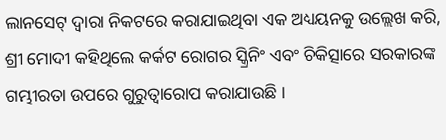ଲାନସେଟ୍ ଦ୍ୱାରା ନିକଟରେ କରାଯାଇଥିବା ଏକ ଅଧ୍ୟୟନକୁ ଉଲ୍ଲେଖ କରି, ଶ୍ରୀ ମୋଦୀ କହିଥିଲେ କର୍କଟ ରୋଗର ସ୍କ୍ରିନିଂ ଏବଂ ଚିକିତ୍ସାରେ ସରକାରଙ୍କ ଗମ୍ଭୀରତା ଉପରେ ଗୁରୁତ୍ୱାରୋପ କରାଯାଉଛି ।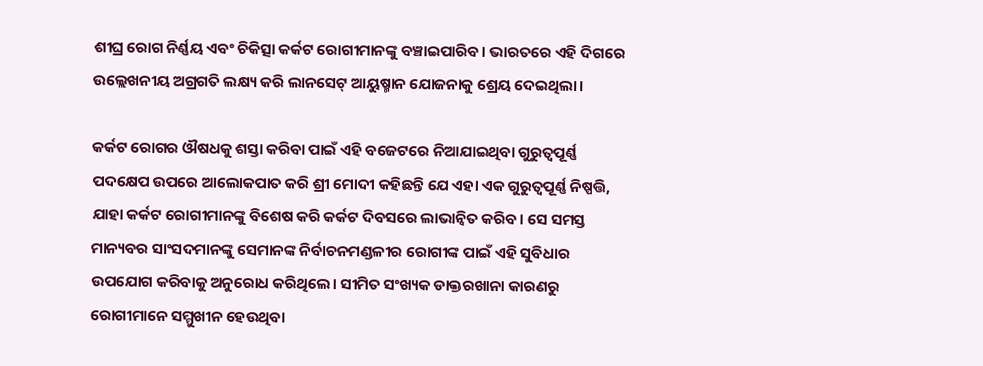ଶୀଘ୍ର ରୋଗ ନିର୍ଣ୍ଣୟ ଏବଂ ଚିକିତ୍ସା କର୍କଟ ରୋଗୀମାନଙ୍କୁ ବଞ୍ଚାଇପାରିବ। ଭାରତରେ ଏହି ଦିଗରେ ଉଲ୍ଲେଖନୀୟ ଅଗ୍ରଗତି ଲକ୍ଷ୍ୟ କରି ଲାନସେଟ୍ ଆୟୁଷ୍ମାନ ଯୋଜନାକୁ ଶ୍ରେୟ ଦେଇଥିଲା।

କର୍କଟ ରୋଗର ଔଷଧକୁ ଶସ୍ତା କରିବା ପାଇଁ ଏହି ବଜେଟରେ ନିଆଯାଇଥିବା ଗୁରୁତ୍ୱପୂର୍ଣ୍ଣ ପଦକ୍ଷେପ ଉପରେ ଆଲୋକପାତ କରି ଶ୍ରୀ ମୋଦୀ କହିଛନ୍ତି ଯେ ଏହା ଏକ ଗୁରୁତ୍ୱପୂର୍ଣ୍ଣ ନିଷ୍ପତ୍ତି, ଯାହା କର୍କଟ ରୋଗୀମାନଙ୍କୁ ବିଶେଷ କରି କର୍କଟ ଦିବସରେ ଲାଭାନ୍ୱିତ କରିବ। ସେ ସମସ୍ତ ମାନ୍ୟବର ସାଂସଦମାନଙ୍କୁ ସେମାନଙ୍କ ନିର୍ବାଚନମଣ୍ଡଳୀର ରୋଗୀଙ୍କ ପାଇଁ ଏହି ସୁବିଧାର ଉପଯୋଗ କରିବାକୁ ଅନୁରୋଧ କରିଥିଲେ। ସୀମିତ ସଂଖ୍ୟକ ଡାକ୍ତରଖାନା କାରଣରୁ ରୋଗୀମାନେ ସମ୍ମୁଖୀନ ହେଉଥିବା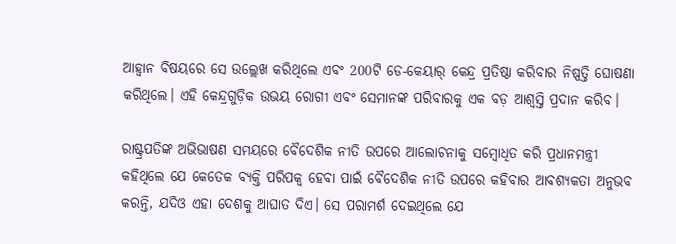ଆହ୍ୱାନ ବିଷୟରେ ସେ ଉଲ୍ଲେଖ କରିଥିଲେ ଏବଂ 200ଟି ଡେ-କେୟାର୍ କେନ୍ଦ୍ର ପ୍ରତିଷ୍ଠା କରିବାର ନିଷ୍ପତ୍ତି ଘୋଷଣା କରିଥିଲେ। ଏହି କେନ୍ଦ୍ରଗୁଡ଼ିକ ଉଭୟ ରୋଗୀ ଏବଂ ସେମାନଙ୍କ ପରିବାରକୁ ଏକ ବଡ଼ ଆଶ୍ୱସ୍ତି ପ୍ରଦାନ କରିବ।

ରାଷ୍ଟ୍ରପତିଙ୍କ ଅଭିଭାଷଣ ସମୟରେ ବୈଦେଶିକ ନୀତି ଉପରେ ଆଲୋଚନାକୁ ସମ୍ବୋଧିତ କରି ପ୍ରଧାନମନ୍ତ୍ରୀ କହିଥିଲେ ଯେ କେତେକ ବ୍ୟକ୍ତି ପରିପକ୍ୱ ହେବା ପାଇଁ ବୈଦେଶିକ ନୀତି ଉପରେ କହିବାର ଆବଶ୍ୟକତା ଅନୁଭବ କରନ୍ତି, ଯଦିଓ ଏହା ଦେଶକୁ ଆଘାତ ଦିଏ। ସେ ପରାମର୍ଶ ଦେଇଥିଲେ ଯେ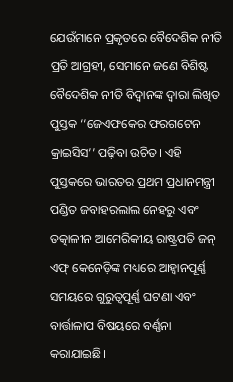ଯେଉଁମାନେ ପ୍ରକୃତରେ ବୈଦେଶିକ ନୀତି ପ୍ରତି ଆଗ୍ରହୀ, ସେମାନେ ଜଣେ ବିଶିଷ୍ଟ ବୈଦେଶିକ ନୀତି ବିଦ୍ୱାନଙ୍କ ଦ୍ୱାରା ଲିଖିତ ପୁସ୍ତକ ‘‘ଜେଏଫକେର ଫରଗଟେନ କ୍ରାଇସିସ’’ ପଢ଼ିବା ଉଚିତ। ଏହି ପୁସ୍ତକରେ ଭାରତର ପ୍ରଥମ ପ୍ରଧାନମନ୍ତ୍ରୀ ପଣ୍ଡିତ ଜବାହରଲାଲ ନେହରୁ ଏବଂ ତତ୍କାଳୀନ ଆମେରିକୀୟ ରାଷ୍ଟ୍ରପତି ଜନ୍ ଏଫ୍ କେନେଡ଼ିଙ୍କ ମଧ୍ୟରେ ଆହ୍ୱାନପୂର୍ଣ୍ଣ ସମୟରେ ଗୁରୁତ୍ୱପୂର୍ଣ୍ଣ ଘଟଣା ଏବଂ ବାର୍ତ୍ତାଳାପ ବିଷୟରେ ବର୍ଣ୍ଣନା କରାଯାଇଛି।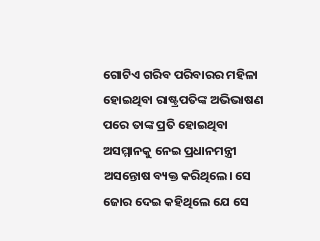ଗୋଟିଏ ଗରିବ ପରିବାରର ମହିଳା ହୋଇଥିବା ରାଷ୍ଟ୍ରପତିଙ୍କ ଅଭିଭାଷଣ ପରେ ତାଙ୍କ ପ୍ରତି ହୋଇଥିବା ଅସମ୍ମାନକୁ ନେଇ ପ୍ରଧାନମନ୍ତ୍ରୀ ଅସନ୍ତୋଷ ବ୍ୟକ୍ତ କରିଥିଲେ। ସେ ଜୋର ଦେଇ କହିଥିଲେ ଯେ ସେ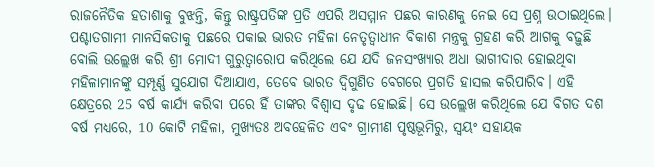ରାଜନୈତିକ ହତାଶାକୁ ବୁଝନ୍ତି, କିନ୍ତୁ ରାଷ୍ଟ୍ରପତିଙ୍କ ପ୍ରତି ଏପରି ଅସମ୍ମାନ ପଛର କାରଣକୁ ନେଇ ସେ ପ୍ରଶ୍ନ ଉଠାଇଥିଲେ। ପଶ୍ଚାତଗାମୀ ମାନସିକତାକୁ ପଛରେ ପକାଇ ଭାରତ ମହିଳା ନେତୃତ୍ୱାଧୀନ ବିକାଶ ମନ୍ତ୍ରକୁ ଗ୍ରହଣ କରି ଆଗକୁ ବଢ଼ୁଛି ବୋଲି ଉଲ୍ଲେଖ କରି ଶ୍ରୀ ମୋଦୀ ଗୁରୁତ୍ୱାରୋପ କରିଥିଲେ ଯେ ଯଦି ଜନସଂଖ୍ୟାର ଅଧା ଭାଗୀଦାର ହୋଇଥିବା ମହିଳାମାନଙ୍କୁ ସମ୍ପୂର୍ଣ୍ଣ ସୁଯୋଗ ଦିଆଯାଏ, ତେବେ ଭାରତ ଦ୍ୱିଗୁଣିତ ବେଗରେ ପ୍ରଗତି ହାସଲ କରିପାରିବ। ଏହି କ୍ଷେତ୍ରରେ 25 ବର୍ଷ କାର୍ଯ୍ୟ କରିବା ପରେ ହିଁ ତାଙ୍କର ବିଶ୍ୱାସ ଦୃଢ ହୋଇଛି। ସେ ଉଲ୍ଲେଖ କରିଥିଲେ ଯେ ବିଗତ ଦଶ ବର୍ଷ ମଧ୍ୟରେ, 10 କୋଟି ମହିଳା, ମୁଖ୍ୟତଃ ଅବହେଳିତ ଏବଂ ଗ୍ରାମୀଣ ପୃଷ୍ଠଭୂମିରୁ, ସ୍ୱୟଂ ସହାୟକ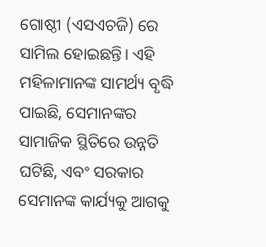ଗୋଷ୍ଠୀ (ଏସଏଚଜି) ରେ ସାମିଲ ହୋଇଛନ୍ତି। ଏହି ମହିଳାମାନଙ୍କ ସାମର୍ଥ୍ୟ ବୃଦ୍ଧି ପାଇଛି, ସେମାନଙ୍କର ସାମାଜିକ ସ୍ଥିତିରେ ଉନ୍ନତି ଘଟିଛି, ଏବଂ ସରକାର ସେମାନଙ୍କ କାର୍ଯ୍ୟକୁ ଆଗକୁ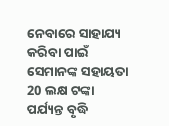ନେବାରେ ସାହାଯ୍ୟ କରିବା ପାଇଁ ସେମାନଙ୍କ ସହାୟତା 20 ଲକ୍ଷ ଟଙ୍କା ପର୍ଯ୍ୟନ୍ତ ବୃଦ୍ଧି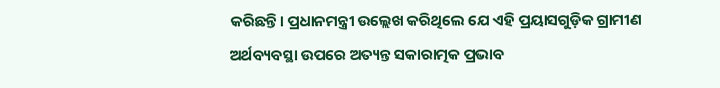କରିଛନ୍ତି। ପ୍ରଧାନମନ୍ତ୍ରୀ ଉଲ୍ଲେଖ କରିଥିଲେ ଯେ ଏହି ପ୍ରୟାସଗୁଡ଼ିକ ଗ୍ରାମୀଣ ଅର୍ଥବ୍ୟବସ୍ଥା ଉପରେ ଅତ୍ୟନ୍ତ ସକାରାତ୍ମକ ପ୍ରଭାବ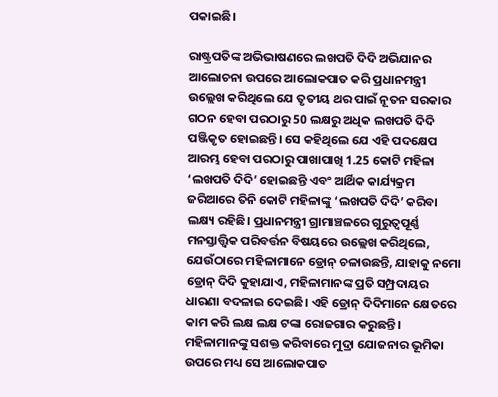ପକାଇଛି।

ରାଷ୍ଟ୍ରପତିଙ୍କ ଅଭିଭାଷଣରେ ଲଖପତି ଦିଦି ଅଭିଯାନର ଆଲୋଚନା ଉପରେ ଆଲୋକପାତ କରି ପ୍ରଧାନମନ୍ତ୍ରୀ ଉଲ୍ଲେଖ କରିଥିଲେ ଯେ ତୃତୀୟ ଥର ପାଇଁ ନୂତନ ସରକାର ଗଠନ ହେବା ପରଠାରୁ 50 ଲକ୍ଷରୁ ଅଧିକ ଲଖପତି ଦିଦି ପଞ୍ଜିକୃତ ହୋଇଛନ୍ତି। ସେ କହିଥିଲେ ଯେ ଏହି ପଦକ୍ଷେପ ଆରମ୍ଭ ହେବା ପରଠାରୁ ପାଖାପାଖି 1.25 କୋଟି ମହିଳା ‘ଲଖପତି ଦିଦି’ ହୋଇଛନ୍ତି ଏବଂ ଆର୍ଥିକ କାର୍ଯ୍ୟକ୍ରମ ଜରିଆରେ ତିନି କୋଟି ମହିଳାଙ୍କୁ ‘ଲଖପତି ଦିଦି’ କରିବା ଲକ୍ଷ୍ୟ ରହିଛି। ପ୍ରଧାନମନ୍ତ୍ରୀ ଗ୍ରାମାଞ୍ଚଳରେ ଗୁରୁତ୍ୱପୂର୍ଣ୍ଣ ମନସ୍ତାତ୍ତ୍ୱିକ ପରିବର୍ତ୍ତନ ବିଷୟରେ ଉଲ୍ଲେଖ କରିଥିଲେ, ଯେଉଁଠାରେ ମହିଳାମାନେ ଡ୍ରୋନ୍ ଚଳାଉଛନ୍ତି, ଯାହାକୁ ନମୋ ଡ୍ରୋନ୍ ଦିଦି କୁହାଯାଏ, ମହିଳାମାନଙ୍କ ପ୍ରତି ସମ୍ପ୍ରଦାୟର ଧାରଣା ବଦଳାଇ ଦେଇଛି। ଏହି ଡ୍ରୋନ୍ ଦିଦିମାନେ କ୍ଷେତରେ କାମ କରି ଲକ୍ଷ ଲକ୍ଷ ଟଙ୍କା ରୋଜଗାର କରୁଛନ୍ତି। ମହିଳାମାନଙ୍କୁ ସଶକ୍ତ କରିବାରେ ମୁଦ୍ରା ଯୋଜନାର ଭୂମିକା ଉପରେ ମଧ୍ୟ ସେ ଆଲୋକପାତ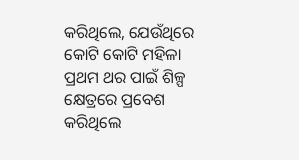କରିଥିଲେ, ଯେଉଁଥିରେ କୋଟି କୋଟି ମହିଳା ପ୍ରଥମ ଥର ପାଇଁ ଶିଳ୍ପ କ୍ଷେତ୍ରରେ ପ୍ରବେଶ କରିଥିଲେ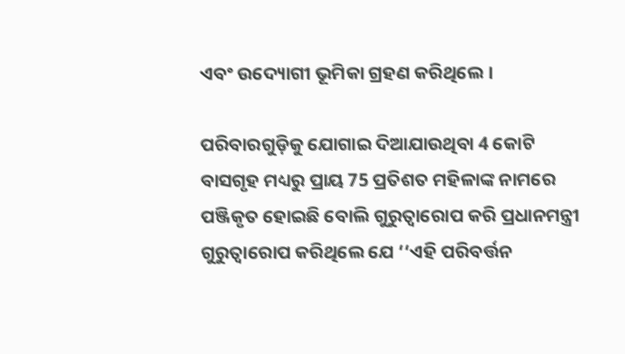ଏବଂ ଉଦ୍ୟୋଗୀ ଭୂମିକା ଗ୍ରହଣ କରିଥିଲେ।

ପରିବାରଗୁଡ଼ିକୁ ଯୋଗାଇ ଦିଆଯାଉଥିବା 4 କୋଟି ବାସଗୃହ ମଧ୍ୟରୁ ପ୍ରାୟ 75 ପ୍ରତିଶତ ମହିଳାଙ୍କ ନାମରେ ପଞ୍ଜିକୃତ ହୋଇଛି ବୋଲି ଗୁରୁତ୍ୱାରୋପ କରି ପ୍ରଧାନମନ୍ତ୍ରୀ ଗୁରୁତ୍ୱାରୋପ କରିଥିଲେ ଯେ ‘‘ଏହି ପରିବର୍ତ୍ତନ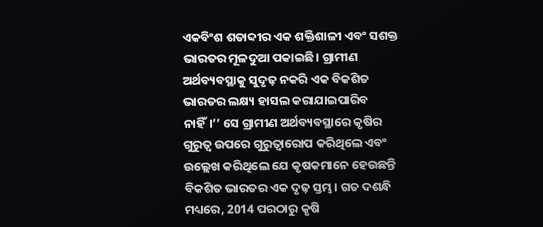ଏକବିଂଶ ଶତାବ୍ଦୀର ଏକ ଶକ୍ତିଶାଳୀ ଏବଂ ସଶକ୍ତ ଭାରତର ମୂଳଦୁଆ ପକାଇଛି। ଗ୍ରାମୀଣ ଅର୍ଥବ୍ୟବସ୍ଥାକୁ ସୁଦୃଢ଼ ନକରି ଏକ ବିକଶିତ ଭାରତର ଲକ୍ଷ୍ୟ ହାସଲ କରାଯାଇପାରିବ ନାହିଁ।’’ ସେ ଗ୍ରାମୀଣ ଅର୍ଥବ୍ୟବସ୍ଥାରେ କୃଷିର ଗୁରୁତ୍ୱ ଉପରେ ଗୁରୁତ୍ୱାରୋପ କରିଥିଲେ ଏବଂ ଉଲ୍ଲେଖ କରିଥିଲେ ଯେ କୃଷକମାନେ ହେଉଛନ୍ତି ବିକଶିତ ଭାରତର ଏକ ଦୃଢ଼ ସ୍ତମ୍ଭ। ଗତ ଦଶନ୍ଧି ମଧ୍ୟରେ, 2014 ପରଠାରୁ କୃଷି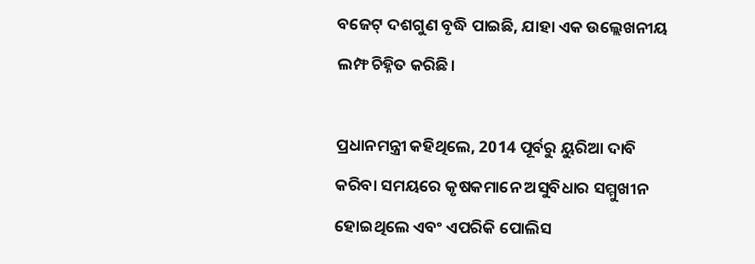ବଜେଟ୍ ଦଶଗୁଣ ବୃଦ୍ଧି ପାଇଛି, ଯାହା ଏକ ଉଲ୍ଲେଖନୀୟ ଲମ୍ଫ ଚିହ୍ନିତ କରିଛି।

ପ୍ରଧାନମନ୍ତ୍ରୀ କହିଥିଲେ, 2014 ପୂର୍ବରୁ ୟୁରିଆ ଦାବି କରିବା ସମୟରେ କୃଷକମାନେ ଅସୁବିଧାର ସମ୍ମୁଖୀନ ହୋଇଥିଲେ ଏବଂ ଏପରିକି ପୋଲିସ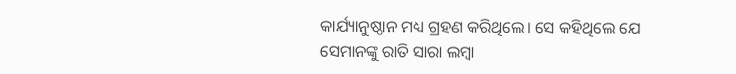କାର୍ଯ୍ୟାନୁଷ୍ଠାନ ମଧ୍ୟ ଗ୍ରହଣ କରିଥିଲେ। ସେ କହିଥିଲେ ଯେ ସେମାନଙ୍କୁ ରାତି ସାରା ଲମ୍ବା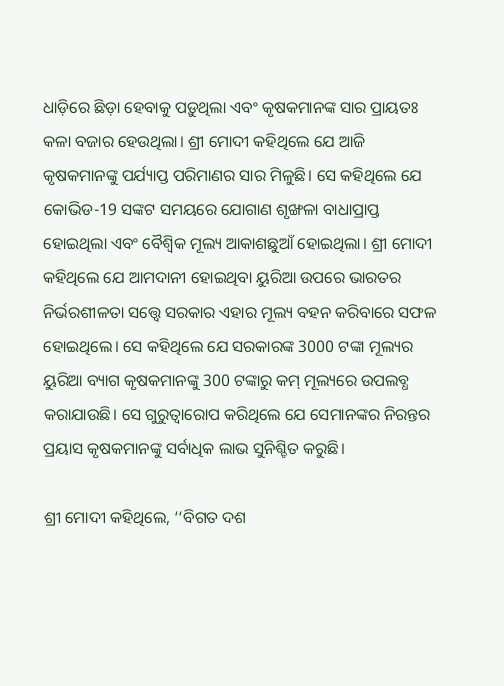ଧାଡ଼ିରେ ଛିଡ଼ା ହେବାକୁ ପଡ଼ୁଥିଲା ଏବଂ କୃଷକମାନଙ୍କ ସାର ପ୍ରାୟତଃ କଳା ବଜାର ହେଉଥିଲା। ଶ୍ରୀ ମୋଦୀ କହିଥିଲେ ଯେ ଆଜି କୃଷକମାନଙ୍କୁ ପର୍ଯ୍ୟାପ୍ତ ପରିମାଣର ସାର ମିଳୁଛି। ସେ କହିଥିଲେ ଯେ କୋଭିଡ-19 ସଙ୍କଟ ସମୟରେ ଯୋଗାଣ ଶୃଙ୍ଖଳା ବାଧାପ୍ରାପ୍ତ ହୋଇଥିଲା ଏବଂ ବୈଶ୍ୱିକ ମୂଲ୍ୟ ଆକାଶଛୁଆଁ ହୋଇଥିଲା। ଶ୍ରୀ ମୋଦୀ କହିଥିଲେ ଯେ ଆମଦାନୀ ହୋଇଥିବା ୟୁରିଆ ଉପରେ ଭାରତର ନିର୍ଭରଶୀଳତା ସତ୍ତ୍ୱେ ସରକାର ଏହାର ମୂଲ୍ୟ ବହନ କରିବାରେ ସଫଳ ହୋଇଥିଲେ। ସେ କହିଥିଲେ ଯେ ସରକାରଙ୍କ 3000 ଟଙ୍କା ମୂଲ୍ୟର ୟୁରିଆ ବ୍ୟାଗ କୃଷକମାନଙ୍କୁ 300 ଟଙ୍କାରୁ କମ୍ ମୂଲ୍ୟରେ ଉପଲବ୍ଧ କରାଯାଉଛି। ସେ ଗୁରୁତ୍ୱାରୋପ କରିଥିଲେ ଯେ ସେମାନଙ୍କର ନିରନ୍ତର ପ୍ରୟାସ କୃଷକମାନଙ୍କୁ ସର୍ବାଧିକ ଲାଭ ସୁନିଶ୍ଚିତ କରୁଛି।

ଶ୍ରୀ ମୋଦୀ କହିଥିଲେ, ‘‘ବିଗତ ଦଶ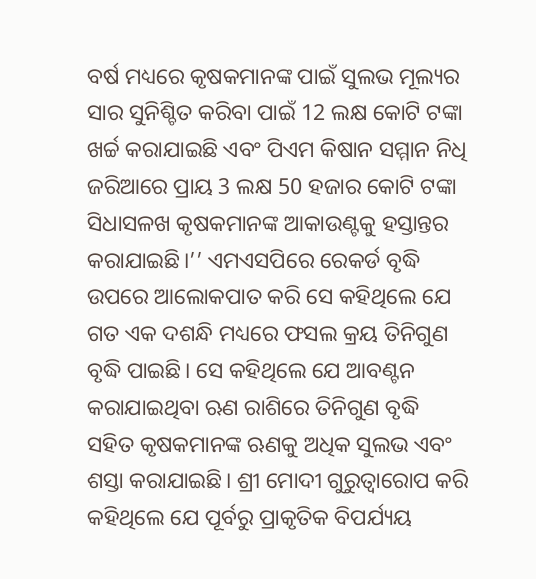ବର୍ଷ ମଧ୍ୟରେ କୃଷକମାନଙ୍କ ପାଇଁ ସୁଲଭ ମୂଲ୍ୟର ସାର ସୁନିଶ୍ଚିତ କରିବା ପାଇଁ 12 ଲକ୍ଷ କୋଟି ଟଙ୍କା ଖର୍ଚ୍ଚ କରାଯାଇଛି ଏବଂ ପିଏମ କିଷାନ ସମ୍ମାନ ନିଧି ଜରିଆରେ ପ୍ରାୟ 3 ଲକ୍ଷ 50 ହଜାର କୋଟି ଟଙ୍କା ସିଧାସଳଖ କୃଷକମାନଙ୍କ ଆକାଉଣ୍ଟକୁ ହସ୍ତାନ୍ତର କରାଯାଇଛି।’’ ଏମଏସପିରେ ରେକର୍ଡ ବୃଦ୍ଧି ଉପରେ ଆଲୋକପାତ କରି ସେ କହିଥିଲେ ଯେ ଗତ ଏକ ଦଶନ୍ଧି ମଧ୍ୟରେ ଫସଲ କ୍ରୟ ତିନିଗୁଣ ବୃଦ୍ଧି ପାଇଛି। ସେ କହିଥିଲେ ଯେ ଆବଣ୍ଟନ କରାଯାଇଥିବା ଋଣ ରାଶିରେ ତିନିଗୁଣ ବୃଦ୍ଧି ସହିତ କୃଷକମାନଙ୍କ ଋଣକୁ ଅଧିକ ସୁଲଭ ଏବଂ ଶସ୍ତା କରାଯାଇଛି। ଶ୍ରୀ ମୋଦୀ ଗୁରୁତ୍ୱାରୋପ କରି କହିଥିଲେ ଯେ ପୂର୍ବରୁ ପ୍ରାକୃତିକ ବିପର୍ଯ୍ୟୟ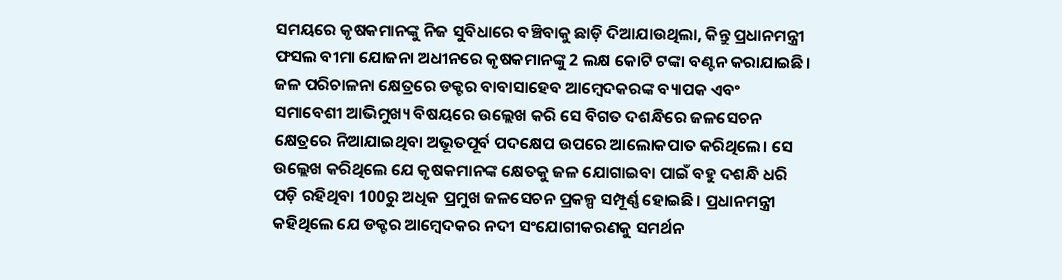ସମୟରେ କୃଷକମାନଙ୍କୁ ନିଜ ସୁବିଧାରେ ବଞ୍ଚିବାକୁ ଛାଡ଼ି ଦିଆଯାଉଥିଲା, କିନ୍ତୁ ପ୍ରଧାନମନ୍ତ୍ରୀ ଫସଲ ବୀମା ଯୋଜନା ଅଧୀନରେ କୃଷକମାନଙ୍କୁ 2 ଲକ୍ଷ କୋଟି ଟଙ୍କା ବଣ୍ଟନ କରାଯାଇଛି। ଜଳ ପରିଚାଳନା କ୍ଷେତ୍ରରେ ଡକ୍ଟର ବାବାସାହେବ ଆମ୍ବେଦକରଙ୍କ ବ୍ୟାପକ ଏବଂ ସମାବେଶୀ ଆଭିମୁଖ୍ୟ ବିଷୟରେ ଉଲ୍ଲେଖ କରି ସେ ବିଗତ ଦଶନ୍ଧିରେ ଜଳସେଚନ କ୍ଷେତ୍ରରେ ନିଆଯାଇଥିବା ଅଭୂତପୂର୍ବ ପଦକ୍ଷେପ ଉପରେ ଆଲୋକପାତ କରିଥିଲେ। ସେ ଉଲ୍ଲେଖ କରିଥିଲେ ଯେ କୃଷକମାନଙ୍କ କ୍ଷେତକୁ ଜଳ ଯୋଗାଇବା ପାଇଁ ବହୁ ଦଶନ୍ଧି ଧରି ପଡ଼ି ରହିଥିବା 100ରୁ ଅଧିକ ପ୍ରମୁଖ ଜଳସେଚନ ପ୍ରକଳ୍ପ ସମ୍ପୂର୍ଣ୍ଣ ହୋଇଛି। ପ୍ରଧାନମନ୍ତ୍ରୀ କହିଥିଲେ ଯେ ଡକ୍ଟର ଆମ୍ବେଦକର ନଦୀ ସଂଯୋଗୀକରଣକୁ ସମର୍ଥନ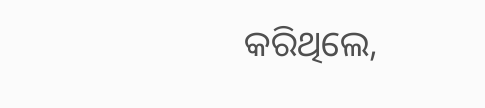କରିଥିଲେ,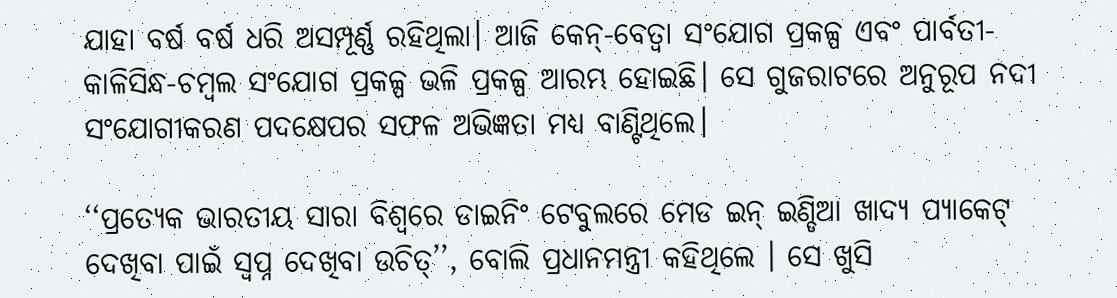ଯାହା ବର୍ଷ ବର୍ଷ ଧରି ଅସମ୍ପୂର୍ଣ୍ଣ ରହିଥିଲା। ଆଜି କେନ୍-ବେତ୍ୱା ସଂଯୋଗ ପ୍ରକଳ୍ପ ଏବଂ ପାର୍ବତୀ-କାଳିସିନ୍ଧ-ଚମ୍ବଲ ସଂଯୋଗ ପ୍ରକଳ୍ପ ଭଳି ପ୍ରକଳ୍ପ ଆରମ୍ଭ ହୋଇଛି। ସେ ଗୁଜରାଟରେ ଅନୁରୂପ ନଦୀ ସଂଯୋଗୀକରଣ ପଦକ୍ଷେପର ସଫଳ ଅଭିଜ୍ଞତା ମଧ୍ୟ ବାଣ୍ଟିଥିଲେ।

‘‘ପ୍ରତ୍ୟେକ ଭାରତୀୟ ସାରା ବିଶ୍ୱରେ ଡାଇନିଂ ଟେବୁଲରେ ମେଡ ଇନ୍ ଇଣ୍ଡିଆ ଖାଦ୍ୟ ପ୍ୟାକେଟ୍ ଦେଖିବା ପାଇଁ ସ୍ୱପ୍ନ ଦେଖିବା ଉଚିତ୍’’, ବୋଲି ପ୍ରଧାନମନ୍ତ୍ରୀ କହିଥିଲେ । ସେ ଖୁସି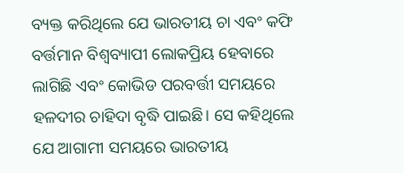ବ୍ୟକ୍ତ କରିଥିଲେ ଯେ ଭାରତୀୟ ଚା ଏବଂ କଫି ବର୍ତ୍ତମାନ ବିଶ୍ୱବ୍ୟାପୀ ଲୋକପ୍ରିୟ ହେବାରେ ଲାଗିଛି ଏବଂ କୋଭିଡ ପରବର୍ତ୍ତୀ ସମୟରେ ହଳଦୀର ଚାହିଦା ବୃଦ୍ଧି ପାଇଛି। ସେ କହିଥିଲେ ଯେ ଆଗାମୀ ସମୟରେ ଭାରତୀୟ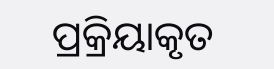ପ୍ରକ୍ରିୟାକୃତ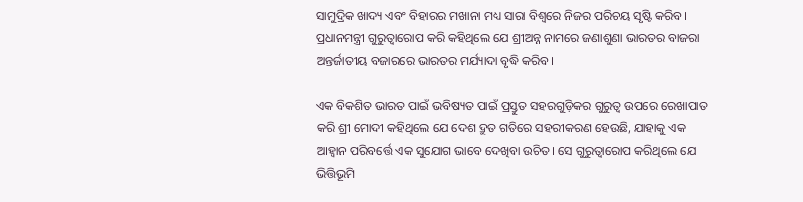ସାମୁଦ୍ରିକ ଖାଦ୍ୟ ଏବଂ ବିହାରର ମଖାନା ମଧ୍ୟ ସାରା ବିଶ୍ୱରେ ନିଜର ପରିଚୟ ସୃଷ୍ଟି କରିବ। ପ୍ରଧାନମନ୍ତ୍ରୀ ଗୁରୁତ୍ୱାରୋପ କରି କହିଥିଲେ ଯେ ଶ୍ରୀଅନ୍ନ ନାମରେ ଜଣାଶୁଣା ଭାରତର ବାଜରା ଅନ୍ତର୍ଜାତୀୟ ବଜାରରେ ଭାରତର ମର୍ଯ୍ୟାଦା ବୃଦ୍ଧି କରିବ।

ଏକ ବିକଶିତ ଭାରତ ପାଇଁ ଭବିଷ୍ୟତ ପାଇଁ ପ୍ରସ୍ତୁତ ସହରଗୁଡ଼ିକର ଗୁରୁତ୍ୱ ଉପରେ ରେଖାପାତ କରି ଶ୍ରୀ ମୋଦୀ କହିଥିଲେ ଯେ ଦେଶ ଦ୍ରୁତ ଗତିରେ ସହରୀକରଣ ହେଉଛି, ଯାହାକୁ ଏକ ଆହ୍ୱାନ ପରିବର୍ତ୍ତେ ଏକ ସୁଯୋଗ ଭାବେ ଦେଖିବା ଉଚିତ। ସେ ଗୁରୁତ୍ୱାରୋପ କରିଥିଲେ ଯେ ଭିତ୍ତିଭୂମି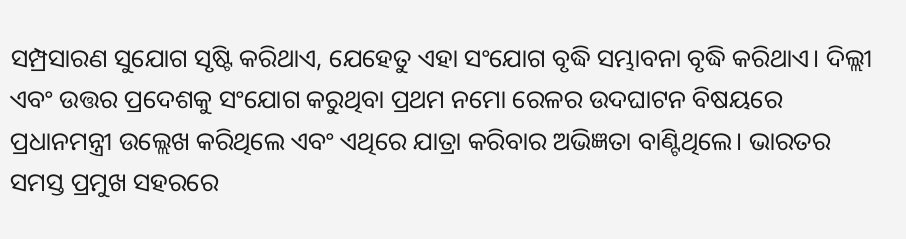ସମ୍ପ୍ରସାରଣ ସୁଯୋଗ ସୃଷ୍ଟି କରିଥାଏ, ଯେହେତୁ ଏହା ସଂଯୋଗ ବୃଦ୍ଧି ସମ୍ଭାବନା ବୃଦ୍ଧି କରିଥାଏ। ଦିଲ୍ଲୀ ଏବଂ ଉତ୍ତର ପ୍ରଦେଶକୁ ସଂଯୋଗ କରୁଥିବା ପ୍ରଥମ ନମୋ ରେଳର ଉଦଘାଟନ ବିଷୟରେ ପ୍ରଧାନମନ୍ତ୍ରୀ ଉଲ୍ଲେଖ କରିଥିଲେ ଏବଂ ଏଥିରେ ଯାତ୍ରା କରିବାର ଅଭିଜ୍ଞତା ବାଣ୍ଟିଥିଲେ। ଭାରତର ସମସ୍ତ ପ୍ରମୁଖ ସହରରେ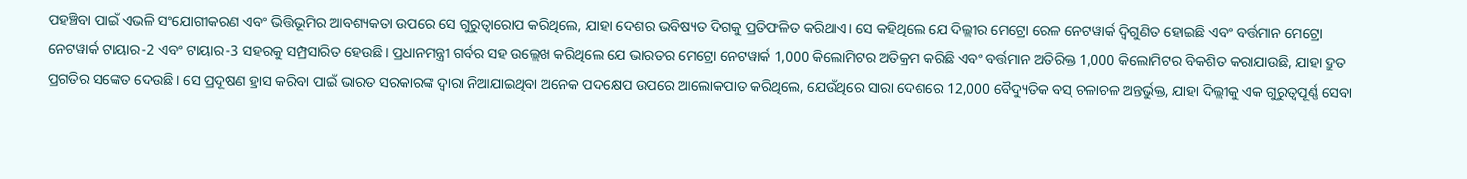ପହଞ୍ଚିବା ପାଇଁ ଏଭଳି ସଂଯୋଗୀକରଣ ଏବଂ ଭିତ୍ତିଭୂମିର ଆବଶ୍ୟକତା ଉପରେ ସେ ଗୁରୁତ୍ୱାରୋପ କରିଥିଲେ, ଯାହା ଦେଶର ଭବିଷ୍ୟତ ଦିଗକୁ ପ୍ରତିଫଳିତ କରିଥାଏ। ସେ କହିଥିଲେ ଯେ ଦିଲ୍ଲୀର ମେଟ୍ରୋ ରେଳ ନେଟୱାର୍କ ଦ୍ୱିଗୁଣିତ ହୋଇଛି ଏବଂ ବର୍ତ୍ତମାନ ମେଟ୍ରୋ ନେଟୱାର୍କ ଟାୟାର-2 ଏବଂ ଟାୟାର-3 ସହରକୁ ସମ୍ପ୍ରସାରିତ ହେଉଛି। ପ୍ରଧାନମନ୍ତ୍ରୀ ଗର୍ବର ସହ ଉଲ୍ଲେଖ କରିଥିଲେ ଯେ ଭାରତର ମେଟ୍ରୋ ନେଟୱାର୍କ 1,000 କିଲୋମିଟର ଅତିକ୍ରମ କରିଛି ଏବଂ ବର୍ତ୍ତମାନ ଅତିରିକ୍ତ 1,000 କିଲୋମିଟର ବିକଶିତ କରାଯାଉଛି, ଯାହା ଦ୍ରୁତ ପ୍ରଗତିର ସଙ୍କେତ ଦେଉଛି। ସେ ପ୍ରଦୂଷଣ ହ୍ରାସ କରିବା ପାଇଁ ଭାରତ ସରକାରଙ୍କ ଦ୍ୱାରା ନିଆଯାଇଥିବା ଅନେକ ପଦକ୍ଷେପ ଉପରେ ଆଲୋକପାତ କରିଥିଲେ, ଯେଉଁଥିରେ ସାରା ଦେଶରେ 12,000 ବୈଦ୍ୟୁତିକ ବସ୍ ଚଳାଚଳ ଅନ୍ତର୍ଭୁକ୍ତ, ଯାହା ଦିଲ୍ଲୀକୁ ଏକ ଗୁରୁତ୍ୱପୂର୍ଣ୍ଣ ସେବା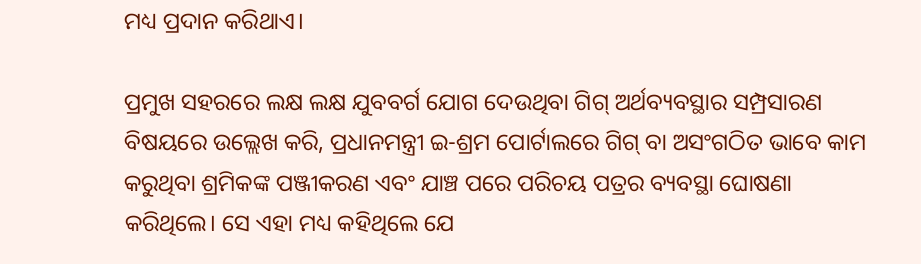ମଧ୍ୟ ପ୍ରଦାନ କରିଥାଏ।

ପ୍ରମୁଖ ସହରରେ ଲକ୍ଷ ଲକ୍ଷ ଯୁବବର୍ଗ ଯୋଗ ଦେଉଥିବା ଗିଗ୍ ଅର୍ଥବ୍ୟବସ୍ଥାର ସମ୍ପ୍ରସାରଣ ବିଷୟରେ ଉଲ୍ଲେଖ କରି, ପ୍ରଧାନମନ୍ତ୍ରୀ ଇ-ଶ୍ରମ ପୋର୍ଟାଲରେ ଗିଗ୍ ବା ଅସଂଗଠିତ ଭାବେ କାମ କରୁଥିବା ଶ୍ରମିକଙ୍କ ପଞ୍ଜୀକରଣ ଏବଂ ଯାଞ୍ଚ ପରେ ପରିଚୟ ପତ୍ରର ବ୍ୟବସ୍ଥା ଘୋଷଣା କରିଥିଲେ। ସେ ଏହା ମଧ୍ୟ କହିଥିଲେ ଯେ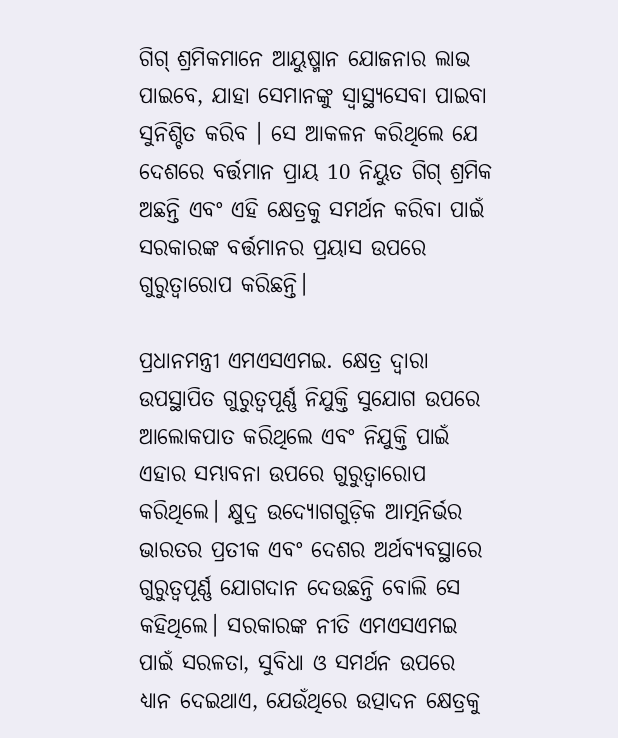ଗିଗ୍ ଶ୍ରମିକମାନେ ଆୟୁଷ୍ମାନ ଯୋଜନାର ଲାଭ ପାଇବେ, ଯାହା ସେମାନଙ୍କୁ ସ୍ୱାସ୍ଥ୍ୟସେବା ପାଇବା ସୁନିଶ୍ଚିତ କରିବ । ସେ ଆକଳନ କରିଥିଲେ ଯେ ଦେଶରେ ବର୍ତ୍ତମାନ ପ୍ରାୟ 10 ନିୟୁତ ଗିଗ୍ ଶ୍ରମିକ ଅଛନ୍ତି ଏବଂ ଏହି କ୍ଷେତ୍ରକୁ ସମର୍ଥନ କରିବା ପାଇଁ ସରକାରଙ୍କ ବର୍ତ୍ତମାନର ପ୍ରୟାସ ଉପରେ ଗୁରୁତ୍ୱାରୋପ କରିଛନ୍ତି।

ପ୍ରଧାନମନ୍ତ୍ରୀ ଏମଏସଏମଇ. କ୍ଷେତ୍ର ଦ୍ୱାରା ଉପସ୍ଥାପିତ ଗୁରୁତ୍ୱପୂର୍ଣ୍ଣ ନିଯୁକ୍ତି ସୁଯୋଗ ଉପରେ ଆଲୋକପାତ କରିଥିଲେ ଏବଂ ନିଯୁକ୍ତି ପାଇଁ ଏହାର ସମ୍ଭାବନା ଉପରେ ଗୁରୁତ୍ୱାରୋପ କରିଥିଲେ। କ୍ଷୁଦ୍ର ଉଦ୍ୟୋଗଗୁଡ଼ିକ ଆତ୍ମନିର୍ଭର ଭାରତର ପ୍ରତୀକ ଏବଂ ଦେଶର ଅର୍ଥବ୍ୟବସ୍ଥାରେ ଗୁରୁତ୍ୱପୂର୍ଣ୍ଣ ଯୋଗଦାନ ଦେଉଛନ୍ତି ବୋଲି ସେ କହିଥିଲେ। ସରକାରଙ୍କ ନୀତି ଏମଏସଏମଇ ପାଇଁ ସରଳତା, ସୁବିଧା ଓ ସମର୍ଥନ ଉପରେ ଧ୍ୟାନ ଦେଇଥାଏ, ଯେଉଁଥିରେ ଉତ୍ପାଦନ କ୍ଷେତ୍ରକୁ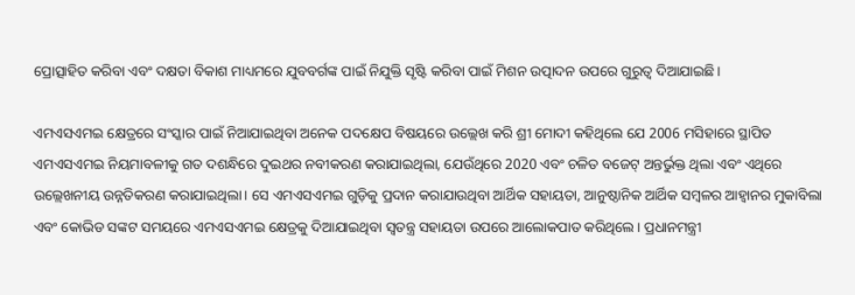ପ୍ରୋତ୍ସାହିତ କରିବା ଏବଂ ଦକ୍ଷତା ବିକାଶ ମାଧ୍ୟମରେ ଯୁବବର୍ଗଙ୍କ ପାଇଁ ନିଯୁକ୍ତି ସୃଷ୍ଟି କରିବା ପାଇଁ ମିଶନ ଉତ୍ପାଦନ ଉପରେ ଗୁରୁତ୍ୱ ଦିଆଯାଇଛି।

ଏମଏସଏମଇ କ୍ଷେତ୍ରରେ ସଂସ୍କାର ପାଇଁ ନିଆଯାଇଥିବା ଅନେକ ପଦକ୍ଷେପ ବିଷୟରେ ଉଲ୍ଲେଖ କରି ଶ୍ରୀ ମୋଦୀ କହିଥିଲେ ଯେ 2006 ମସିହାରେ ସ୍ଥାପିତ ଏମଏସଏମଇ ନିୟମାବଳୀକୁ ଗତ ଦଶନ୍ଧିରେ ଦୁଇଥର ନବୀକରଣ କରାଯାଇଥିଲା, ଯେଉଁଥିରେ 2020 ଏବଂ ଚଳିତ ବଜେଟ୍ ଅନ୍ତର୍ଭୁକ୍ତ ଥିଲା ଏବଂ ଏଥିରେ ଉଲ୍ଲେଖନୀୟ ଉନ୍ନତିକରଣ କରାଯାଇଥିଲା। ସେ ଏମଏସଏମଇ ଗୁଡ଼ିକୁ ପ୍ରଦାନ କରାଯାଉଥିବା ଆର୍ଥିକ ସହାୟତା, ଆନୁଷ୍ଠାନିକ ଆର୍ଥିକ ସମ୍ବଳର ଆହ୍ୱାନର ମୁକାବିଲା ଏବଂ କୋଭିଡ ସଙ୍କଟ ସମୟରେ ଏମଏସଏମଇ କ୍ଷେତ୍ରକୁ ଦିଆଯାଇଥିବା ସ୍ୱତନ୍ତ୍ର ସହାୟତା ଉପରେ ଆଲୋକପାତ କରିଥିଲେ। ପ୍ରଧାନମନ୍ତ୍ରୀ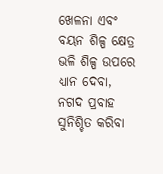ଖେଳନା ଏବଂ ବୟନ ଶିଳ୍ପ କ୍ଷେତ୍ର ଭଳି ଶିଳ୍ପ ଉପରେ ଧ୍ୟାନ ଦେବା, ନଗଦ ପ୍ରବାହ ସୁନିଶ୍ଚିତ କରିବା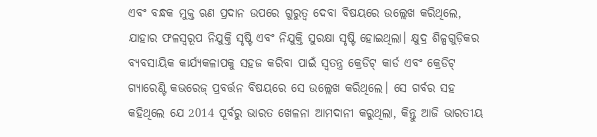ଏବଂ ବନ୍ଧକ ମୁକ୍ତ ଋଣ ପ୍ରଦାନ ଉପରେ ଗୁରୁତ୍ୱ ଦେବା ବିଷୟରେ ଉଲ୍ଲେଖ କରିଥିଲେ, ଯାହାର ଫଳସ୍ୱରୂପ ନିଯୁକ୍ତି ସୃଷ୍ଟି ଏବଂ ନିଯୁକ୍ତି ସୁରକ୍ଷା ସୃଷ୍ଟି ହୋଇଥିଲା। କ୍ଷୁଦ୍ର ଶିଳ୍ପଗୁଡ଼ିକର ବ୍ୟବସାୟିକ କାର୍ଯ୍ୟକଳାପକୁ ସହଜ କରିବା ପାଇଁ ସ୍ୱତନ୍ତ୍ର କ୍ରେଡିଟ୍ କାର୍ଡ ଏବଂ କ୍ରେଡିଟ୍ ଗ୍ୟାରେଣ୍ଟି କଭରେଜ୍ ପ୍ରବର୍ତ୍ତନ ବିଷୟରେ ସେ ଉଲ୍ଲେଖ କରିଥିଲେ। ସେ ଗର୍ବର ସହ କହିଥିଲେ ଯେ 2014 ପୂର୍ବରୁ ଭାରତ ଖେଳନା ଆମଦାନୀ କରୁଥିଲା, କିନ୍ତୁ ଆଜି ଭାରତୀୟ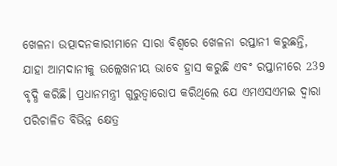ଖେଳନା ଉତ୍ପାଦନକାରୀମାନେ ସାରା ବିଶ୍ୱରେ ଖେଳନା ରପ୍ତାନୀ କରୁଛନ୍ତି, ଯାହା ଆମଦାନୀକୁ ଉଲ୍ଲେଖନୀୟ ଭାବେ ହ୍ରାସ କରୁଛି ଏବଂ ରପ୍ତାନୀରେ 239 ବୃଦ୍ଧି କରିଛି। ପ୍ରଧାନମନ୍ତ୍ରୀ ଗୁରୁତ୍ୱାରୋପ କରିଥିଲେ ଯେ ଏମଏସଏମଇ ଦ୍ୱାରା ପରିଚାଳିତ ବିଭିନ୍ନ କ୍ଷେତ୍ର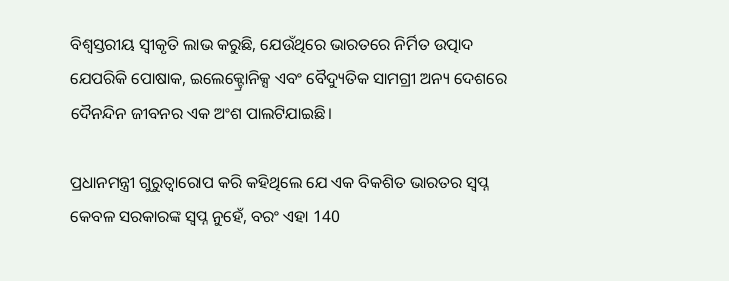ବିଶ୍ୱସ୍ତରୀୟ ସ୍ୱୀକୃତି ଲାଭ କରୁଛି, ଯେଉଁଥିରେ ଭାରତରେ ନିର୍ମିତ ଉତ୍ପାଦ ଯେପରିକି ପୋଷାକ, ଇଲେକ୍ଟ୍ରୋନିକ୍ସ ଏବଂ ବୈଦ୍ୟୁତିକ ସାମଗ୍ରୀ ଅନ୍ୟ ଦେଶରେ ଦୈନନ୍ଦିନ ଜୀବନର ଏକ ଅଂଶ ପାଲଟିଯାଇଛି।

ପ୍ରଧାନମନ୍ତ୍ରୀ ଗୁରୁତ୍ୱାରୋପ କରି କହିଥିଲେ ଯେ ଏକ ବିକଶିତ ଭାରତର ସ୍ୱପ୍ନ କେବଳ ସରକାରଙ୍କ ସ୍ୱପ୍ନ ନୁହେଁ, ବରଂ ଏହା 140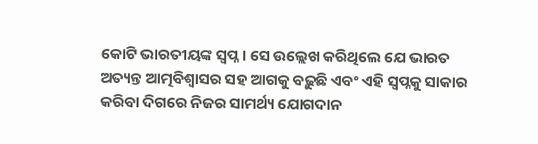କୋଟି ଭାରତୀୟଙ୍କ ସ୍ୱପ୍ନ। ସେ ଉଲ୍ଲେଖ କରିଥିଲେ ଯେ ଭାରତ ଅତ୍ୟନ୍ତ ଆତ୍ମବିଶ୍ୱାସର ସହ ଆଗକୁ ବଢ଼ୁଛି ଏବଂ ଏହି ସ୍ୱପ୍ନକୁ ସାକାର କରିବା ଦିଗରେ ନିଜର ସାମର୍ଥ୍ୟ ଯୋଗଦାନ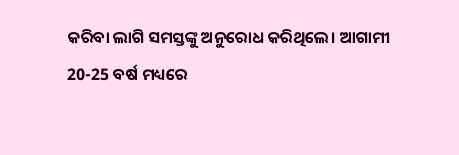କରିବା ଲାଗି ସମସ୍ତଙ୍କୁ ଅନୁରୋଧ କରିଥିଲେ। ଆଗାମୀ 20-25 ବର୍ଷ ମଧ୍ୟରେ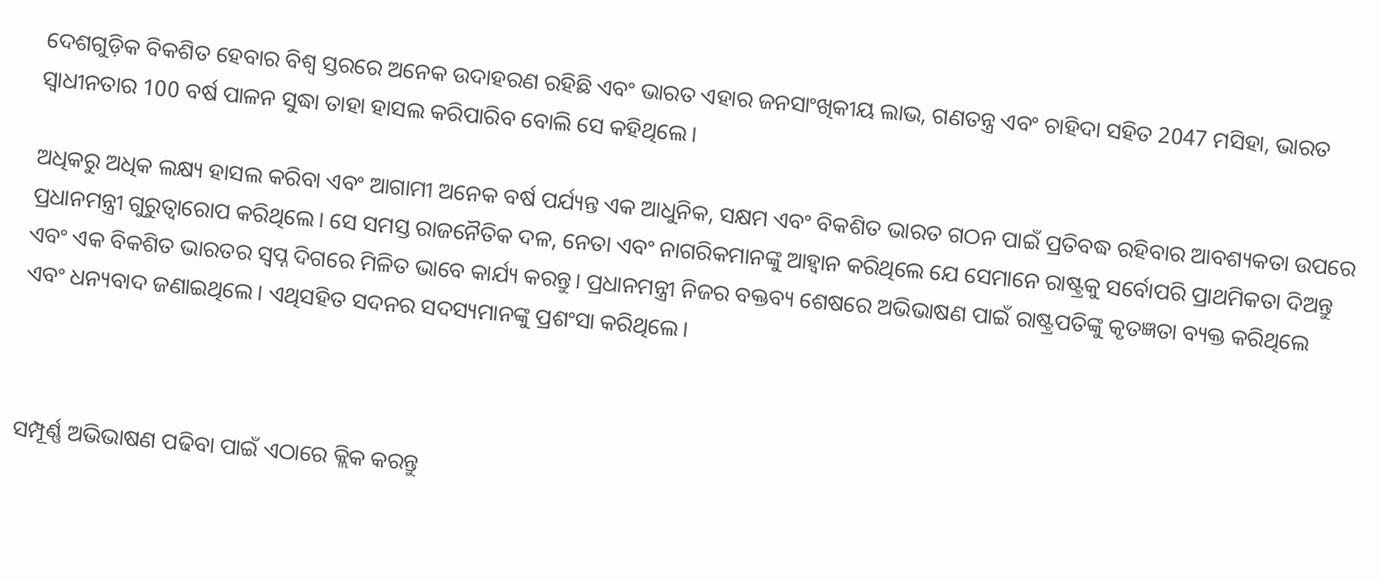ଦେଶଗୁଡ଼ିକ ବିକଶିତ ହେବାର ବିଶ୍ୱ ସ୍ତରରେ ଅନେକ ଉଦାହରଣ ରହିଛି ଏବଂ ଭାରତ ଏହାର ଜନସାଂଖିକୀୟ ଲାଭ, ଗଣତନ୍ତ୍ର ଏବଂ ଚାହିଦା ସହିତ 2047 ମସିହା, ଭାରତ ସ୍ୱାଧୀନତାର 100 ବର୍ଷ ପାଳନ ସୁଦ୍ଧା ତାହା ହାସଲ କରିପାରିବ ବୋଲି ସେ କହିଥିଲେ।

ଅଧିକରୁ ଅଧିକ ଲକ୍ଷ୍ୟ ହାସଲ କରିବା ଏବଂ ଆଗାମୀ ଅନେକ ବର୍ଷ ପର୍ଯ୍ୟନ୍ତ ଏକ ଆଧୁନିକ, ସକ୍ଷମ ଏବଂ ବିକଶିତ ଭାରତ ଗଠନ ପାଇଁ ପ୍ରତିବଦ୍ଧ ରହିବାର ଆବଶ୍ୟକତା ଉପରେ ପ୍ରଧାନମନ୍ତ୍ରୀ ଗୁରୁତ୍ୱାରୋପ କରିଥିଲେ। ସେ ସମସ୍ତ ରାଜନୈତିକ ଦଳ, ନେତା ଏବଂ ନାଗରିକମାନଙ୍କୁ ଆହ୍ୱାନ କରିଥିଲେ ଯେ ସେମାନେ ରାଷ୍ଟ୍ରକୁ ସର୍ବୋପରି ପ୍ରାଥମିକତା ଦିଅନ୍ତୁ ଏବଂ ଏକ ବିକଶିତ ଭାରତର ସ୍ୱପ୍ନ ଦିଗରେ ମିଳିତ ଭାବେ କାର୍ଯ୍ୟ କରନ୍ତୁ। ପ୍ରଧାନମନ୍ତ୍ରୀ ନିଜର ବକ୍ତବ୍ୟ ଶେଷରେ ଅଭିଭାଷଣ ପାଇଁ ରାଷ୍ଟ୍ରପତିଙ୍କୁ କୃତଜ୍ଞତା ବ୍ୟକ୍ତ କରିଥିଲେ ଏବଂ ଧନ୍ୟବାଦ ଜଣାଇଥିଲେ। ଏଥିସହିତ ସଦନର ସଦସ୍ୟମାନଙ୍କୁ ପ୍ରଶଂସା କରିଥିଲେ।



ସମ୍ପୂର୍ଣ୍ଣ ଅଭିଭାଷଣ ପଢିବା ପାଇଁ ଏଠାରେ କ୍ଲିକ କରନ୍ତୁ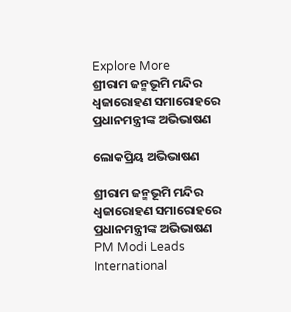Explore More
ଶ୍ରୀରାମ ଜନ୍ମଭୂମି ମନ୍ଦିର ଧ୍ଵଜାରୋହଣ ସମାରୋହରେ ପ୍ରଧାନମନ୍ତ୍ରୀଙ୍କ ଅଭିଭାଷଣ

ଲୋକପ୍ରିୟ ଅଭିଭାଷଣ

ଶ୍ରୀରାମ ଜନ୍ମଭୂମି ମନ୍ଦିର ଧ୍ଵଜାରୋହଣ ସମାରୋହରେ ପ୍ରଧାନମନ୍ତ୍ରୀଙ୍କ ଅଭିଭାଷଣ
PM Modi Leads International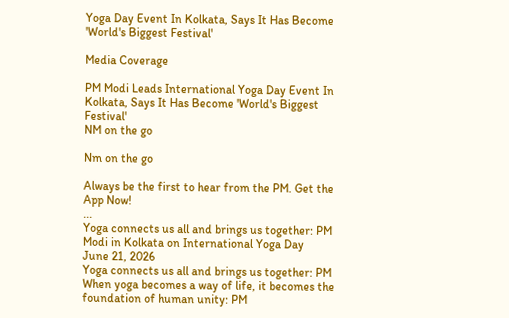Yoga Day Event In Kolkata, Says It Has Become 'World's Biggest Festival'

Media Coverage

PM Modi Leads International Yoga Day Event In Kolkata, Says It Has Become 'World's Biggest Festival'
NM on the go

Nm on the go

Always be the first to hear from the PM. Get the App Now!
...
Yoga connects us all and brings us together: PM Modi in Kolkata on International Yoga Day
June 21, 2026
Yoga connects us all and brings us together: PM
When yoga becomes a way of life, it becomes the foundation of human unity: PM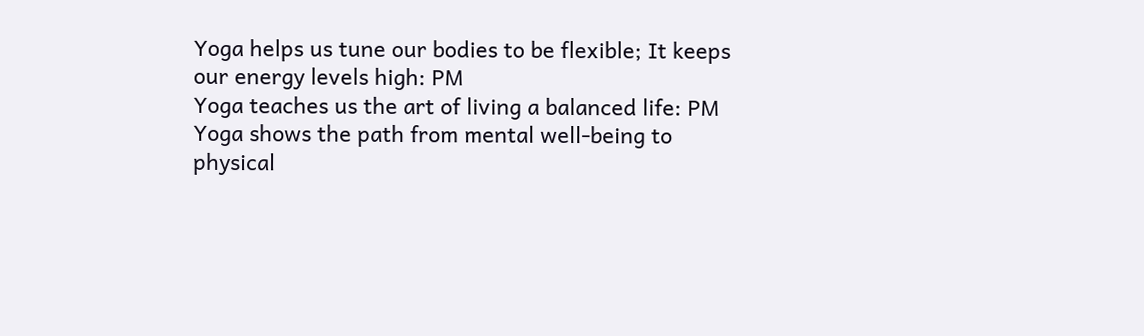Yoga helps us tune our bodies to be flexible; It keeps our energy levels high: PM
Yoga teaches us the art of living a balanced life: PM
Yoga shows the path from mental well-being to physical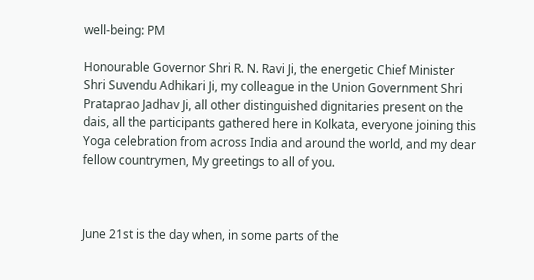well-being: PM

Honourable Governor Shri R. N. Ravi Ji, the energetic Chief Minister Shri Suvendu Adhikari Ji, my colleague in the Union Government Shri Prataprao Jadhav Ji, all other distinguished dignitaries present on the dais, all the participants gathered here in Kolkata, everyone joining this Yoga celebration from across India and around the world, and my dear fellow countrymen, My greetings to all of you.



June 21st is the day when, in some parts of the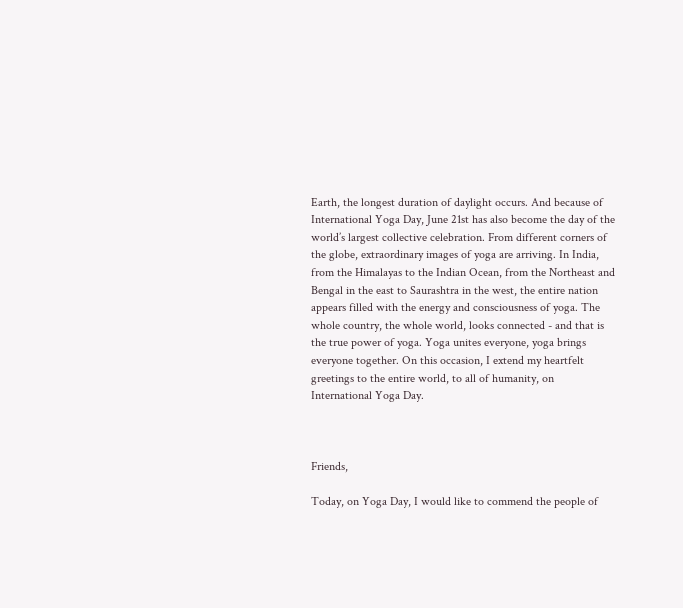Earth, the longest duration of daylight occurs. And because of International Yoga Day, June 21st has also become the day of the world’s largest collective celebration. From different corners of the globe, extraordinary images of yoga are arriving. In India, from the Himalayas to the Indian Ocean, from the Northeast and Bengal in the east to Saurashtra in the west, the entire nation appears filled with the energy and consciousness of yoga. The whole country, the whole world, looks connected - and that is the true power of yoga. Yoga unites everyone, yoga brings everyone together. On this occasion, I extend my heartfelt greetings to the entire world, to all of humanity, on International Yoga Day.



Friends,

Today, on Yoga Day, I would like to commend the people of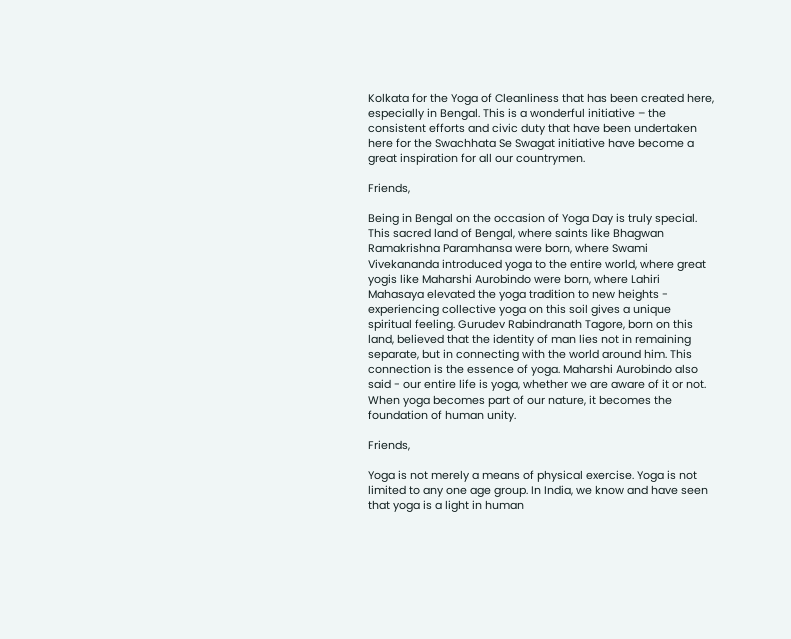Kolkata for the Yoga of Cleanliness that has been created here, especially in Bengal. This is a wonderful initiative – the consistent efforts and civic duty that have been undertaken here for the Swachhata Se Swagat initiative have become a great inspiration for all our countrymen.

Friends,

Being in Bengal on the occasion of Yoga Day is truly special. This sacred land of Bengal, where saints like Bhagwan Ramakrishna Paramhansa were born, where Swami Vivekananda introduced yoga to the entire world, where great yogis like Maharshi Aurobindo were born, where Lahiri Mahasaya elevated the yoga tradition to new heights - experiencing collective yoga on this soil gives a unique spiritual feeling. Gurudev Rabindranath Tagore, born on this land, believed that the identity of man lies not in remaining separate, but in connecting with the world around him. This connection is the essence of yoga. Maharshi Aurobindo also said - our entire life is yoga, whether we are aware of it or not. When yoga becomes part of our nature, it becomes the foundation of human unity.

Friends,

Yoga is not merely a means of physical exercise. Yoga is not limited to any one age group. In India, we know and have seen that yoga is a light in human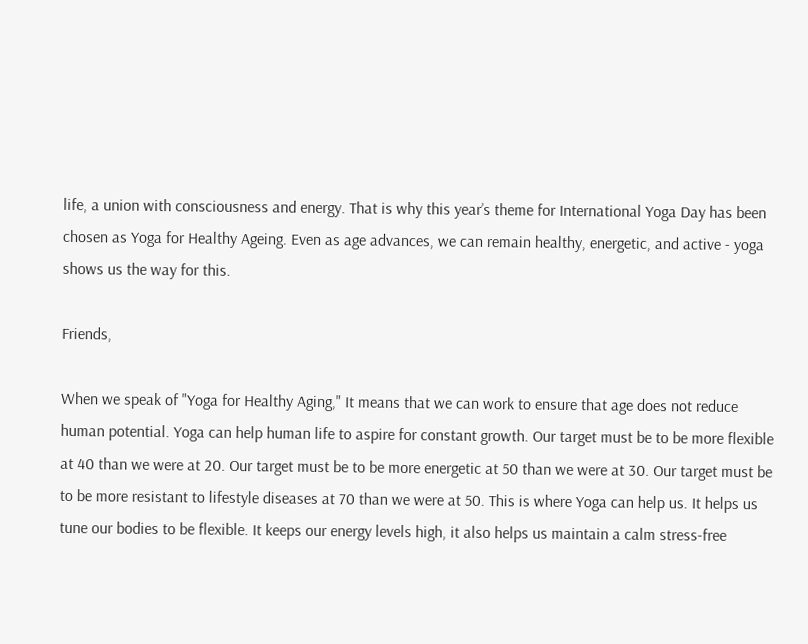life, a union with consciousness and energy. That is why this year’s theme for International Yoga Day has been chosen as Yoga for Healthy Ageing. Even as age advances, we can remain healthy, energetic, and active - yoga shows us the way for this.

Friends,

When we speak of "Yoga for Healthy Aging," It means that we can work to ensure that age does not reduce human potential. Yoga can help human life to aspire for constant growth. Our target must be to be more flexible at 40 than we were at 20. Our target must be to be more energetic at 50 than we were at 30. Our target must be to be more resistant to lifestyle diseases at 70 than we were at 50. This is where Yoga can help us. It helps us tune our bodies to be flexible. It keeps our energy levels high, it also helps us maintain a calm stress-free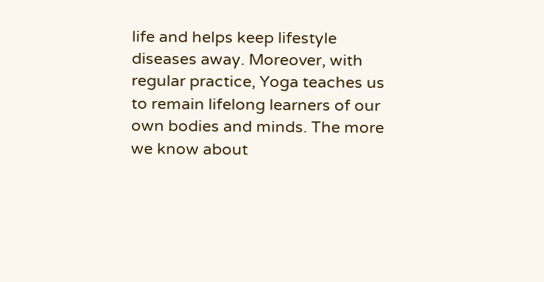life and helps keep lifestyle diseases away. Moreover, with regular practice, Yoga teaches us to remain lifelong learners of our own bodies and minds. The more we know about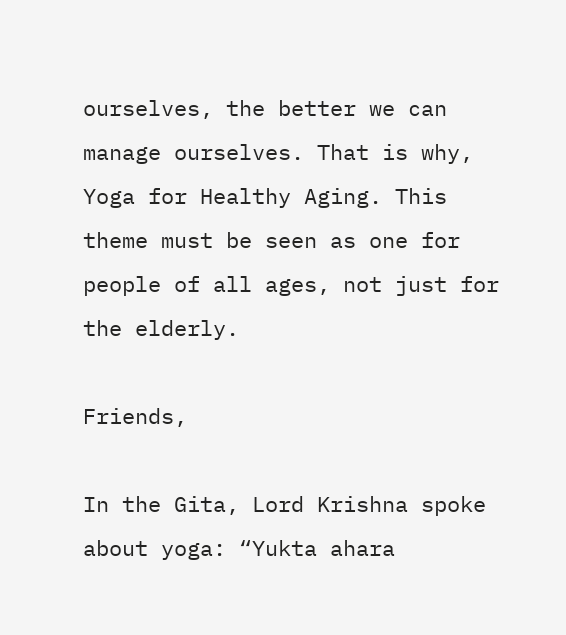ourselves, the better we can manage ourselves. That is why, Yoga for Healthy Aging. This theme must be seen as one for people of all ages, not just for the elderly.

Friends,

In the Gita, Lord Krishna spoke about yoga: “Yukta ahara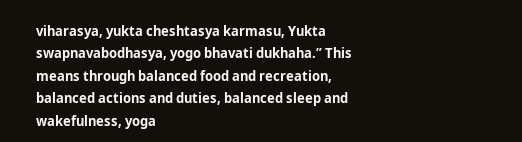viharasya, yukta cheshtasya karmasu, Yukta swapnavabodhasya, yogo bhavati dukhaha.” This means through balanced food and recreation, balanced actions and duties, balanced sleep and wakefulness, yoga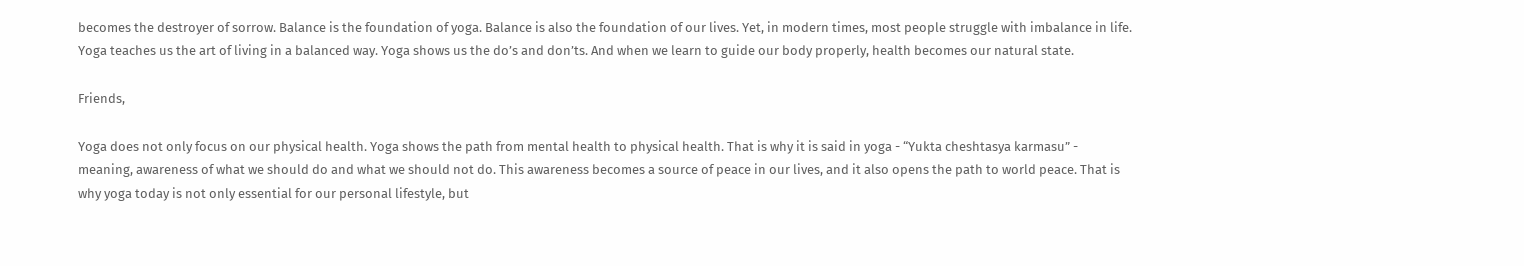becomes the destroyer of sorrow. Balance is the foundation of yoga. Balance is also the foundation of our lives. Yet, in modern times, most people struggle with imbalance in life. Yoga teaches us the art of living in a balanced way. Yoga shows us the do’s and don’ts. And when we learn to guide our body properly, health becomes our natural state.

Friends,

Yoga does not only focus on our physical health. Yoga shows the path from mental health to physical health. That is why it is said in yoga - “Yukta cheshtasya karmasu” - meaning, awareness of what we should do and what we should not do. This awareness becomes a source of peace in our lives, and it also opens the path to world peace. That is why yoga today is not only essential for our personal lifestyle, but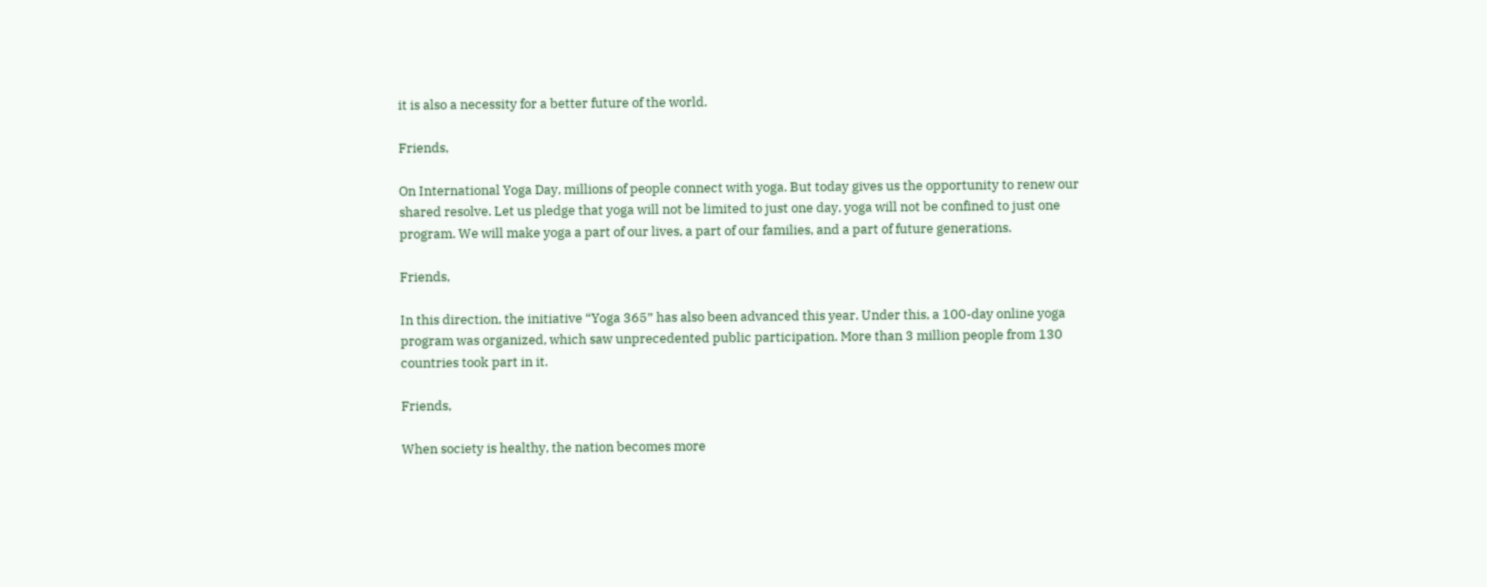it is also a necessity for a better future of the world.

Friends,

On International Yoga Day, millions of people connect with yoga. But today gives us the opportunity to renew our shared resolve. Let us pledge that yoga will not be limited to just one day, yoga will not be confined to just one program. We will make yoga a part of our lives, a part of our families, and a part of future generations.

Friends,

In this direction, the initiative “Yoga 365” has also been advanced this year. Under this, a 100-day online yoga program was organized, which saw unprecedented public participation. More than 3 million people from 130 countries took part in it.

Friends,

When society is healthy, the nation becomes more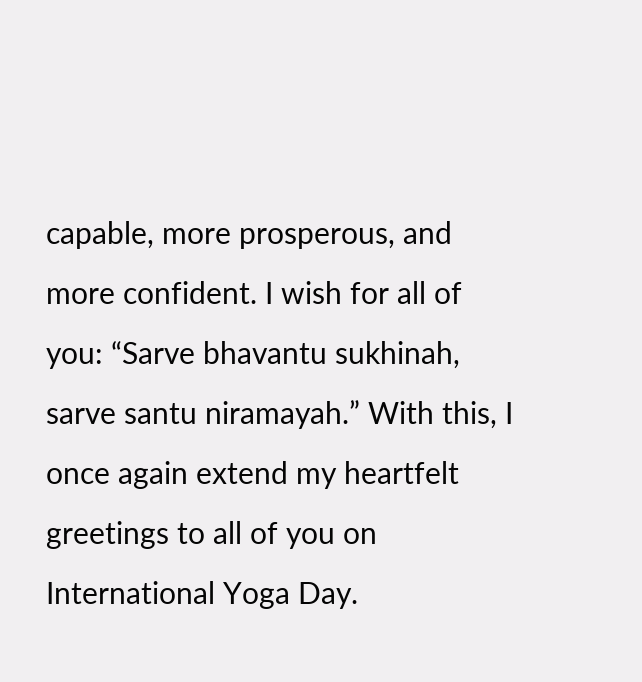capable, more prosperous, and more confident. I wish for all of you: “Sarve bhavantu sukhinah, sarve santu niramayah.” With this, I once again extend my heartfelt greetings to all of you on International Yoga Day.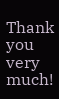Thank you very much!